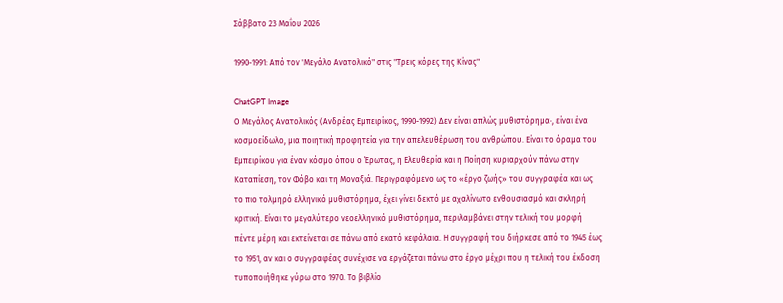Σάββατο 23 Μαΐου 2026

1990-1991: Από τον 'Μεγάλο Ανατολικό" στις "Τρεις κόρες της Κίνας"

ChatGPT Image
Ο Μεγάλος Ανατολικός (Ανδρέας Εμπειρίκος, 1990-1992) Δεν είναι απλώς μυθιστόρημα·, είναι ένα κοσμοείδωλο, μια ποιητική προφητεία για την απελευθέρωση του ανθρώπου. Είναι το όραμα του Εμπειρίκου για έναν κόσμο όπου ο Έρωτας, η Ελευθερία και η Ποίηση κυριαρχούν πάνω στην Καταπίεση, τον Φόβο και τη Μοναξιά. Περιγραφόμενο ως το «έργο ζωής» του συγγραφέα και ως το πιο τολμηρό ελληνικό μυθιστόρημα, έχει γίνει δεκτό με αχαλίνωτο ενθουσιασμό και σκληρή κριτική. Είναι το μεγαλύτερο νεοελληνικό μυθιστόρημα, περιλαμβάνει στην τελική του μορφή πέντε μέρη και εκτείνεται σε πάνω από εκατό κεφάλαια. Η συγγραφή του διήρκεσε από το 1945 έως το 1951, αν και ο συγγραφέας συνέχισε να εργάζεται πάνω στο έργο μέχρι που η τελική του έκδοση τυποποιήθηκε γύρω στο 1970. Το βιβλίο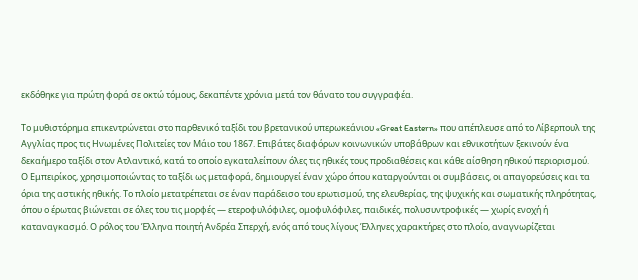εκδόθηκε για πρώτη φορά σε οκτώ τόμους, δεκαπέντε χρόνια μετά τον θάνατο του συγγραφέα.

Το μυθιστόρημα επικεντρώνεται στο παρθενικό ταξίδι του βρετανικού υπερωκεάνιου «Great Eastern» που απέπλευσε από το Λίβερπουλ της Αγγλίας προς τις Ηνωμένες Πολιτείες τον Μάιο του 1867. Επιβάτες διαφόρων κοινωνικών υποβάθρων και εθνικοτήτων ξεκινούν ένα δεκαήμερο ταξίδι στον Ατλαντικό, κατά το οποίο εγκαταλείπουν όλες τις ηθικές τους προδιαθέσεις και κάθε αίσθηση ηθικού περιορισμού. Ο Εμπειρίκος, χρησιμοποιώντας το ταξίδι ως μεταφορά, δημιουργεί έναν χώρο όπου καταργούνται οι συμβάσεις, οι απαγορεύσεις και τα όρια της αστικής ηθικής. Το πλοίο μετατρέπεται σε έναν παράδεισο του ερωτισμού, της ελευθερίας, της ψυχικής και σωματικής πληρότητας, όπου ο έρωτας βιώνεται σε όλες του τις μορφές — ετεροφυλόφιλες, ομοφυλόφιλες, παιδικές, πολυσυντροφικές — χωρίς ενοχή ή καταναγκασμό. Ο ρόλος του Έλληνα ποιητή Ανδρέα Σπερχή, ενός από τους λίγους Έλληνες χαρακτήρες στο πλοίο, αναγνωρίζεται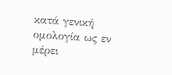κατά γενική ομολογία ως εν μέρει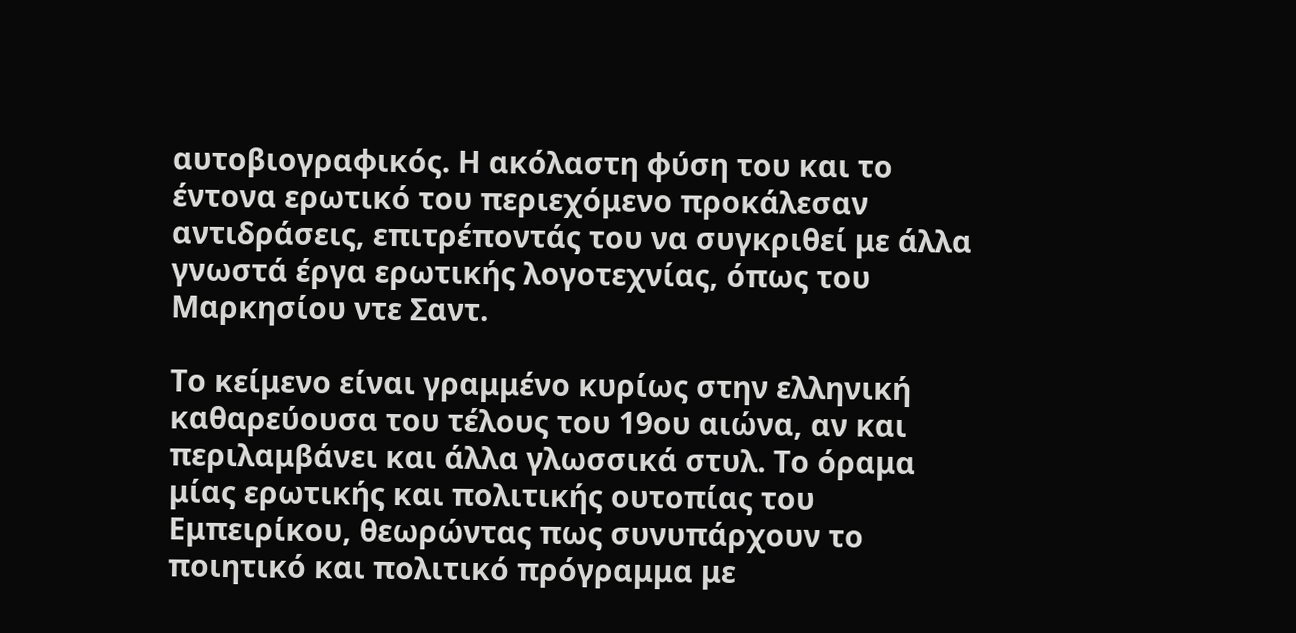αυτοβιογραφικός. Η ακόλαστη φύση του και το έντονα ερωτικό του περιεχόμενο προκάλεσαν αντιδράσεις, επιτρέποντάς του να συγκριθεί με άλλα γνωστά έργα ερωτικής λογοτεχνίας, όπως του Μαρκησίου ντε Σαντ.

Το κείμενο είναι γραμμένο κυρίως στην ελληνική καθαρεύουσα του τέλους του 19ου αιώνα, αν και περιλαμβάνει και άλλα γλωσσικά στυλ. Το όραμα μίας ερωτικής και πολιτικής ουτοπίας του Εμπειρίκου, θεωρώντας πως συνυπάρχουν το ποιητικό και πολιτικό πρόγραμμα με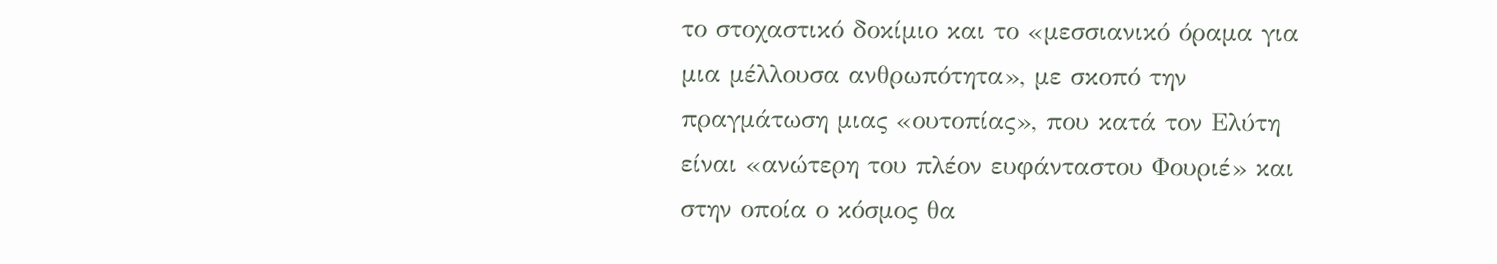το στοχαστικό δοκίμιο και το «μεσσιανικό όραμα για μια μέλλουσα ανθρωπότητα», με σκοπό την πραγμάτωση μιας «ουτοπίας», που κατά τον Ελύτη είναι «ανώτερη του πλέον ευφάνταστου Φουριέ» και στην οποία ο κόσμος θα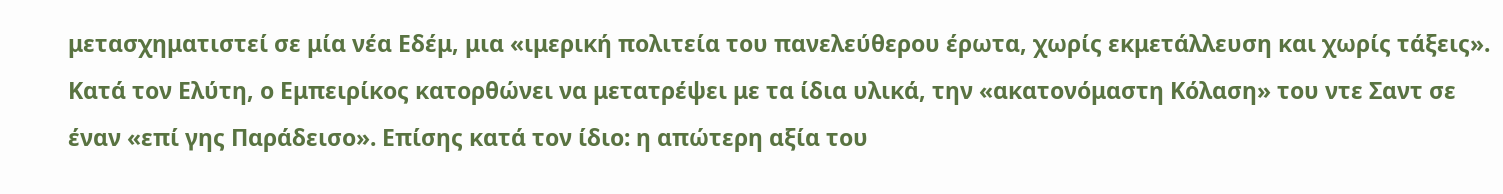μετασχηματιστεί σε μία νέα Εδέμ, μια «ιμερική πολιτεία του πανελεύθερου έρωτα, χωρίς εκμετάλλευση και χωρίς τάξεις». Κατά τον Ελύτη, ο Εμπειρίκος κατορθώνει να μετατρέψει με τα ίδια υλικά, την «ακατονόμαστη Κόλαση» του ντε Σαντ σε έναν «επί γης Παράδεισο». Επίσης κατά τον ίδιο: η απώτερη αξία του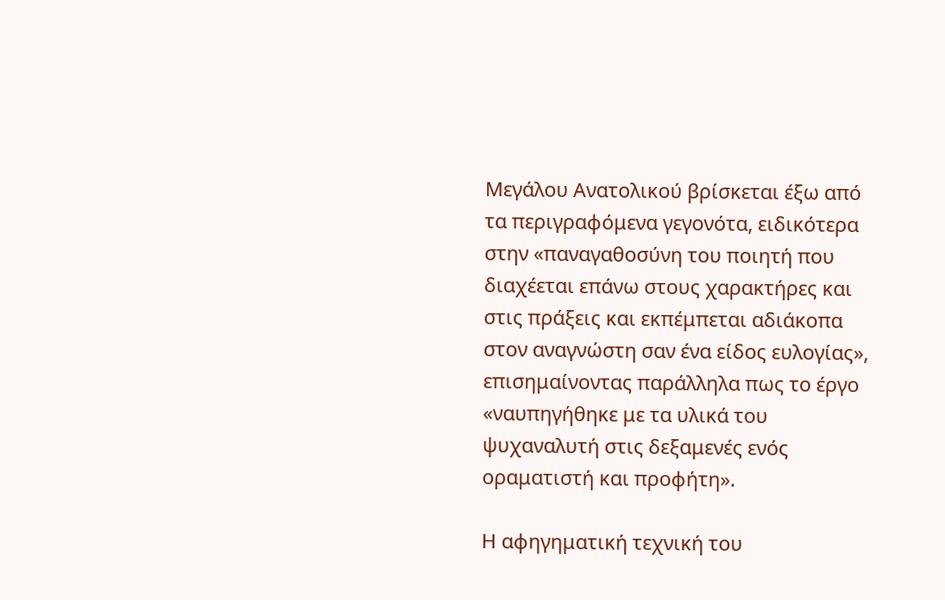Μεγάλου Ανατολικού βρίσκεται έξω από τα περιγραφόμενα γεγονότα, ειδικότερα στην «παναγαθοσύνη του ποιητή που διαχέεται επάνω στους χαρακτήρες και στις πράξεις και εκπέμπεται αδιάκοπα στον αναγνώστη σαν ένα είδος ευλογίας», επισημαίνοντας παράλληλα πως το έργο «ναυπηγήθηκε με τα υλικά του ψυχαναλυτή στις δεξαμενές ενός οραματιστή και προφήτη».

Η αφηγηματική τεχνική του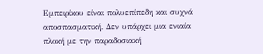Εμπειρίκου είναι πολυεπίπεδη και συχνά αποσπασματική. Δεν υπάρχει μια ενιαία πλοκή με την παραδοσιακή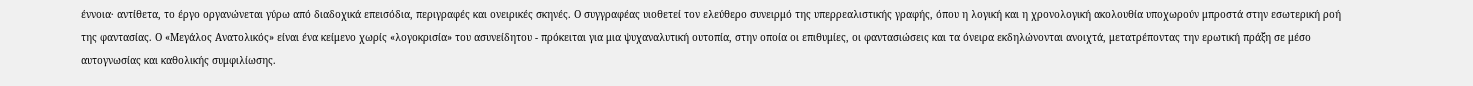έννοια· αντίθετα, το έργο οργανώνεται γύρω από διαδοχικά επεισόδια, περιγραφές και ονειρικές σκηνές. Ο συγγραφέας υιοθετεί τον ελεύθερο συνειρμό της υπερρεαλιστικής γραφής, όπου η λογική και η χρονολογική ακολουθία υποχωρούν μπροστά στην εσωτερική ροή της φαντασίας. Ο «Μεγάλος Ανατολικός» είναι ένα κείμενο χωρίς «λογοκρισία» του ασυνείδητου - πρόκειται για μια ψυχαναλυτική ουτοπία, στην οποία οι επιθυμίες, οι φαντασιώσεις και τα όνειρα εκδηλώνονται ανοιχτά, μετατρέποντας την ερωτική πράξη σε μέσο αυτογνωσίας και καθολικής συμφιλίωσης.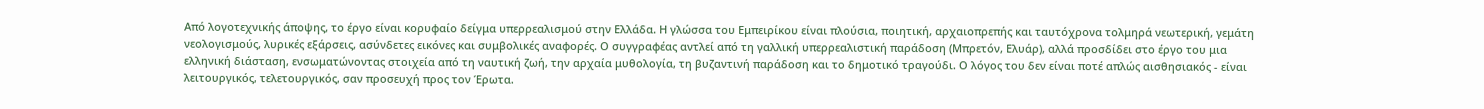Από λογοτεχνικής άποψης, το έργο είναι κορυφαίο δείγμα υπερρεαλισμού στην Ελλάδα. Η γλώσσα του Εμπειρίκου είναι πλούσια, ποιητική, αρχαιοπρεπής και ταυτόχρονα τολμηρά νεωτερική, γεμάτη νεολογισμούς, λυρικές εξάρσεις, ασύνδετες εικόνες και συμβολικές αναφορές. Ο συγγραφέας αντλεί από τη γαλλική υπερρεαλιστική παράδοση (Μπρετόν, Ελυάρ), αλλά προσδίδει στο έργο του μια ελληνική διάσταση, ενσωματώνοντας στοιχεία από τη ναυτική ζωή, την αρχαία μυθολογία, τη βυζαντινή παράδοση και το δημοτικό τραγούδι. Ο λόγος του δεν είναι ποτέ απλώς αισθησιακός - είναι λειτουργικός, τελετουργικός, σαν προσευχή προς τον Έρωτα.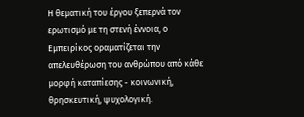Η θεματική του έργου ξεπερνά τον ερωτισμό με τη στενή έννοια, ο Εμπειρίκος οραματίζεται την απελευθέρωση του ανθρώπου από κάθε μορφή καταπίεσης - κοινωνική, θρησκευτική, ψυχολογική.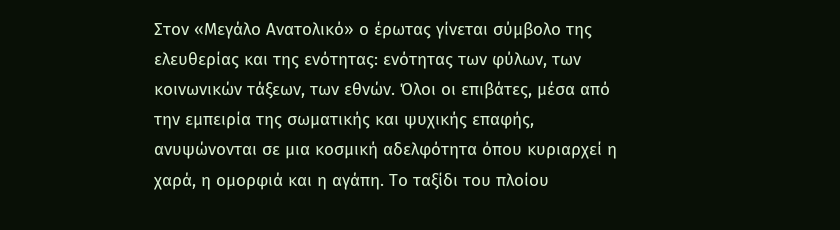Στον «Μεγάλο Ανατολικό» ο έρωτας γίνεται σύμβολο της ελευθερίας και της ενότητας: ενότητας των φύλων, των κοινωνικών τάξεων, των εθνών. Όλοι οι επιβάτες, μέσα από την εμπειρία της σωματικής και ψυχικής επαφής, ανυψώνονται σε μια κοσμική αδελφότητα όπου κυριαρχεί η χαρά, η ομορφιά και η αγάπη. Το ταξίδι του πλοίου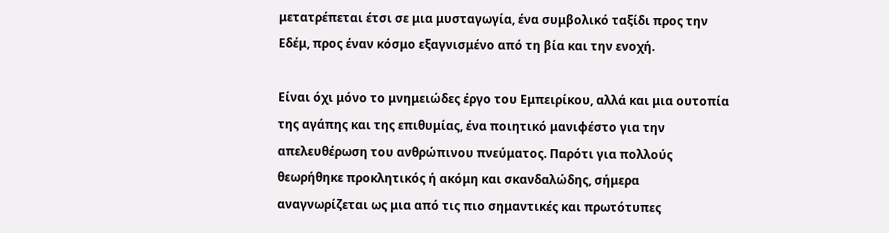μετατρέπεται έτσι σε μια μυσταγωγία, ένα συμβολικό ταξίδι προς την Εδέμ, προς έναν κόσμο εξαγνισμένο από τη βία και την ενοχή.

Είναι όχι μόνο το μνημειώδες έργο του Εμπειρίκου, αλλά και μια ουτοπία της αγάπης και της επιθυμίας, ένα ποιητικό μανιφέστο για την απελευθέρωση του ανθρώπινου πνεύματος. Παρότι για πολλούς θεωρήθηκε προκλητικός ή ακόμη και σκανδαλώδης, σήμερα αναγνωρίζεται ως μια από τις πιο σημαντικές και πρωτότυπες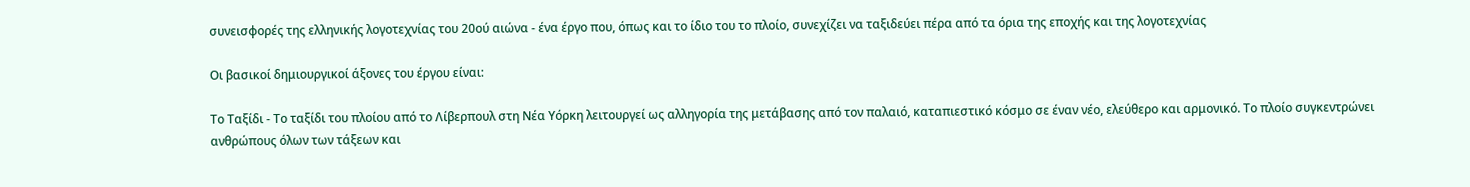συνεισφορές της ελληνικής λογοτεχνίας του 20ού αιώνα - ένα έργο που, όπως και το ίδιο του το πλοίο, συνεχίζει να ταξιδεύει πέρα από τα όρια της εποχής και της λογοτεχνίας

Οι βασικοί δημιουργικοί άξονες του έργου είναι:

Το Ταξίδι - Το ταξίδι του πλοίου από το Λίβερπουλ στη Νέα Υόρκη λειτουργεί ως αλληγορία της μετάβασης από τον παλαιό, καταπιεστικό κόσμο σε έναν νέο, ελεύθερο και αρμονικό. Το πλοίο συγκεντρώνει ανθρώπους όλων των τάξεων και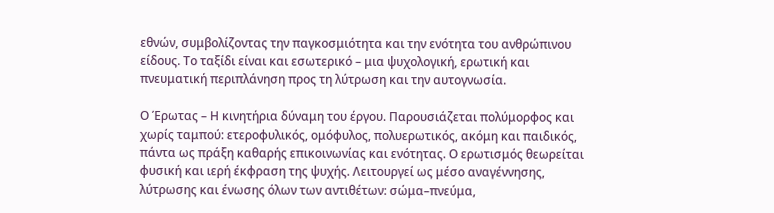εθνών, συμβολίζοντας την παγκοσμιότητα και την ενότητα του ανθρώπινου είδους. Το ταξίδι είναι και εσωτερικό – μια ψυχολογική, ερωτική και πνευματική περιπλάνηση προς τη λύτρωση και την αυτογνωσία.

Ο Έρωτας – Η κινητήρια δύναμη του έργου. Παρουσιάζεται πολύμορφος και χωρίς ταμπού: ετεροφυλικός, ομόφυλος, πολυερωτικός, ακόμη και παιδικός, πάντα ως πράξη καθαρής επικοινωνίας και ενότητας. Ο ερωτισμός θεωρείται φυσική και ιερή έκφραση της ψυχής. Λειτουργεί ως μέσο αναγέννησης, λύτρωσης και ένωσης όλων των αντιθέτων: σώμα–πνεύμα,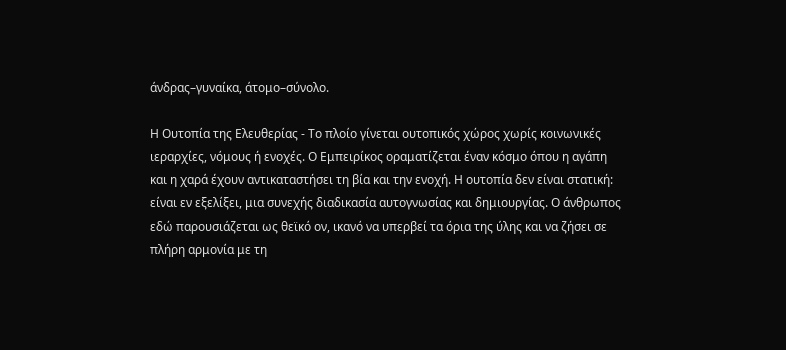άνδρας–γυναίκα, άτομο–σύνολο.

Η Ουτοπία της Ελευθερίας - Το πλοίο γίνεται ουτοπικός χώρος χωρίς κοινωνικές ιεραρχίες, νόμους ή ενοχές. Ο Εμπειρίκος οραματίζεται έναν κόσμο όπου η αγάπη και η χαρά έχουν αντικαταστήσει τη βία και την ενοχή. Η ουτοπία δεν είναι στατική: είναι εν εξελίξει, μια συνεχής διαδικασία αυτογνωσίας και δημιουργίας. Ο άνθρωπος εδώ παρουσιάζεται ως θεϊκό ον, ικανό να υπερβεί τα όρια της ύλης και να ζήσει σε πλήρη αρμονία με τη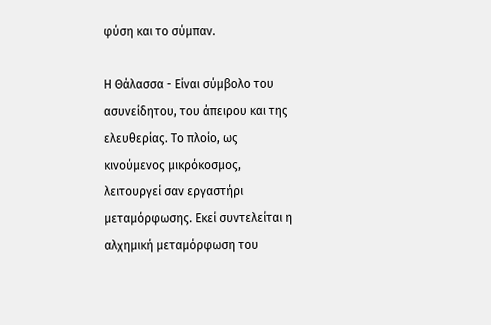φύση και το σύμπαν.

Η Θάλασσα - Είναι σύμβολο του ασυνείδητου, του άπειρου και της ελευθερίας. Το πλοίο, ως κινούμενος μικρόκοσμος, λειτουργεί σαν εργαστήρι μεταμόρφωσης. Εκεί συντελείται η αλχημική μεταμόρφωση του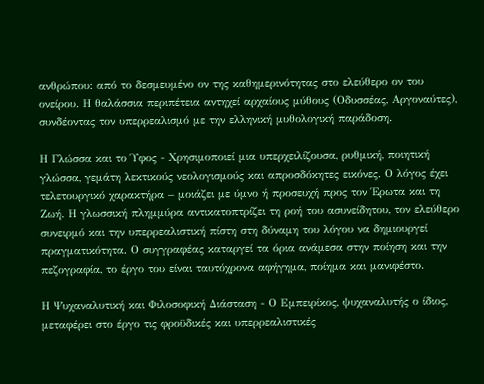ανθρώπου: από το δεσμευμένο ον της καθημερινότητας στο ελεύθερο ον του ονείρου. Η θαλάσσια περιπέτεια αντηχεί αρχαίους μύθους (Οδυσσέας, Αργοναύτες), συνδέοντας τον υπερρεαλισμό με την ελληνική μυθολογική παράδοση.

Η Γλώσσα και το Ύφος - Χρησιμοποιεί μια υπερχειλίζουσα, ρυθμική, ποιητική γλώσσα, γεμάτη λεκτικούς νεολογισμούς και απροσδόκητες εικόνες. Ο λόγος έχει τελετουργικό χαρακτήρα – μοιάζει με ύμνο ή προσευχή προς τον Έρωτα και τη Ζωή. Η γλωσσική πλημμύρα αντικατοπτρίζει τη ροή του ασυνείδητου, τον ελεύθερο συνειρμό και την υπερρεαλιστική πίστη στη δύναμη του λόγου να δημιουργεί πραγματικότητα. Ο συγγραφέας καταργεί τα όρια ανάμεσα στην ποίηση και την πεζογραφία, το έργο του είναι ταυτόχρονα αφήγημα, ποίημα και μανιφέστο.

Η Ψυχαναλυτική και Φιλοσοφική Διάσταση - Ο Εμπειρίκος, ψυχαναλυτής ο ίδιος, μεταφέρει στο έργο τις φροϋδικές και υπερρεαλιστικές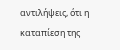αντιλήψεις, ότι η καταπίεση της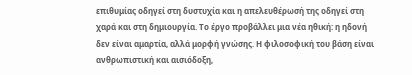επιθυμίας οδηγεί στη δυστυχία και η απελευθέρωσή της οδηγεί στη χαρά και στη δημιουργία. Το έργο προβάλλει μια νέα ηθική: η ηδονή δεν είναι αμαρτία, αλλά μορφή γνώσης. Η φιλοσοφική του βάση είναι ανθρωπιστική και αισιόδοξη,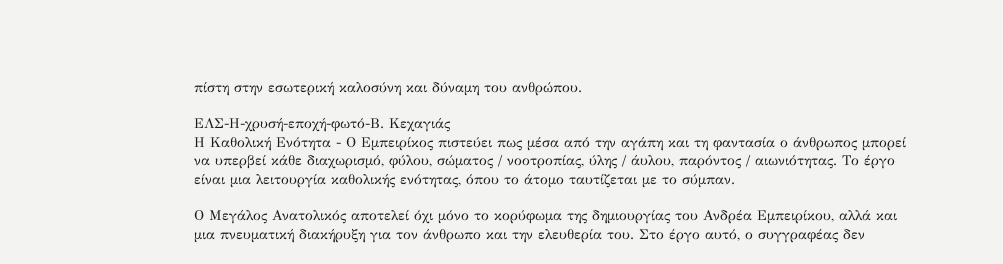πίστη στην εσωτερική καλοσύνη και δύναμη του ανθρώπου.

ΕΛΣ-Η-χρυσή-εποχή-φωτό-Β. Κεχαγιάς
Η Καθολική Ενότητα - Ο Εμπειρίκος πιστεύει πως μέσα από την αγάπη και τη φαντασία ο άνθρωπος μπορεί να υπερβεί κάθε διαχωρισμό, φύλου, σώματος / νοοτροπίας, ύλης / άυλου, παρόντος / αιωνιότητας. Το έργο είναι μια λειτουργία καθολικής ενότητας, όπου το άτομο ταυτίζεται με το σύμπαν.

Ο Μεγάλος Ανατολικός αποτελεί όχι μόνο το κορύφωμα της δημιουργίας του Ανδρέα Εμπειρίκου, αλλά και μια πνευματική διακήρυξη για τον άνθρωπο και την ελευθερία του. Στο έργο αυτό, ο συγγραφέας δεν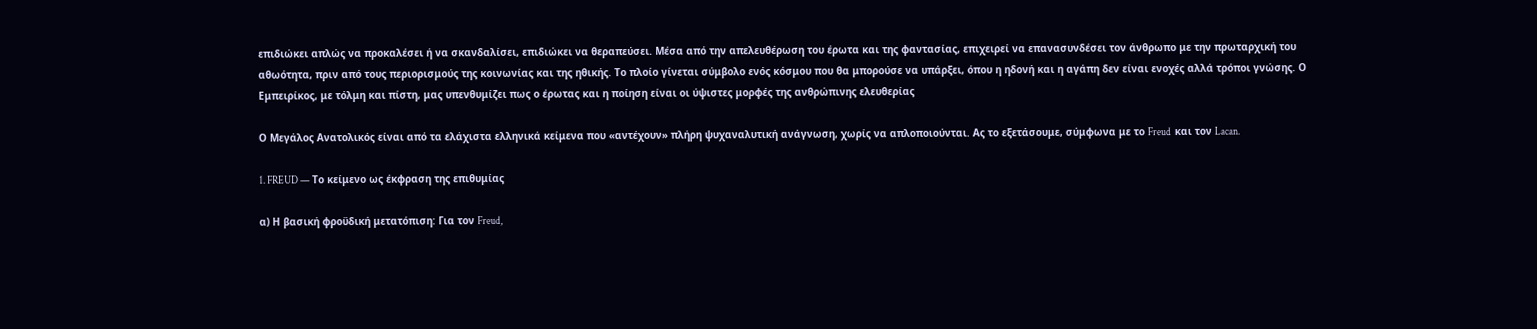επιδιώκει απλώς να προκαλέσει ή να σκανδαλίσει, επιδιώκει να θεραπεύσει. Μέσα από την απελευθέρωση του έρωτα και της φαντασίας, επιχειρεί να επανασυνδέσει τον άνθρωπο με την πρωταρχική του αθωότητα, πριν από τους περιορισμούς της κοινωνίας και της ηθικής. Το πλοίο γίνεται σύμβολο ενός κόσμου που θα μπορούσε να υπάρξει, όπου η ηδονή και η αγάπη δεν είναι ενοχές αλλά τρόποι γνώσης. Ο Εμπειρίκος, με τόλμη και πίστη, μας υπενθυμίζει πως ο έρωτας και η ποίηση είναι οι ύψιστες μορφές της ανθρώπινης ελευθερίας

Ο Μεγάλος Ανατολικός είναι από τα ελάχιστα ελληνικά κείμενα που «αντέχουν» πλήρη ψυχαναλυτική ανάγνωση, χωρίς να απλοποιούνται. Ας το εξετάσουμε, σύμφωνα με το Freud  και τον Lacan.

1. FREUD — Το κείμενο ως έκφραση της επιθυμίας

α) Η βασική φροϋδική μετατόπιση: Για τον Freud,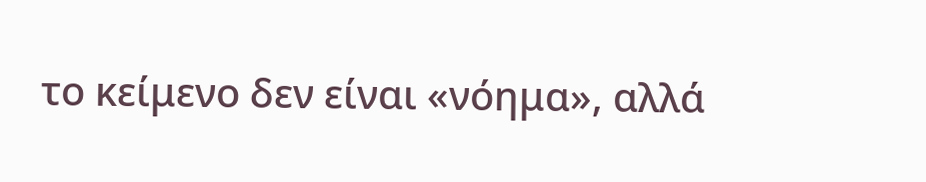το κείμενο δεν είναι «νόημα», αλλά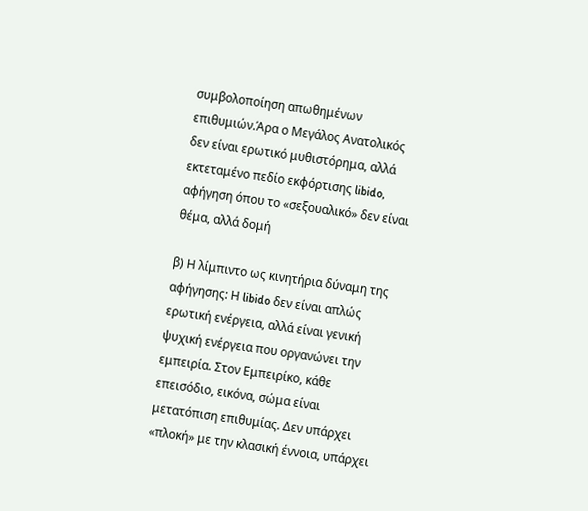συμβολοποίηση απωθημένων επιθυμιών.Άρα ο Μεγάλος Ανατολικός δεν είναι ερωτικό μυθιστόρημα, αλλά εκτεταμένο πεδίο εκφόρτισης libido, αφήγηση όπου το «σεξουαλικό» δεν είναι θέμα, αλλά δομή

β) Η λίμπιντο ως κινητήρια δύναμη της αφήγησης: Η libido δεν είναι απλώς ερωτική ενέργεια, αλλά είναι γενική ψυχική ενέργεια που οργανώνει την εμπειρία. Στον Εμπειρίκο, κάθε επεισόδιο, εικόνα, σώμα είναι μετατόπιση επιθυμίας. Δεν υπάρχει «πλοκή» με την κλασική έννοια, υπάρχει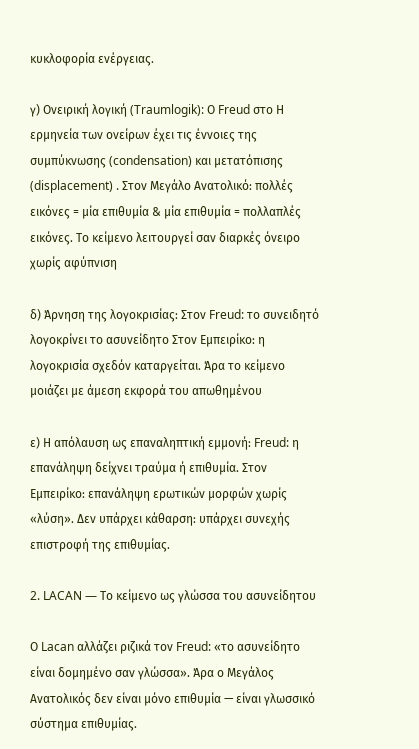κυκλοφορία ενέργειας.

γ) Ονειρική λογική (Traumlogik): Ο Freud στο Η ερμηνεία των ονείρων έχει τις έννοιες της συμπύκνωσης (condensation) και μετατόπισης (displacement) . Στον Μεγάλο Ανατολικό: πολλές εικόνες = μία επιθυμία & μία επιθυμία = πολλαπλές εικόνες. Το κείμενο λειτουργεί σαν διαρκές όνειρο χωρίς αφύπνιση

δ) Άρνηση της λογοκρισίας: Στον Freud: το συνειδητό λογοκρίνει το ασυνείδητο Στον Εμπειρίκο: η λογοκρισία σχεδόν καταργείται. Άρα το κείμενο μοιάζει με άμεση εκφορά του απωθημένου

ε) Η απόλαυση ως επαναληπτική εμμονή: Freud: η επανάληψη δείχνει τραύμα ή επιθυμία. Στον Εμπειρίκο: επανάληψη ερωτικών μορφών χωρίς «λύση». Δεν υπάρχει κάθαρση: υπάρχει συνεχής επιστροφή της επιθυμίας.

2. LACAN — Το κείμενο ως γλώσσα του ασυνείδητου

Ο Lacan αλλάζει ριζικά τον Freud: «το ασυνείδητο είναι δομημένο σαν γλώσσα». Άρα ο Μεγάλος Ανατολικός δεν είναι μόνο επιθυμία — είναι γλωσσικό σύστημα επιθυμίας.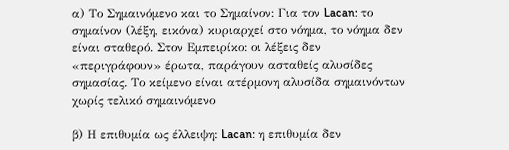α) Το Σημαινόμενο και το Σημαίνον: Για τον Lacan: το σημαίνον (λέξη, εικόνα) κυριαρχεί στο νόημα, το νόημα δεν είναι σταθερό. Στον Εμπειρίκο: οι λέξεις δεν «περιγράφουν» έρωτα, παράγουν ασταθείς αλυσίδες σημασίας. Το κείμενο είναι ατέρμονη αλυσίδα σημαινόντων χωρίς τελικό σημαινόμενο

β) Η επιθυμία ως έλλειψη: Lacan: η επιθυμία δεν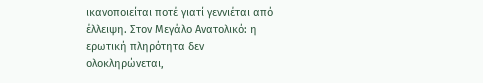ικανοποιείται ποτέ γιατί γεννιέται από έλλειψη. Στον Μεγάλο Ανατολικό: η ερωτική πληρότητα δεν ολοκληρώνεται,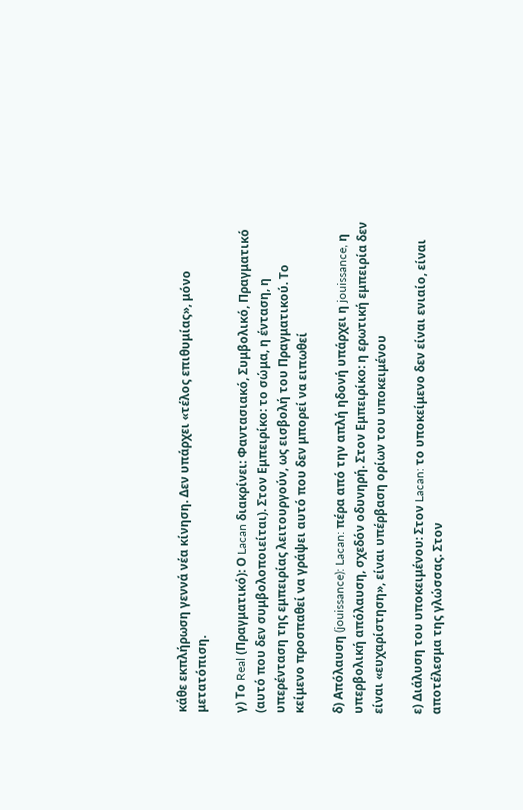κάθε εκπλήρωση γεννά νέα κίνηση. Δεν υπάρχει «τέλος επιθυμίας», μόνο μετατόπιση.

γ) Το Real (Πραγματικό): Ο Lacan διακρίνει: Φαντασιακό, Συμβολικό, Πραγματικό (αυτό που δεν συμβολοποιείται). Στον Εμπειρίκο: το σώμα, η ένταση, η υπερένταση της εμπειρίας λειτουργούν, ως εισβολή του Πραγματικού. Το κείμενο προσπαθεί να γράψει αυτό που δεν μπορεί να ειπωθεί

δ) Απόλαυση (jouissance): Lacan: πέρα από την απλή ηδονή υπάρχει η jouissance, η υπερβολική απόλαυση, σχεδόν οδυνηρή. Στον Εμπειρίκο: η ερωτική εμπειρία δεν είναι «ευχαρίστηση», είναι υπέρβαση ορίων του υποκειμένου

ε) Διάλυση του υποκειμένου: Στον Lacan: το υποκείμενο δεν είναι ενιαίο, είναι αποτέλεσμα της γλώσσας. Στον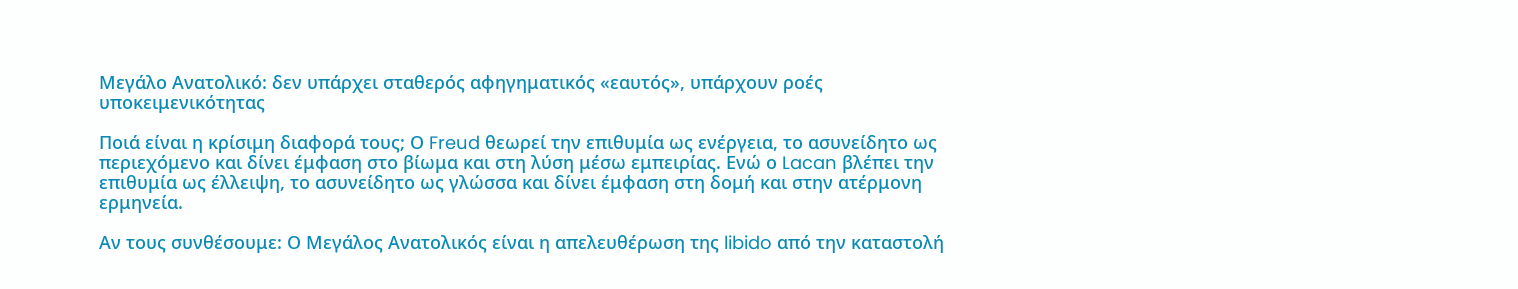Μεγάλο Ανατολικό: δεν υπάρχει σταθερός αφηγηματικός «εαυτός», υπάρχουν ροές υποκειμενικότητας

Ποιά είναι η κρίσιμη διαφορά τους; Ο Freud θεωρεί την επιθυμία ως ενέργεια, το ασυνείδητο ως περιεχόμενο και δίνει έμφαση στο βίωμα και στη λύση μέσω εμπειρίας. Ενώ ο Lacan βλέπει την επιθυμία ως έλλειψη, το ασυνείδητο ως γλώσσα και δίνει έμφαση στη δομή και στην ατέρμονη ερμηνεία.

Αν τους συνθέσουμε: Ο Μεγάλος Ανατολικός είναι η απελευθέρωση της libido από την καταστολή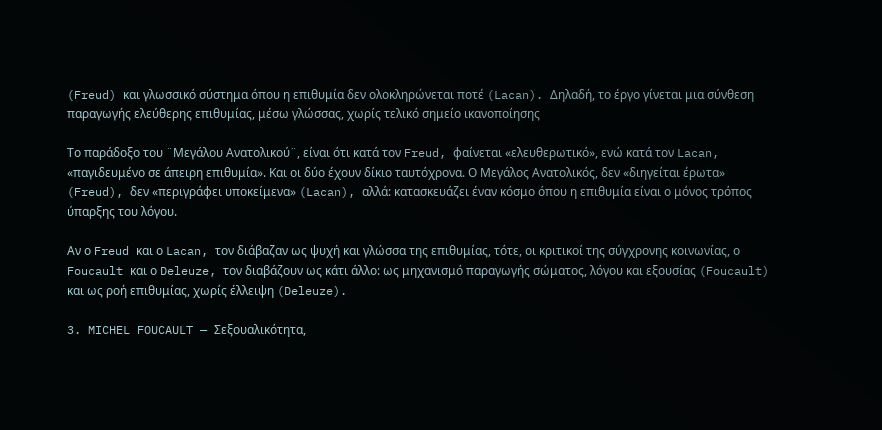(Freud) και γλωσσικό σύστημα όπου η επιθυμία δεν ολοκληρώνεται ποτέ (Lacan). Δηλαδή, το έργο γίνεται μια σύνθεση  παραγωγής ελεύθερης επιθυμίας, μέσω γλώσσας, χωρίς τελικό σημείο ικανοποίησης

Το παράδοξο του ¨Μεγάλου Ανατολικού¨, είναι ότι κατά τον Freud, φαίνεται «ελευθερωτικό», ενώ κατά τον Lacan, «παγιδευμένο σε άπειρη επιθυμία». Και οι δύο έχουν δίκιο ταυτόχρονα. Ο Μεγάλος Ανατολικός, δεν «διηγείται έρωτα» (Freud), δεν «περιγράφει υποκείμενα» (Lacan), αλλά: κατασκευάζει έναν κόσμο όπου η επιθυμία είναι ο μόνος τρόπος ύπαρξης του λόγου.

Αν ο Freud και ο Lacan, τον διάβαζαν ως ψυχή και γλώσσα της επιθυμίας, τότε, οι κριτικοί της σύγχρονης κοινωνίας, ο Foucault και ο Deleuze, τον διαβάζουν ως κάτι άλλο: ως μηχανισμό παραγωγής σώματος, λόγου και εξουσίας (Foucault) και ως ροή επιθυμίας, χωρίς έλλειψη (Deleuze).

3. MICHEL FOUCAULT — Σεξουαλικότητα,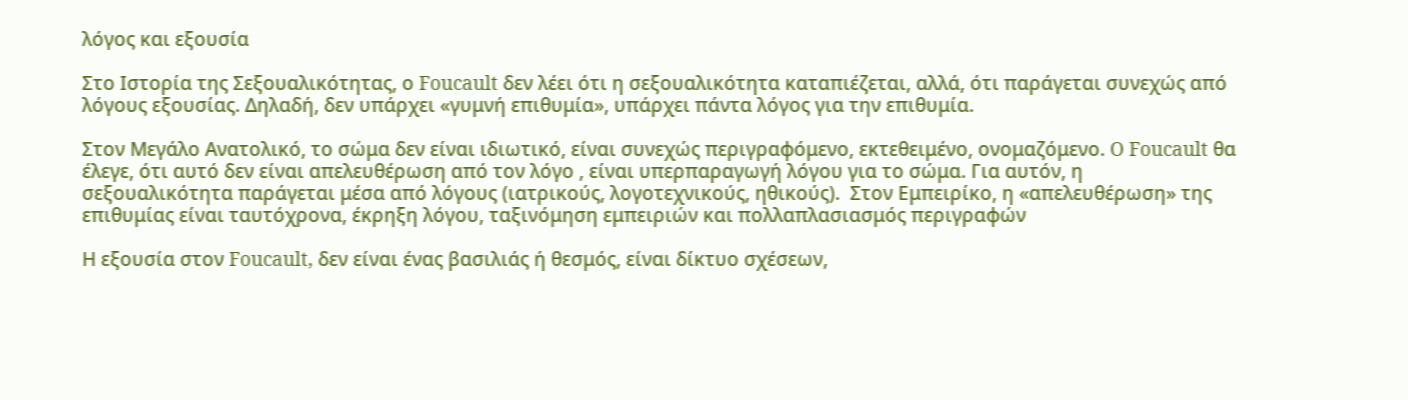λόγος και εξουσία

Στο Ιστορία της Σεξουαλικότητας, ο Foucault δεν λέει ότι η σεξουαλικότητα καταπιέζεται, αλλά, ότι παράγεται συνεχώς από λόγους εξουσίας. Δηλαδή, δεν υπάρχει «γυμνή επιθυμία», υπάρχει πάντα λόγος για την επιθυμία.

Στον Μεγάλο Ανατολικό, το σώμα δεν είναι ιδιωτικό, είναι συνεχώς περιγραφόμενο, εκτεθειμένο, ονομαζόμενο. O Foucault θα έλεγε, ότι αυτό δεν είναι απελευθέρωση από τον λόγο , είναι υπερπαραγωγή λόγου για το σώμα. Για αυτόν, η σεξουαλικότητα παράγεται μέσα από λόγους (ιατρικούς, λογοτεχνικούς, ηθικούς).  Στον Εμπειρίκο, η «απελευθέρωση» της επιθυμίας είναι ταυτόχρονα, έκρηξη λόγου, ταξινόμηση εμπειριών και πολλαπλασιασμός περιγραφών

Η εξουσία στον Foucault, δεν είναι ένας βασιλιάς ή θεσμός, είναι δίκτυο σχέσεων,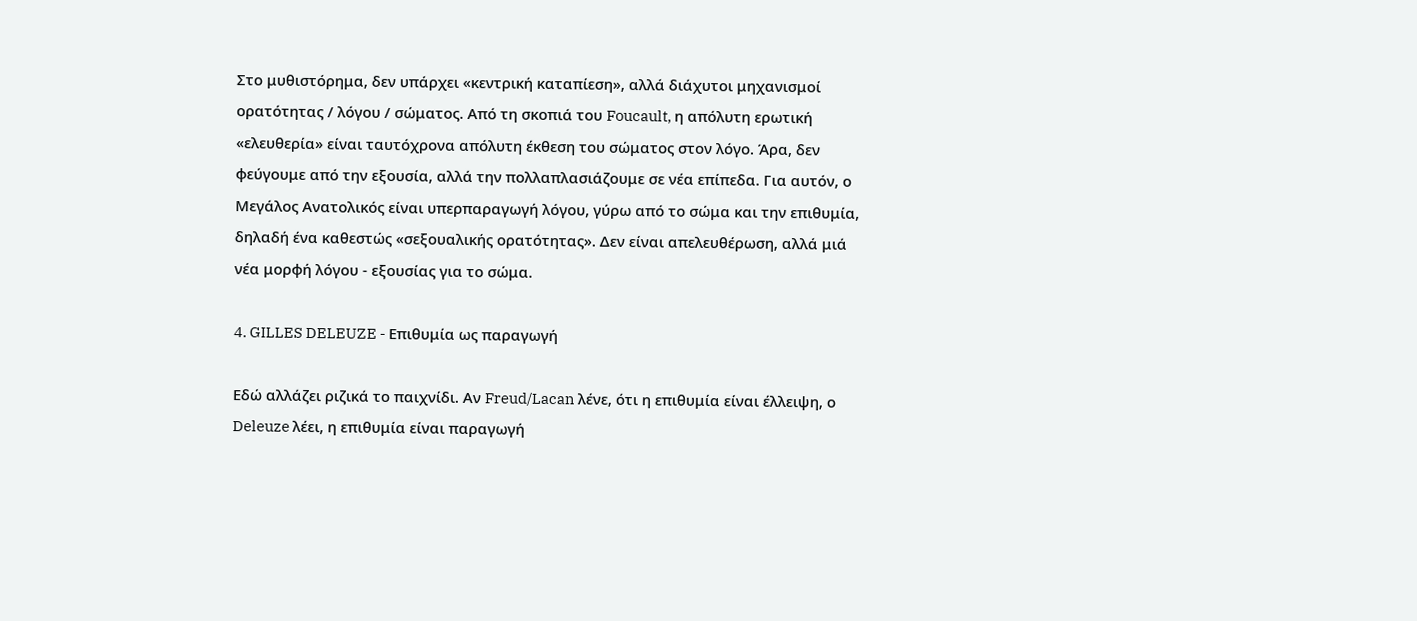Στο μυθιστόρημα, δεν υπάρχει «κεντρική καταπίεση», αλλά διάχυτοι μηχανισμοί ορατότητας / λόγου / σώματος. Από τη σκοπιά του Foucault, η απόλυτη ερωτική «ελευθερία» είναι ταυτόχρονα απόλυτη έκθεση του σώματος στον λόγο. Άρα, δεν φεύγουμε από την εξουσία, αλλά την πολλαπλασιάζουμε σε νέα επίπεδα. Για αυτόν, ο Μεγάλος Ανατολικός είναι υπερπαραγωγή λόγου, γύρω από το σώμα και την επιθυμία, δηλαδή ένα καθεστώς «σεξουαλικής ορατότητας». Δεν είναι απελευθέρωση, αλλά μιά νέα μορφή λόγου - εξουσίας για το σώμα.

4. GILLES DELEUZE - Επιθυμία ως παραγωγή

Εδώ αλλάζει ριζικά το παιχνίδι. Αν Freud/Lacan λένε, ότι η επιθυμία είναι έλλειψη, ο Deleuze λέει, η επιθυμία είναι παραγωγή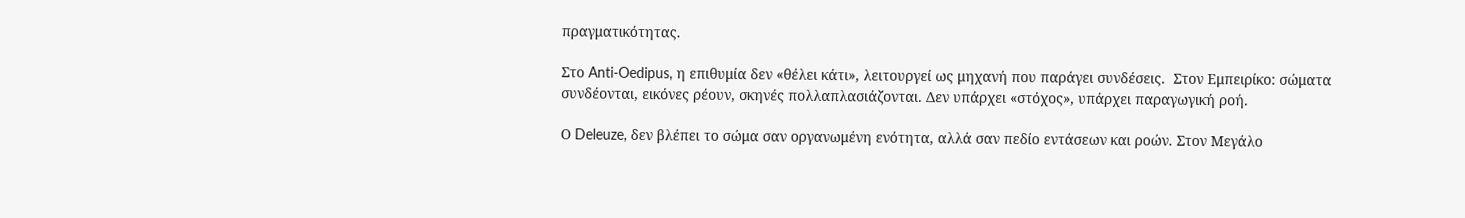πραγματικότητας.

Στο Anti-Oedipus, η επιθυμία δεν «θέλει κάτι», λειτουργεί ως μηχανή που παράγει συνδέσεις.  Στον Εμπειρίκο: σώματα συνδέονται, εικόνες ρέουν, σκηνές πολλαπλασιάζονται. Δεν υπάρχει «στόχος», υπάρχει παραγωγική ροή.

Ο Deleuze, δεν βλέπει το σώμα σαν οργανωμένη ενότητα, αλλά σαν πεδίο εντάσεων και ροών. Στον Μεγάλο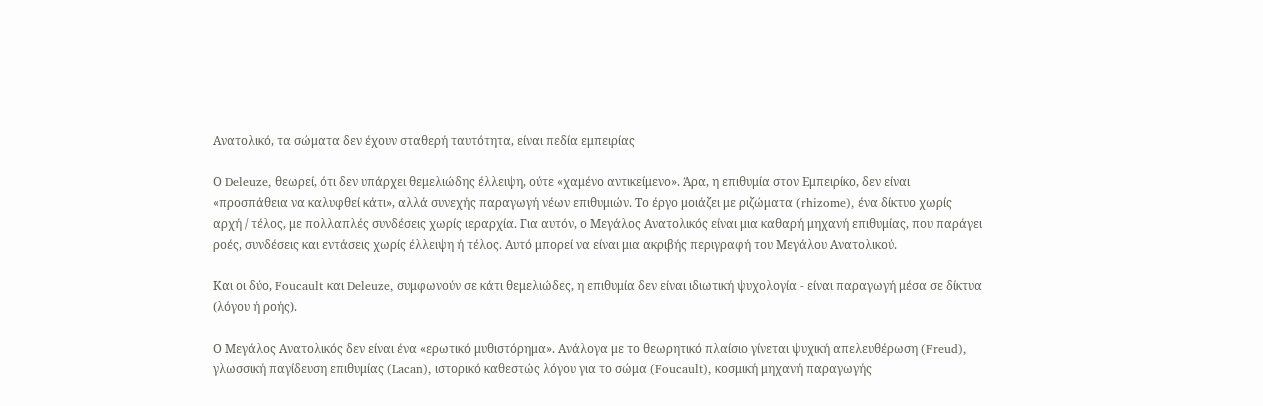Ανατολικό, τα σώματα δεν έχουν σταθερή ταυτότητα, είναι πεδία εμπειρίας

Ο Deleuze, θεωρεί, ότι δεν υπάρχει θεμελιώδης έλλειψη, ούτε «χαμένο αντικείμενο». Άρα, η επιθυμία στον Εμπειρίκο, δεν είναι «προσπάθεια να καλυφθεί κάτι», αλλά συνεχής παραγωγή νέων επιθυμιών. Το έργο μοιάζει με ριζώματα (rhizome), ένα δίκτυο χωρίς αρχή / τέλος, με πολλαπλές συνδέσεις χωρίς ιεραρχία. Για αυτόν, ο Μεγάλος Ανατολικός είναι μια καθαρή μηχανή επιθυμίας, που παράγει ροές, συνδέσεις και εντάσεις χωρίς έλλειψη ή τέλος. Αυτό μπορεί να είναι μια ακριβής περιγραφή του Μεγάλου Ανατολικού.

Και οι δύο, Foucault και Deleuze, συμφωνούν σε κάτι θεμελιώδες, η επιθυμία δεν είναι ιδιωτική ψυχολογία - είναι παραγωγή μέσα σε δίκτυα (λόγου ή ροής).

Ο Μεγάλος Ανατολικός δεν είναι ένα «ερωτικό μυθιστόρημα». Ανάλογα με το θεωρητικό πλαίσιο γίνεται ψυχική απελευθέρωση (Freud), γλωσσική παγίδευση επιθυμίας (Lacan), ιστορικό καθεστώς λόγου για το σώμα (Foucault), κοσμική μηχανή παραγωγής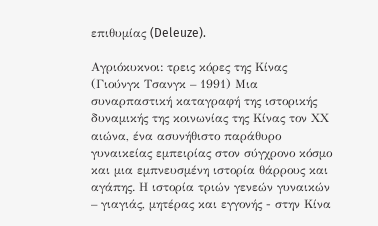επιθυμίας (Deleuze).

Αγριόκυκνοι: τρεις κόρες της Κίνας (Γιούνγκ Τσανγκ – 1991) Μια συναρπαστική καταγραφή της ιστορικής δυναμικής της κοινωνίας της Κίνας τον ΧΧ αιώνα, ένα ασυνήθιστο παράθυρο γυναικείας εμπειρίας στον σύγχρονο κόσμο και μια εμπνευσμένη ιστορία θάρρους και αγάπης. Η ιστορία τριών γενεών γυναικών – γιαγιάς, μητέρας και εγγονής - στην Κίνα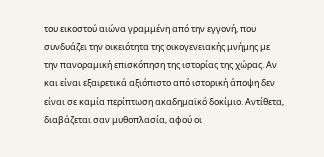του εικοστού αιώνα γραμμένη από την εγγονή, που συνδυάζει την οικειότητα της οικογενειακής μνήμης με την πανοραμική επισκόπηση της ιστορίας της χώρας. Αν και είναι εξαιρετικά αξιόπιστο από ιστορική άποψη δεν είναι σε καμία περίπτωση ακαδημαϊκό δοκίμιο. Αντίθετα, διαβάζεται σαν μυθοπλασία, αφού οι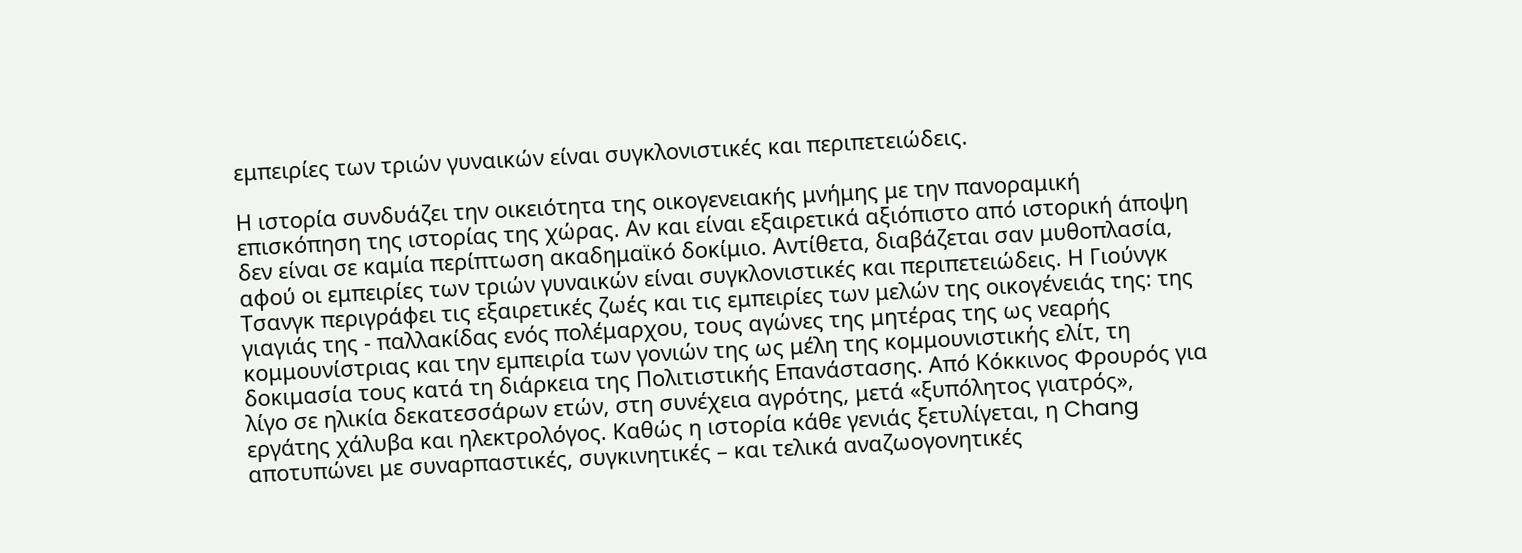εμπειρίες των τριών γυναικών είναι συγκλονιστικές και περιπετειώδεις.

Η ιστορία συνδυάζει την οικειότητα της οικογενειακής μνήμης με την πανοραμική επισκόπηση της ιστορίας της χώρας. Αν και είναι εξαιρετικά αξιόπιστο από ιστορική άποψη δεν είναι σε καμία περίπτωση ακαδημαϊκό δοκίμιο. Αντίθετα, διαβάζεται σαν μυθοπλασία, αφού οι εμπειρίες των τριών γυναικών είναι συγκλονιστικές και περιπετειώδεις. Η Γιούνγκ Τσανγκ περιγράφει τις εξαιρετικές ζωές και τις εμπειρίες των μελών της οικογένειάς της: της γιαγιάς της - παλλακίδας ενός πολέμαρχου, τους αγώνες της μητέρας της ως νεαρής κομμουνίστριας και την εμπειρία των γονιών της ως μέλη της κομμουνιστικής ελίτ, τη δοκιμασία τους κατά τη διάρκεια της Πολιτιστικής Επανάστασης. Από Κόκκινος Φρουρός για λίγο σε ηλικία δεκατεσσάρων ετών, στη συνέχεια αγρότης, μετά «ξυπόλητος γιατρός», εργάτης χάλυβα και ηλεκτρολόγος. Καθώς η ιστορία κάθε γενιάς ξετυλίγεται, η Chang αποτυπώνει με συναρπαστικές, συγκινητικές – και τελικά αναζωογονητικές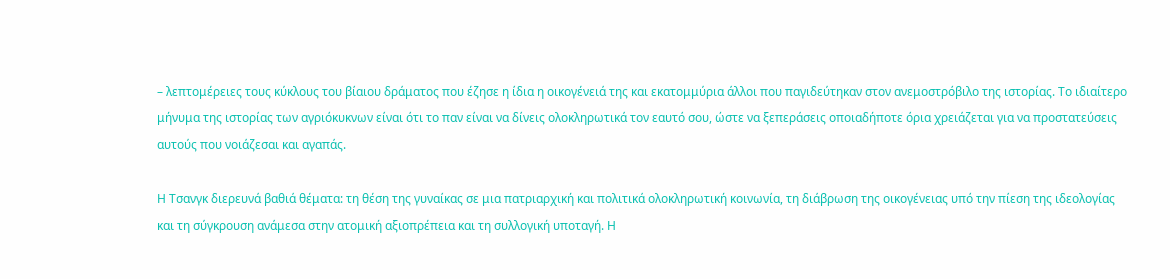– λεπτομέρειες τους κύκλους του βίαιου δράματος που έζησε η ίδια η οικογένειά της και εκατομμύρια άλλοι που παγιδεύτηκαν στον ανεμοστρόβιλο της ιστορίας. Το ιδιαίτερο μήνυμα της ιστορίας των αγριόκυκνων είναι ότι το παν είναι να δίνεις ολοκληρωτικά τον εαυτό σου, ώστε να ξεπεράσεις οποιαδήποτε όρια χρειάζεται για να προστατεύσεις αυτούς που νοιάζεσαι και αγαπάς.

Η Τσανγκ διερευνά βαθιά θέματα: τη θέση της γυναίκας σε μια πατριαρχική και πολιτικά ολοκληρωτική κοινωνία, τη διάβρωση της οικογένειας υπό την πίεση της ιδεολογίας και τη σύγκρουση ανάμεσα στην ατομική αξιοπρέπεια και τη συλλογική υποταγή. Η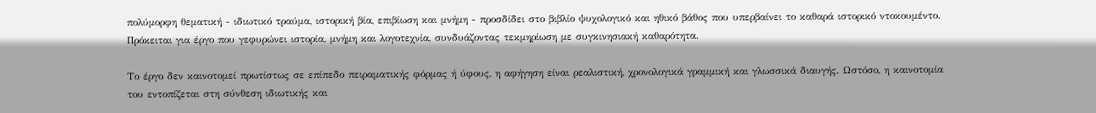πολύμορφη θεματική - ιδιωτικό τραύμα, ιστορική βία, επιβίωση και μνήμη - προσδίδει στο βιβλίο ψυχολογικό και ηθικό βάθος που υπερβαίνει το καθαρά ιστορικό ντοκουμέντο. Πρόκειται για έργο που γεφυρώνει ιστορία, μνήμη και λογοτεχνία, συνδυάζοντας τεκμηρίωση με συγκινησιακή καθαρότητα.

Το έργο δεν καινοτομεί πρωτίστως σε επίπεδο πειραματικής φόρμας ή ύφους, η αφήγηση είναι ρεαλιστική, χρονολογικά γραμμική και γλωσσικά διαυγής. Ωστόσο, η καινοτομία του εντοπίζεται στη σύνθεση ιδιωτικής και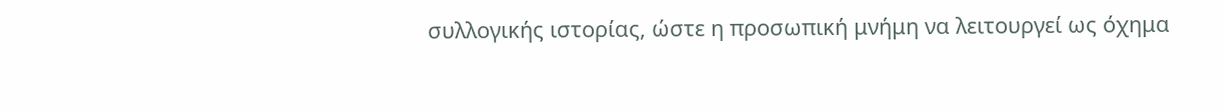συλλογικής ιστορίας, ώστε η προσωπική μνήμη να λειτουργεί ως όχημα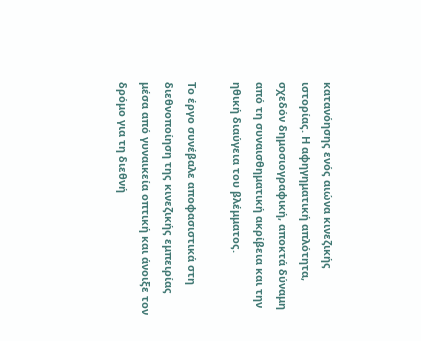κατανόησης ενός αιώνα κινεζικής ιστορίας. Η αφηγηματική απλότητα, σχεδόν δημοσιογραφική, αποκτά δύναμη από τη συναισθηματική ακρίβεια και την ηθική διαύγεια του βλέμματος.

Το έργο συνέβαλε αποφασιστικά στη διεθνοποίηση της κινεζικής εμπειρίας μέσα από γυναικεία οπτική και άνοιξε τον δρόμο για τη διεθνή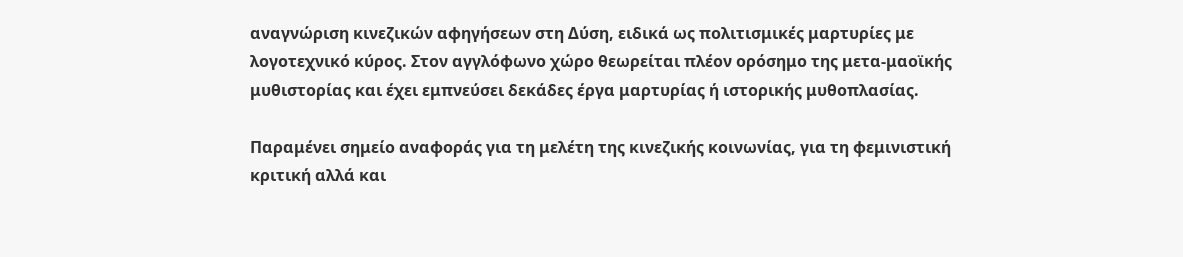αναγνώριση κινεζικών αφηγήσεων στη Δύση, ειδικά ως πολιτισμικές μαρτυρίες με λογοτεχνικό κύρος. Στον αγγλόφωνο χώρο θεωρείται πλέον ορόσημο της μετα-μαοϊκής μυθιστορίας και έχει εμπνεύσει δεκάδες έργα μαρτυρίας ή ιστορικής μυθοπλασίας.

Παραμένει σημείο αναφοράς για τη μελέτη της κινεζικής κοινωνίας, για τη φεμινιστική κριτική αλλά και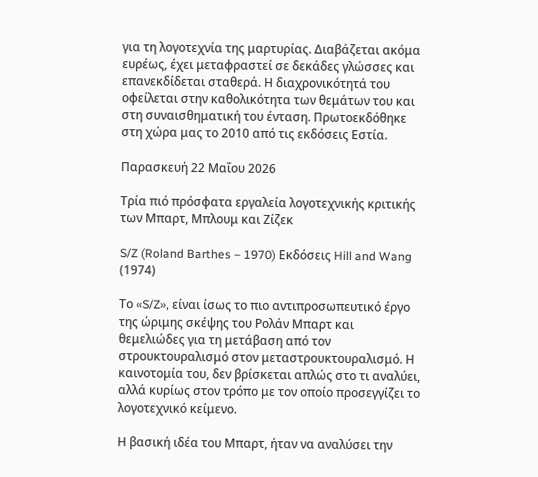για τη λογοτεχνία της μαρτυρίας. Διαβάζεται ακόμα ευρέως, έχει μεταφραστεί σε δεκάδες γλώσσες και επανεκδίδεται σταθερά. Η διαχρονικότητά του οφείλεται στην καθολικότητα των θεμάτων του και στη συναισθηματική του ένταση. Πρωτοεκδόθηκε στη χώρα μας το 2010 από τις εκδόσεις Εστία.

Παρασκευή 22 Μαΐου 2026

Τρία πιό πρόσφατα εργαλεία λογοτεχνικής κριτικής των Μπαρτ, Μπλουμ και Ζίζεκ

S/Z (Roland Barthes – 1970) Εκδόσεις Hill and Wang (1974)

Το «S/Z», είναι ίσως το πιο αντιπροσωπευτικό έργο της ώριμης σκέψης του Ρολάν Μπαρτ και θεμελιώδες για τη μετάβαση από τον στρουκτουραλισμό στον μεταστρουκτουραλισμό. Η καινοτομία του, δεν βρίσκεται απλώς στο τι αναλύει, αλλά κυρίως στον τρόπο με τον οποίο προσεγγίζει το λογοτεχνικό κείμενο.

Η βασική ιδέα του Μπαρτ, ήταν να αναλύσει την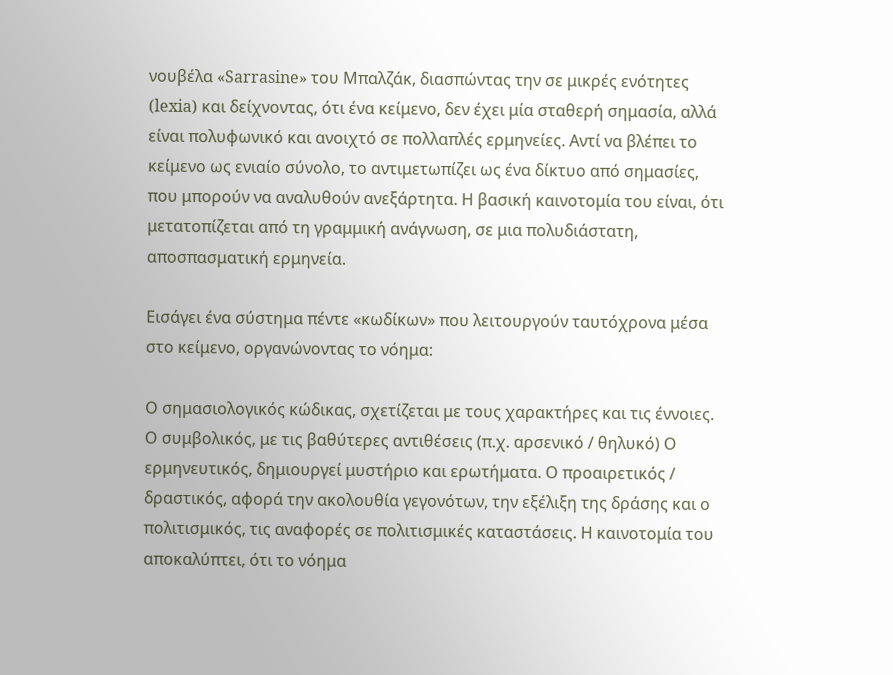νουβέλα «Sarrasine» του Μπαλζάκ, διασπώντας την σε μικρές ενότητες (lexia) και δείχνοντας, ότι ένα κείμενο, δεν έχει μία σταθερή σημασία, αλλά είναι πολυφωνικό και ανοιχτό σε πολλαπλές ερμηνείες. Αντί να βλέπει το κείμενο ως ενιαίο σύνολο, το αντιμετωπίζει ως ένα δίκτυο από σημασίες, που μπορούν να αναλυθούν ανεξάρτητα. Η βασική καινοτομία του είναι, ότι μετατοπίζεται από τη γραμμική ανάγνωση, σε μια πολυδιάστατη, αποσπασματική ερμηνεία.

Εισάγει ένα σύστημα πέντε «κωδίκων» που λειτουργούν ταυτόχρονα μέσα στο κείμενο, οργανώνοντας το νόημα:

Ο σημασιολογικός κώδικας, σχετίζεται με τους χαρακτήρες και τις έννοιες. Ο συμβολικός, με τις βαθύτερες αντιθέσεις (π.χ. αρσενικό / θηλυκό) Ο ερμηνευτικός, δημιουργεί μυστήριο και ερωτήματα. Ο προαιρετικός / δραστικός, αφορά την ακολουθία γεγονότων, την εξέλιξη της δράσης και ο πολιτισμικός, τις αναφορές σε πολιτισμικές καταστάσεις. Η καινοτομία του αποκαλύπτει, ότι το νόημα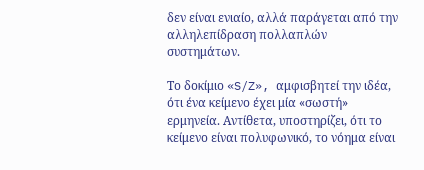δεν είναι ενιαίο, αλλά παράγεται από την αλληλεπίδραση πολλαπλών συστημάτων.

Το δοκίμιο «S/Z», αμφισβητεί την ιδέα, ότι ένα κείμενο έχει μία «σωστή» ερμηνεία. Αντίθετα, υποστηρίζει, ότι το κείμενο είναι πολυφωνικό, το νόημα είναι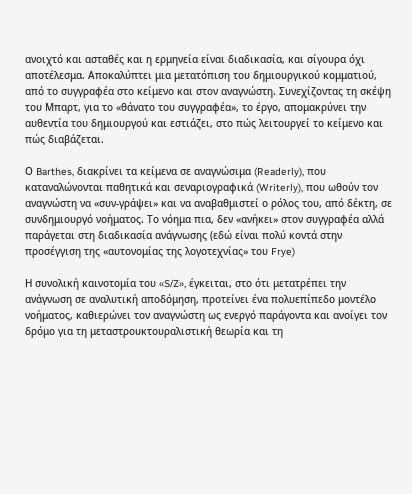ανοιχτό και ασταθές και η ερμηνεία είναι διαδικασία, και σίγουρα όχι αποτέλεσμα. Αποκαλύπτει μια μετατόπιση του δημιουργικού κομματιού, από το συγγραφέα στο κείμενο και στον αναγνώστη. Συνεχίζοντας τη σκέψη του Μπαρτ, για το «θάνατο του συγγραφέα», το έργο, απομακρύνει την αυθεντία του δημιουργού και εστιάζει, στο πώς λειτουργεί το κείμενο και πώς διαβάζεται.

Ο Barthes, διακρίνει τα κείμενα σε αναγνώσιμα (Readerly), που καταναλώνονται παθητικά και σεναριογραφικά (Writerly), που ωθούν τον αναγνώστη να «συν-γράψει» και να αναβαθμιστεί ο ρόλος του, από δέκτη, σε συνδημιουργό νοήματος. Το νόημα πια, δεν «ανήκει» στον συγγραφέα αλλά παράγεται στη διαδικασία ανάγνωσης (εδώ είναι πολύ κοντά στην προσέγγιση της «αυτονομίας της λογοτεχνίας» του Frye)

Η συνολική καινοτομία του «S/Z», έγκειται, στο ότι μετατρέπει την ανάγνωση σε αναλυτική αποδόμηση, προτείνει ένα πολυεπίπεδο μοντέλο νοήματος, καθιερώνει τον αναγνώστη ως ενεργό παράγοντα και ανοίγει τον δρόμο για τη μεταστρουκτουραλιστική θεωρία και τη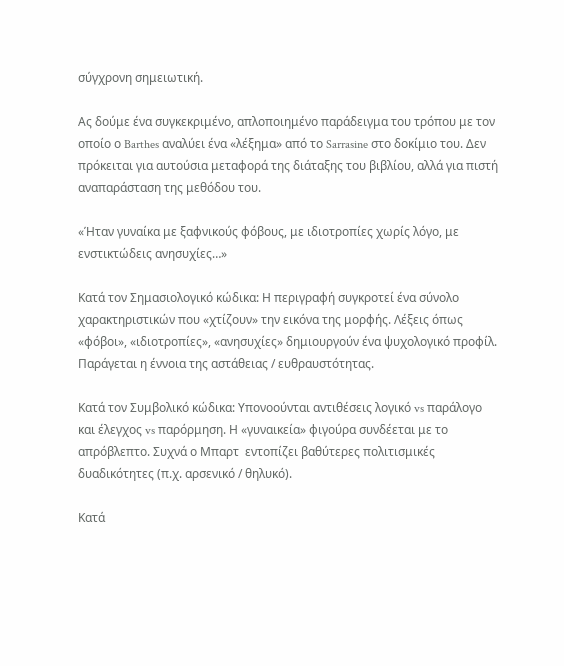σύγχρονη σημειωτική.

Ας δούμε ένα συγκεκριμένο, απλοποιημένο παράδειγμα του τρόπου με τον οποίο ο Barthes αναλύει ένα «λέξημα» από το Sarrasine στο δοκίμιο του. Δεν πρόκειται για αυτούσια μεταφορά της διάταξης του βιβλίου, αλλά για πιστή αναπαράσταση της μεθόδου του.

«Ήταν γυναίκα με ξαφνικούς φόβους, με ιδιοτροπίες χωρίς λόγο, με ενστικτώδεις ανησυχίες…»

Κατά τον Σημασιολογικό κώδικα: Η περιγραφή συγκροτεί ένα σύνολο χαρακτηριστικών που «χτίζουν» την εικόνα της μορφής. Λέξεις όπως «φόβοι», «ιδιοτροπίες», «ανησυχίες» δημιουργούν ένα ψυχολογικό προφίλ. Παράγεται η έννοια της αστάθειας / ευθραυστότητας.

Κατά τον Συμβολικό κώδικα: Υπονοούνται αντιθέσεις λογικό vs παράλογο και έλεγχος vs παρόρμηση. Η «γυναικεία» φιγούρα συνδέεται με το απρόβλεπτο. Συχνά ο Μπαρτ  εντοπίζει βαθύτερες πολιτισμικές δυαδικότητες (π.χ. αρσενικό / θηλυκό).

Κατά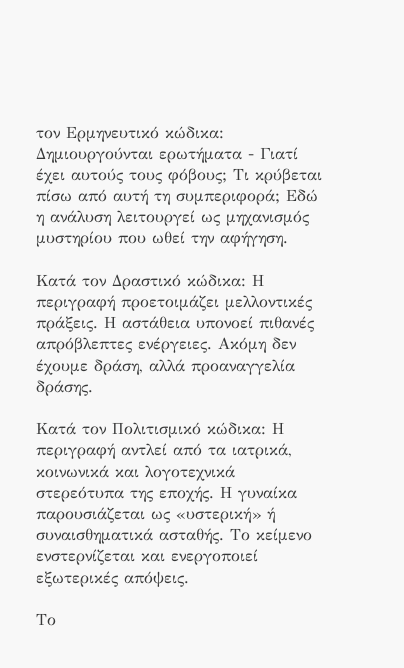τον Ερμηνευτικό κώδικα: Δημιουργούνται ερωτήματα - Γιατί έχει αυτούς τους φόβους; Τι κρύβεται πίσω από αυτή τη συμπεριφορά; Εδώ η ανάλυση λειτουργεί ως μηχανισμός μυστηρίου που ωθεί την αφήγηση.

Κατά τον Δραστικό κώδικα: Η περιγραφή προετοιμάζει μελλοντικές πράξεις. Η αστάθεια υπονοεί πιθανές απρόβλεπτες ενέργειες. Ακόμη δεν έχουμε δράση, αλλά προαναγγελία δράσης.

Κατά τον Πολιτισμικό κώδικα: Η περιγραφή αντλεί από τα ιατρικά, κοινωνικά και λογοτεχνικά στερεότυπα της εποχής. Η γυναίκα παρουσιάζεται ως «υστερική» ή συναισθηματικά ασταθής. Το κείμενο ενστερνίζεται και ενεργοποιεί εξωτερικές απόψεις.

Το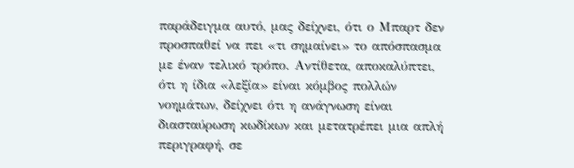παράδειγμα αυτό, μας δείχνει, ότι ο Μπαρτ δεν προσπαθεί να πει «τι σημαίνει» το απόσπασμα με έναν τελικό τρόπο. Αντίθετα, αποκαλύπτει, ότι η ίδια «λεξία» είναι κόμβος πολλών νοημάτων, δείχνει ότι η ανάγνωση είναι διασταύρωση κωδίκων και μετατρέπει μια απλή περιγραφή, σε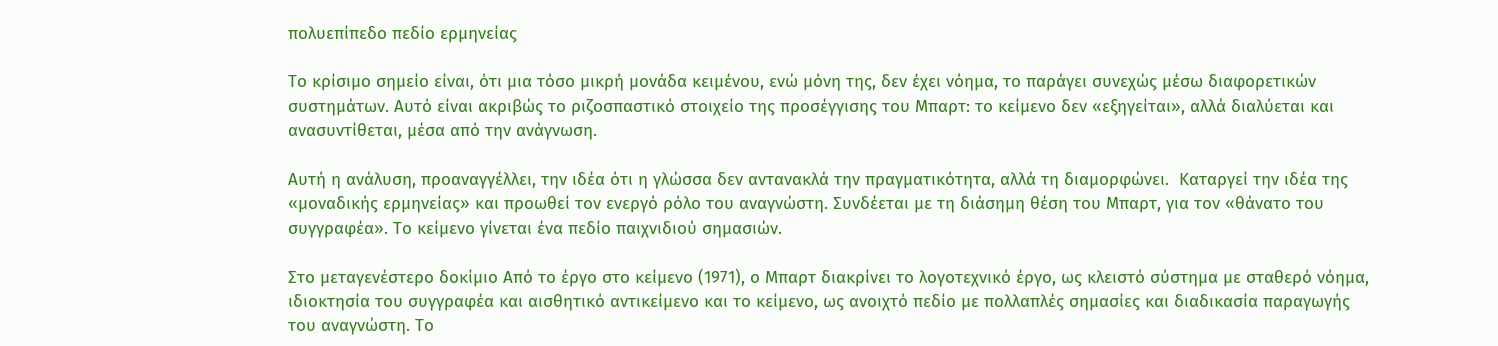πολυεπίπεδο πεδίο ερμηνείας

Το κρίσιμο σημείο είναι, ότι μια τόσο μικρή μονάδα κειμένου, ενώ μόνη της, δεν έχει νόημα, το παράγει συνεχώς μέσω διαφορετικών συστημάτων. Αυτό είναι ακριβώς το ριζοσπαστικό στοιχείο της προσέγγισης του Μπαρτ: το κείμενο δεν «εξηγείται», αλλά διαλύεται και ανασυντίθεται, μέσα από την ανάγνωση.

Αυτή η ανάλυση, προαναγγέλλει, την ιδέα ότι η γλώσσα δεν αντανακλά την πραγματικότητα, αλλά τη διαμορφώνει.  Καταργεί την ιδέα της «μοναδικής ερμηνείας» και προωθεί τον ενεργό ρόλο του αναγνώστη. Συνδέεται με τη διάσημη θέση του Μπαρτ, για τον «θάνατο του συγγραφέα». Το κείμενο γίνεται ένα πεδίο παιχνιδιού σημασιών.

Στο μεταγενέστερο δοκίμιο Από το έργο στο κείμενο (1971), ο Μπαρτ διακρίνει το λογοτεχνικό έργο, ως κλειστό σύστημα με σταθερό νόημα, ιδιοκτησία του συγγραφέα και αισθητικό αντικείμενο και το κείμενο, ως ανοιχτό πεδίο με πολλαπλές σημασίες και διαδικασία παραγωγής του αναγνώστη. Το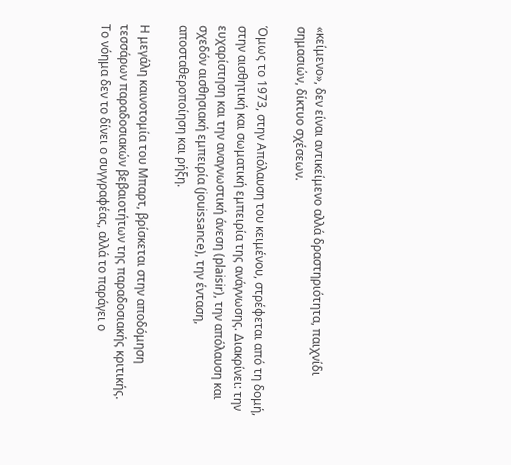«κείμενο», δεν είναι αντικείμενο αλλά δραστηριότητα, παιχνίδι σημασιών, δίκτυο σχέσεων.

Όμως το 1973, στην Απόλαυση του κειμένου, στρέφεται από τη δομή, στην αισθητική και σωματική εμπειρία της ανάγνωσης. Διακρίνει: την ευχαρίστηση και την αναγνωστική άνεση (plaisir), την απόλαυση και σχεδόν αισθησιακή εμπειρία (jouissance), την ένταση, αποσταθεροποίηση και ρήξη.

Η μεγάλη καινοτομία του Μπαρτ, βρίσκεται στην αποδόμηση τεσσάρων παραδοσιακών βεβαιοτήτων της παραδοσιακής κριτικής. Το νόημα δεν το δίνει ο συγγραφέας, αλλά το παράγει ο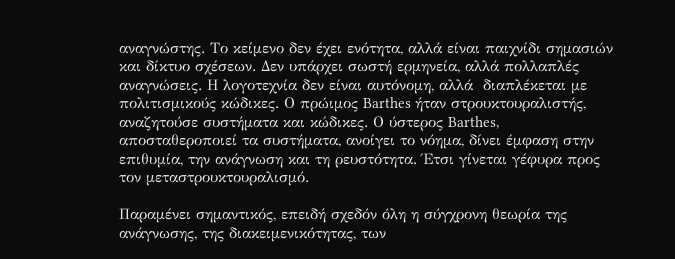αναγνώστης. Το κείμενο δεν έχει ενότητα, αλλά είναι παιχνίδι σημασιών και δίκτυο σχέσεων. Δεν υπάρχει σωστή ερμηνεία, αλλά πολλαπλές αναγνώσεις. Η λογοτεχνία δεν είναι αυτόνομη, αλλά  διαπλέκεται με πολιτισμικούς κώδικες. Ο πρώιμος Barthes ήταν στρουκτουραλιστής, αναζητούσε συστήματα και κώδικες. Ο ύστερος Barthes, αποσταθεροποιεί τα συστήματα, ανοίγει το νόημα, δίνει έμφαση στην επιθυμία, την ανάγνωση και τη ρευστότητα. Έτσι γίνεται γέφυρα προς τον μεταστρουκτουραλισμό.

Παραμένει σημαντικός, επειδή σχεδόν όλη η σύγχρονη θεωρία της ανάγνωσης, της διακειμενικότητας, των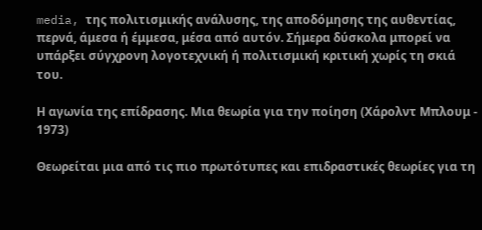media, της πολιτισμικής ανάλυσης, της αποδόμησης της αυθεντίας, περνά, άμεσα ή έμμεσα, μέσα από αυτόν. Σήμερα δύσκολα μπορεί να υπάρξει σύγχρονη λογοτεχνική ή πολιτισμική κριτική χωρίς τη σκιά του.

Η αγωνία της επίδρασης. Μια θεωρία για την ποίηση (Χάρολντ Μπλουμ - 1973)

Θεωρείται μια από τις πιο πρωτότυπες και επιδραστικές θεωρίες για τη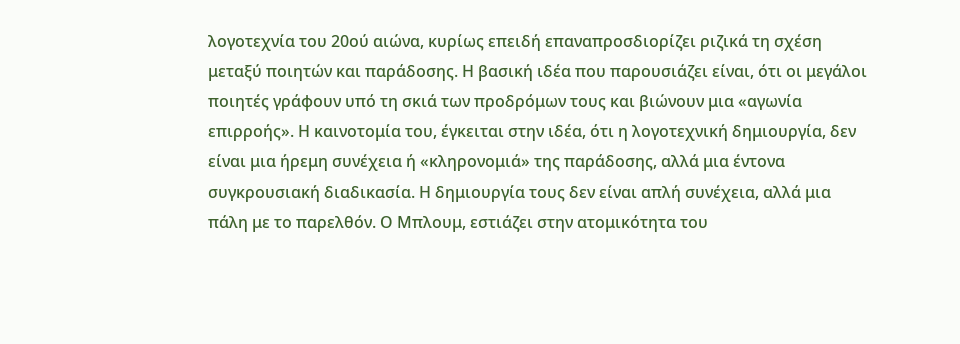λογοτεχνία του 20ού αιώνα, κυρίως επειδή επαναπροσδιορίζει ριζικά τη σχέση μεταξύ ποιητών και παράδοσης. Η βασική ιδέα που παρουσιάζει είναι, ότι οι μεγάλοι ποιητές γράφουν υπό τη σκιά των προδρόμων τους και βιώνουν μια «αγωνία επιρροής». Η καινοτομία του, έγκειται στην ιδέα, ότι η λογοτεχνική δημιουργία, δεν είναι μια ήρεμη συνέχεια ή «κληρονομιά» της παράδοσης, αλλά μια έντονα συγκρουσιακή διαδικασία. Η δημιουργία τους δεν είναι απλή συνέχεια, αλλά μια πάλη με το παρελθόν. Ο Μπλουμ, εστιάζει στην ατομικότητα του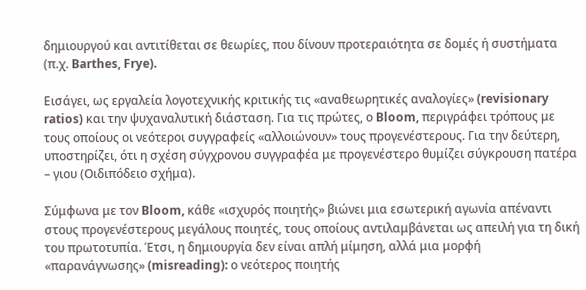δημιουργού και αντιτίθεται σε θεωρίες, που δίνουν προτεραιότητα σε δομές ή συστήματα (π.χ. Barthes, Frye).

Εισάγει, ως εργαλεία λογοτεχνικής κριτικής τις «αναθεωρητικές αναλογίες» (revisionary ratios) και την ψυχαναλυτική διάσταση. Για τις πρώτες, ο Bloom, περιγράφει τρόπους με τους οποίους οι νεότεροι συγγραφείς «αλλοιώνουν» τους προγενέστερους. Για την δεύτερη, υποστηρίζει, ότι η σχέση σύγχρονου συγγραφέα με προγενέστερο θυμίζει σύγκρουση πατέρα – γιου (Οιδιπόδειο σχήμα).

Σύμφωνα με τον Bloom, κάθε «ισχυρός ποιητής» βιώνει μια εσωτερική αγωνία απέναντι στους προγενέστερους μεγάλους ποιητές, τους οποίους αντιλαμβάνεται ως απειλή για τη δική του πρωτοτυπία. Έτσι, η δημιουργία δεν είναι απλή μίμηση, αλλά μια μορφή «παρανάγνωσης» (misreading): ο νεότερος ποιητής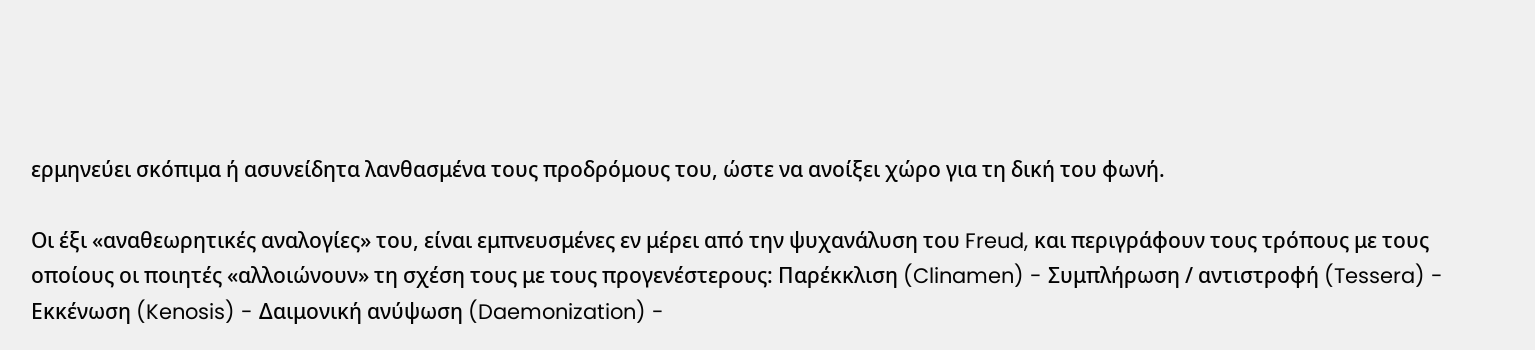ερμηνεύει σκόπιμα ή ασυνείδητα λανθασμένα τους προδρόμους του, ώστε να ανοίξει χώρο για τη δική του φωνή.

Οι έξι «αναθεωρητικές αναλογίες» του, είναι εμπνευσμένες εν μέρει από την ψυχανάλυση του Freud, και περιγράφουν τους τρόπους με τους οποίους οι ποιητές «αλλοιώνουν» τη σχέση τους με τους προγενέστερους: Παρέκκλιση (Clinamen) - Συμπλήρωση / αντιστροφή (Tessera) - Εκκένωση (Kenosis) - Δαιμονική ανύψωση (Daemonization) -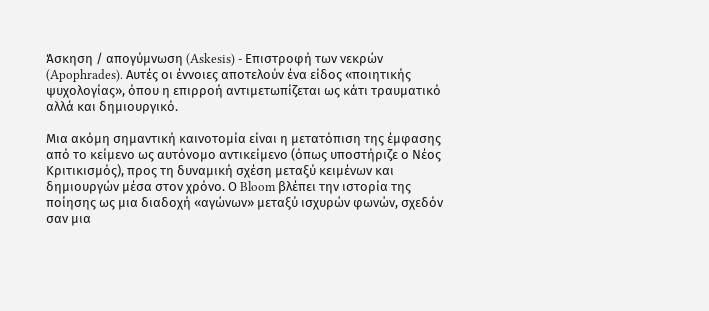Άσκηση / απογύμνωση (Askesis) - Επιστροφή των νεκρών (Apophrades). Αυτές οι έννοιες αποτελούν ένα είδος «ποιητικής ψυχολογίας», όπου η επιρροή αντιμετωπίζεται ως κάτι τραυματικό αλλά και δημιουργικό.

Μια ακόμη σημαντική καινοτομία είναι η μετατόπιση της έμφασης από το κείμενο ως αυτόνομο αντικείμενο (όπως υποστήριζε ο Νέος Κριτικισμός), προς τη δυναμική σχέση μεταξύ κειμένων και δημιουργών μέσα στον χρόνο. Ο Bloom βλέπει την ιστορία της ποίησης ως μια διαδοχή «αγώνων» μεταξύ ισχυρών φωνών, σχεδόν σαν μια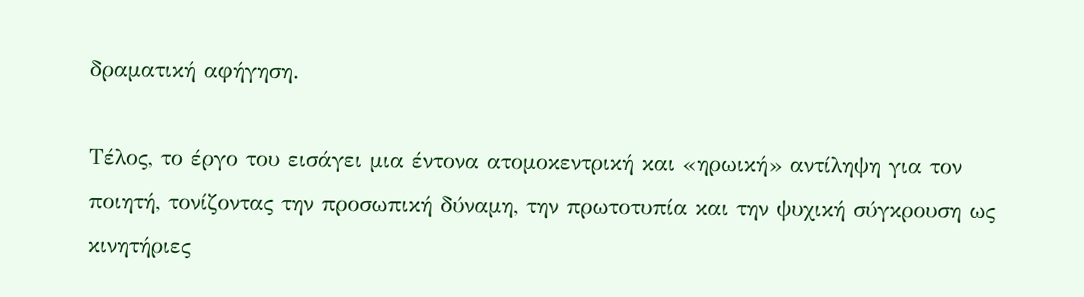δραματική αφήγηση.

Τέλος, το έργο του εισάγει μια έντονα ατομοκεντρική και «ηρωική» αντίληψη για τον ποιητή, τονίζοντας την προσωπική δύναμη, την πρωτοτυπία και την ψυχική σύγκρουση ως κινητήριες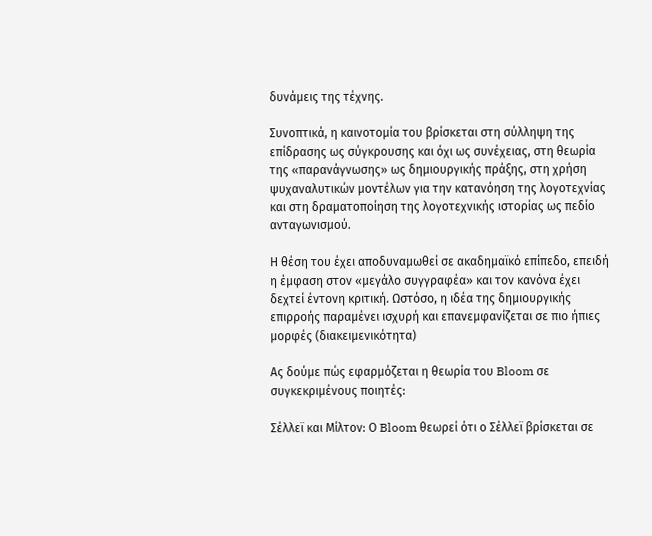δυνάμεις της τέχνης.

Συνοπτικά, η καινοτομία του βρίσκεται στη σύλληψη της επίδρασης ως σύγκρουσης και όχι ως συνέχειας, στη θεωρία της «παρανάγνωσης» ως δημιουργικής πράξης, στη χρήση ψυχαναλυτικών μοντέλων για την κατανόηση της λογοτεχνίας και στη δραματοποίηση της λογοτεχνικής ιστορίας ως πεδίο ανταγωνισμού.

Η θέση του έχει αποδυναμωθεί σε ακαδημαϊκό επίπεδο, επειδή η έμφαση στον «μεγάλο συγγραφέα» και τον κανόνα έχει δεχτεί έντονη κριτική. Ωστόσο, η ιδέα της δημιουργικής επιρροής παραμένει ισχυρή και επανεμφανίζεται σε πιο ήπιες μορφές (διακειμενικότητα)

Ας δούμε πώς εφαρμόζεται η θεωρία του Bloom σε συγκεκριμένους ποιητές:

Σέλλεϊ και Μίλτον: Ο Bloom θεωρεί ότι ο Σέλλεϊ βρίσκεται σε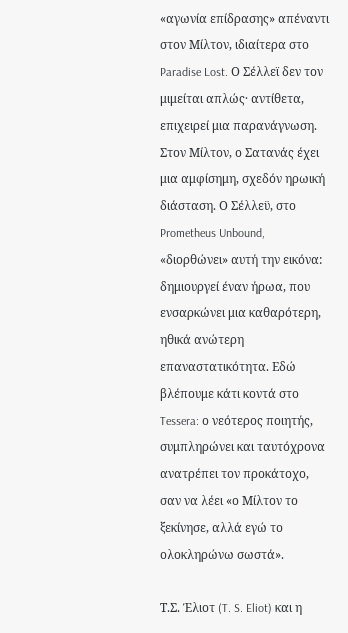«αγωνία επίδρασης» απέναντι στον Μίλτον, ιδιαίτερα στο Paradise Lost. Ο Σέλλεϊ δεν τον μιμείται απλώς· αντίθετα, επιχειρεί μια παρανάγνωση. Στον Μίλτον, ο Σατανάς έχει μια αμφίσημη, σχεδόν ηρωική διάσταση. Ο Σέλλεϋ, στο Prometheus Unbound, «διορθώνει» αυτή την εικόνα: δημιουργεί έναν ήρωα, που ενσαρκώνει μια καθαρότερη, ηθικά ανώτερη επαναστατικότητα. Εδώ βλέπουμε κάτι κοντά στο Tessera: ο νεότερος ποιητής, συμπληρώνει και ταυτόχρονα ανατρέπει τον προκάτοχο, σαν να λέει «ο Μίλτον το ξεκίνησε, αλλά εγώ το ολοκληρώνω σωστά».

Τ.Σ. Έλιοτ (T. S. Eliot) και η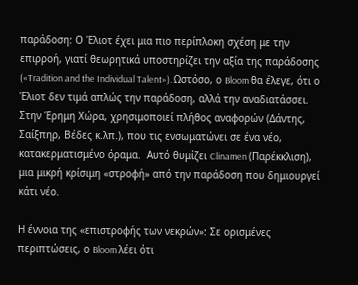παράδοση: Ο Έλιοτ έχει μια πιο περίπλοκη σχέση με την επιρροή, γιατί θεωρητικά υποστηρίζει την αξία της παράδοσης («Tradition and the Individual Talent»). Ωστόσο, ο Bloom θα έλεγε, ότι ο Έλιοτ δεν τιμά απλώς την παράδοση, αλλά την αναδιατάσσει. Στην Έρημη Χώρα, χρησιμοποιεί πλήθος αναφορών (Δάντης, Σαίξπηρ, Βέδες κ.λπ.), που τις ενσωματώνει σε ένα νέο, κατακερματισμένο όραμα.  Αυτό θυμίζει Clinamen (Παρέκκλιση), μια μικρή κρίσιμη «στροφή» από την παράδοση που δημιουργεί κάτι νέο.

Η έννοια της «επιστροφής των νεκρών»: Σε ορισμένες περιπτώσεις, ο Bloom λέει ότι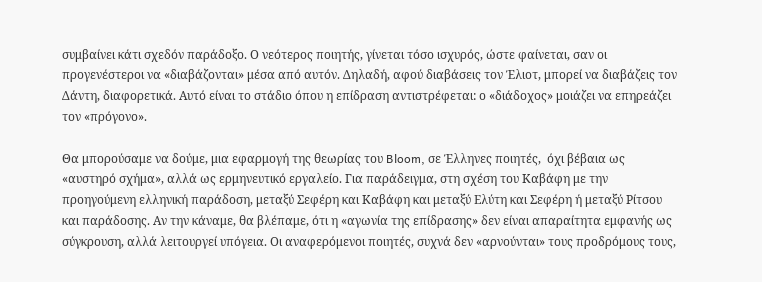συμβαίνει κάτι σχεδόν παράδοξο. Ο νεότερος ποιητής, γίνεται τόσο ισχυρός, ώστε φαίνεται, σαν οι προγενέστεροι να «διαβάζονται» μέσα από αυτόν. Δηλαδή, αφού διαβάσεις τον Έλιοτ, μπορεί να διαβάζεις τον Δάντη, διαφορετικά. Αυτό είναι το στάδιο όπου η επίδραση αντιστρέφεται: ο «διάδοχος» μοιάζει να επηρεάζει τον «πρόγονο».

Θα μπορούσαμε να δούμε, μια εφαρμογή της θεωρίας του Bloom, σε Έλληνες ποιητές,  όχι βέβαια ως «αυστηρό σχήμα», αλλά ως ερμηνευτικό εργαλείο. Για παράδειγμα, στη σχέση του Καβάφη με την προηγούμενη ελληνική παράδοση, μεταξύ Σεφέρη και Καβάφη και μεταξύ Ελύτη και Σεφέρη ή μεταξύ Ρίτσου και παράδοσης. Αν την κάναμε, θα βλέπαμε, ότι η «αγωνία της επίδρασης» δεν είναι απαραίτητα εμφανής ως σύγκρουση, αλλά λειτουργεί υπόγεια. Οι αναφερόμενοι ποιητές, συχνά δεν «αρνούνται» τους προδρόμους τους,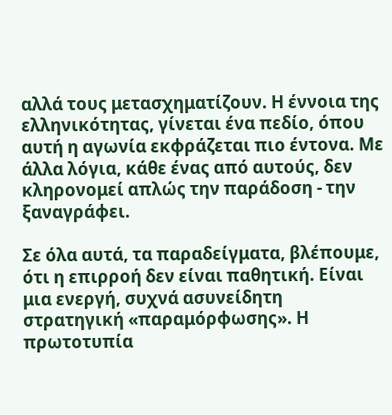αλλά τους μετασχηματίζουν. Η έννοια της ελληνικότητας, γίνεται ένα πεδίο, όπου αυτή η αγωνία εκφράζεται πιο έντονα. Με άλλα λόγια, κάθε ένας από αυτούς, δεν κληρονομεί απλώς την παράδοση - την ξαναγράφει.

Σε όλα αυτά, τα παραδείγματα, βλέπουμε, ότι η επιρροή δεν είναι παθητική. Είναι μια ενεργή, συχνά ασυνείδητη στρατηγική «παραμόρφωσης». Η πρωτοτυπία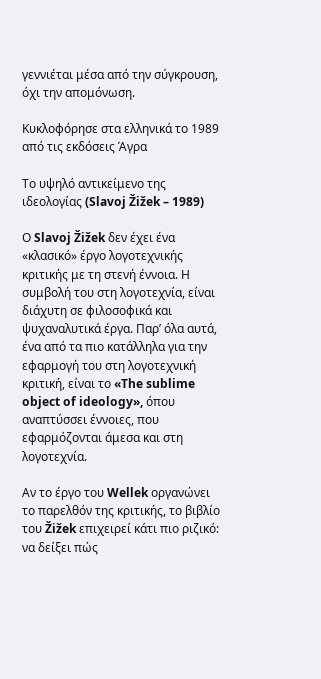γεννιέται μέσα από την σύγκρουση, όχι την απομόνωση.

Κυκλοφόρησε στα ελληνικά το 1989 από τις εκδόσεις Άγρα

Το υψηλό αντικείμενο της ιδεολογίας (Slavoj Žižek – 1989)

Ο Slavoj Žižek δεν έχει ένα «κλασικό» έργο λογοτεχνικής κριτικής με τη στενή έννοια. Η  συμβολή του στη λογοτεχνία, είναι διάχυτη σε φιλοσοφικά και ψυχαναλυτικά έργα. Παρ’ όλα αυτά, ένα από τα πιο κατάλληλα για την εφαρμογή του στη λογοτεχνική κριτική, είναι το «The sublime object of ideology», όπου αναπτύσσει έννοιες, που εφαρμόζονται άμεσα και στη λογοτεχνία.

Αν το έργο του Wellek οργανώνει το παρελθόν της κριτικής, το βιβλίο του Žižek επιχειρεί κάτι πιο ριζικό: να δείξει πώς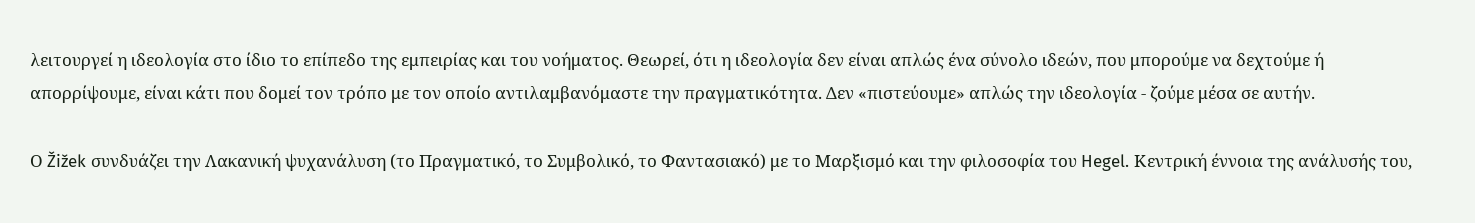λειτουργεί η ιδεολογία στο ίδιο το επίπεδο της εμπειρίας και του νοήματος. Θεωρεί, ότι η ιδεολογία δεν είναι απλώς ένα σύνολο ιδεών, που μπορούμε να δεχτούμε ή απορρίψουμε, είναι κάτι που δομεί τον τρόπο με τον οποίο αντιλαμβανόμαστε την πραγματικότητα. Δεν «πιστεύουμε» απλώς την ιδεολογία - ζούμε μέσα σε αυτήν.

Ο Žižek συνδυάζει την Λακανική ψυχανάλυση (το Πραγματικό, το Συμβολικό, το Φαντασιακό) με το Μαρξισμό και την φιλοσοφία του Hegel. Κεντρική έννοια της ανάλυσής του,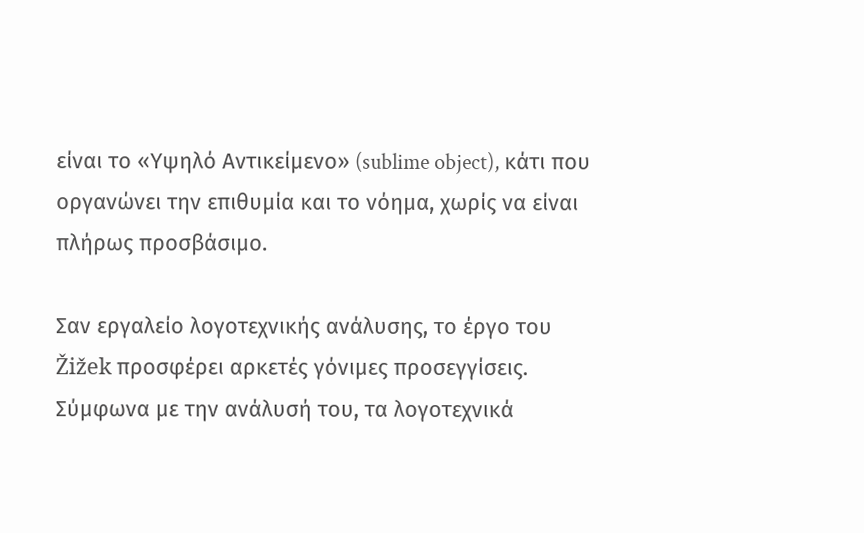είναι το «Υψηλό Αντικείμενο» (sublime object), κάτι που οργανώνει την επιθυμία και το νόημα, χωρίς να είναι πλήρως προσβάσιμο.

Σαν εργαλείο λογοτεχνικής ανάλυσης, το έργο του Žižek προσφέρει αρκετές γόνιμες προσεγγίσεις. Σύμφωνα με την ανάλυσή του, τα λογοτεχνικά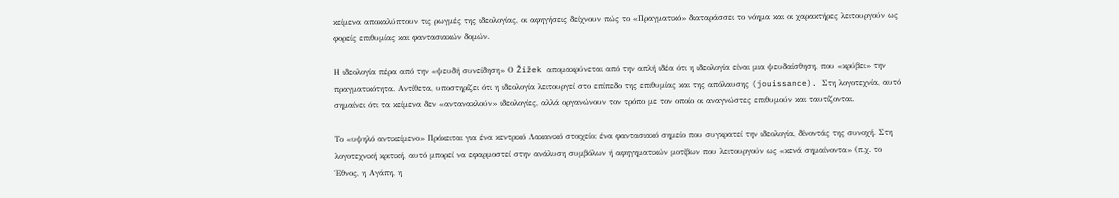κείμενα αποκαλύπτουν τις ρωγμές της ιδεολογίας, οι αφηγήσεις δείχνουν πώς το «Πραγματικό» διαταράσσει το νόημα και οι χαρακτήρες λειτουργούν ως φορείς επιθυμίας και φαντασιακών δομών.

Η ιδεολογία πέρα από την «ψευδή συνείδηση» Ο Žižek απομακρύνεται από την απλή ιδέα ότι η ιδεολογία είναι μια ψευδαίσθηση, που «κρύβει» την πραγματικότητα. Αντίθετα, υποστηρίζει ότι η ιδεολογία λειτουργεί στο επίπεδο της επιθυμίας και της απόλαυσης (jouissance). Στη λογοτεχνία, αυτό σημαίνει ότι τα κείμενα δεν «αντανακλούν» ιδεολογίες, αλλά οργανώνουν τον τρόπο με τον οποίο οι αναγνώστες επιθυμούν και ταυτίζονται.

Το «υψηλό αντικείμενο» Πρόκειται για ένα κεντρικό Λακανικό στοιχείο: ένα φαντασιακό σημείο που συγκρατεί την ιδεολογία, δίνοντάς της συνοχή. Στη λογοτεχνική κριτική, αυτό μπορεί να εφαρμοστεί στην ανάλυση συμβόλων ή αφηγηματικών μοτίβων που λειτουργούν ως «κενά σημαίνοντα» (π.χ. το Έθνος, η Αγάπη, η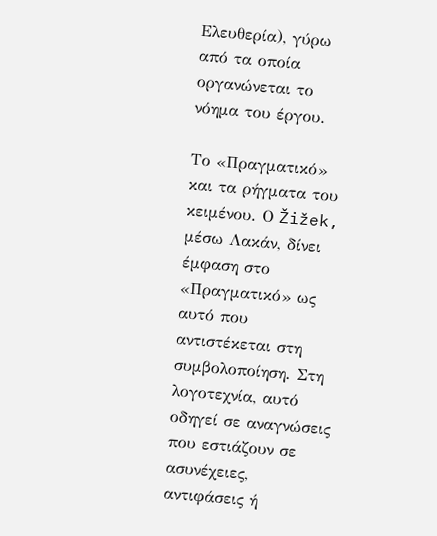Ελευθερία), γύρω από τα οποία οργανώνεται το νόημα του έργου.

Το «Πραγματικό» και τα ρήγματα του κειμένου. Ο Žižek, μέσω Λακάν, δίνει έμφαση στο «Πραγματικό» ως αυτό που αντιστέκεται στη συμβολοποίηση. Στη λογοτεχνία, αυτό οδηγεί σε αναγνώσεις που εστιάζουν σε ασυνέχειες, αντιφάσεις ή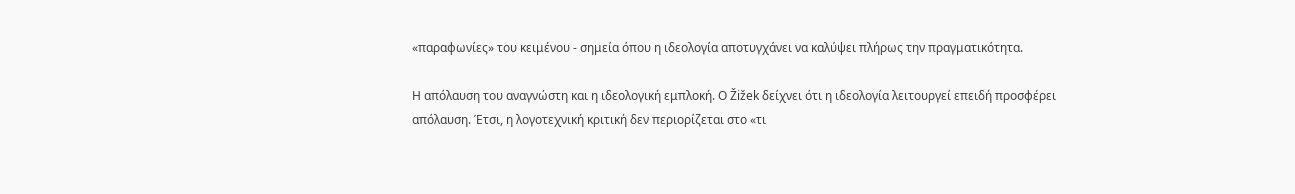«παραφωνίες» του κειμένου - σημεία όπου η ιδεολογία αποτυγχάνει να καλύψει πλήρως την πραγματικότητα.

Η απόλαυση του αναγνώστη και η ιδεολογική εμπλοκή. Ο Žižek δείχνει ότι η ιδεολογία λειτουργεί επειδή προσφέρει απόλαυση. Έτσι, η λογοτεχνική κριτική δεν περιορίζεται στο «τι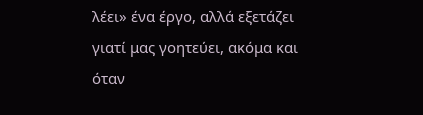λέει» ένα έργο, αλλά εξετάζει γιατί μας γοητεύει, ακόμα και όταν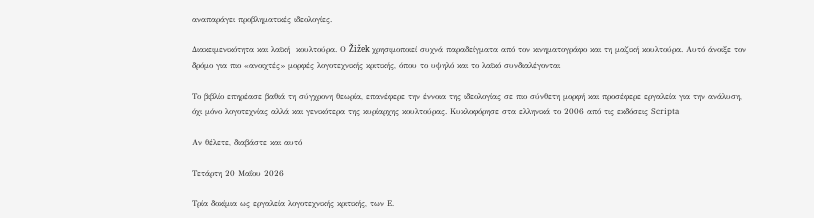αναπαράγει προβληματικές ιδεολογίες.

Διακειμενικότητα και λαϊκή  κουλτούρα. Ο Žižek χρησιμοποιεί συχνά παραδείγματα από τον κινηματογράφο και τη μαζική κουλτούρα. Αυτό άνοιξε τον δρόμο για πιο «ανοιχτές» μορφές λογοτεχνικής κριτικής, όπου το υψηλό και το λαϊκό συνδιαλέγονται

Το βιβλίο επηρέασε βαθιά τη σύγχρονη θεωρία, επανέφερε την έννοια της ιδεολογίας σε πιο σύνθετη μορφή και προσέφερε εργαλεία για την ανάλυση, όχι μόνο λογοτεχνίας αλλά και γενικότερα της κυρίαρχης κουλτούρας. Κυκλοφόρησε στα ελληνικά το 2006 από τις εκδόσεις Scripta

Αν θέλετε, διαβάστε και αυτό

Τετάρτη 20 Μαΐου 2026

Τρία δοκίμια ως εργαλεία λογοτεχνικής κριτικής, των E.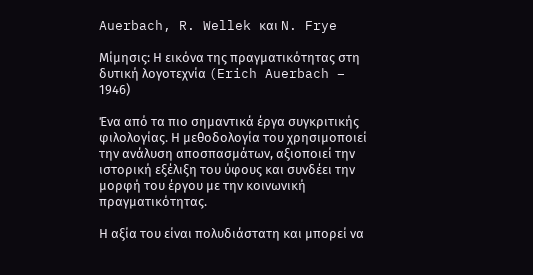Auerbach, R. Wellek και N. Frye

Μίμησις: Η εικόνα της πραγματικότητας στη δυτική λογοτεχνία (Erich Auerbach – 1946)

Ένα από τα πιο σημαντικά έργα συγκριτικής φιλολογίας. Η μεθοδολογία του χρησιμοποιεί την ανάλυση αποσπασμάτων, αξιοποιεί την ιστορική εξέλιξη του ύφους και συνδέει την μορφή του έργου με την κοινωνική πραγματικότητας.

Η αξία του είναι πολυδιάστατη και μπορεί να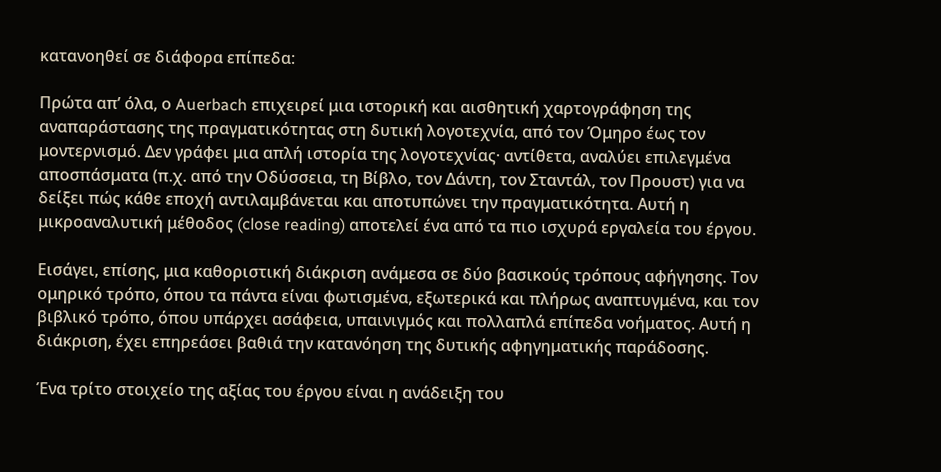κατανοηθεί σε διάφορα επίπεδα:

Πρώτα απ’ όλα, ο Auerbach επιχειρεί μια ιστορική και αισθητική χαρτογράφηση της αναπαράστασης της πραγματικότητας στη δυτική λογοτεχνία, από τον Όμηρο έως τον μοντερνισμό. Δεν γράφει μια απλή ιστορία της λογοτεχνίας· αντίθετα, αναλύει επιλεγμένα αποσπάσματα (π.χ. από την Οδύσσεια, τη Βίβλο, τον Δάντη, τον Σταντάλ, τον Προυστ) για να δείξει πώς κάθε εποχή αντιλαμβάνεται και αποτυπώνει την πραγματικότητα. Αυτή η μικροαναλυτική μέθοδος (close reading) αποτελεί ένα από τα πιο ισχυρά εργαλεία του έργου.

Εισάγει, επίσης, μια καθοριστική διάκριση ανάμεσα σε δύο βασικούς τρόπους αφήγησης. Τον ομηρικό τρόπο, όπου τα πάντα είναι φωτισμένα, εξωτερικά και πλήρως αναπτυγμένα, και τον βιβλικό τρόπο, όπου υπάρχει ασάφεια, υπαινιγμός και πολλαπλά επίπεδα νοήματος. Αυτή η διάκριση, έχει επηρεάσει βαθιά την κατανόηση της δυτικής αφηγηματικής παράδοσης.

Ένα τρίτο στοιχείο της αξίας του έργου είναι η ανάδειξη του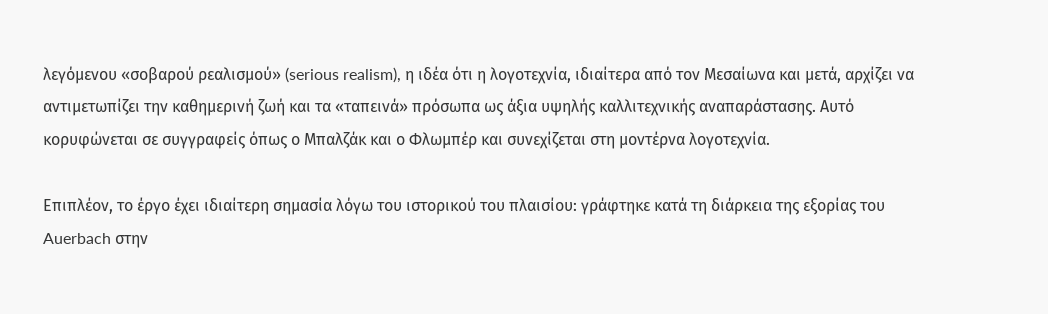λεγόμενου «σοβαρού ρεαλισμού» (serious realism), η ιδέα ότι η λογοτεχνία, ιδιαίτερα από τον Μεσαίωνα και μετά, αρχίζει να αντιμετωπίζει την καθημερινή ζωή και τα «ταπεινά» πρόσωπα ως άξια υψηλής καλλιτεχνικής αναπαράστασης. Αυτό κορυφώνεται σε συγγραφείς όπως ο Μπαλζάκ και ο Φλωμπέρ και συνεχίζεται στη μοντέρνα λογοτεχνία.

Επιπλέον, το έργο έχει ιδιαίτερη σημασία λόγω του ιστορικού του πλαισίου: γράφτηκε κατά τη διάρκεια της εξορίας του Auerbach στην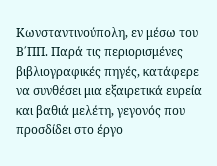Κωνσταντινούπολη, εν μέσω του Β΄ΠΠ. Παρά τις περιορισμένες βιβλιογραφικές πηγές, κατάφερε να συνθέσει μια εξαιρετικά ευρεία και βαθιά μελέτη, γεγονός που προσδίδει στο έργο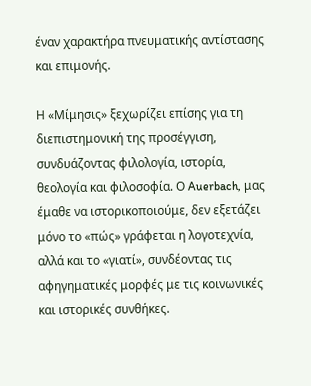έναν χαρακτήρα πνευματικής αντίστασης και επιμονής.

Η «Μίμησις» ξεχωρίζει επίσης για τη διεπιστημονική της προσέγγιση, συνδυάζοντας φιλολογία, ιστορία, θεολογία και φιλοσοφία. Ο Auerbach, μας έμαθε να ιστορικοποιούμε, δεν εξετάζει μόνο το «πώς» γράφεται η λογοτεχνία, αλλά και το «γιατί», συνδέοντας τις αφηγηματικές μορφές με τις κοινωνικές και ιστορικές συνθήκες.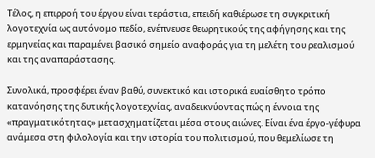Τέλος, η επιρροή του έργου είναι τεράστια, επειδή καθιέρωσε τη συγκριτική λογοτεχνία ως αυτόνομο πεδίο, ενέπνευσε θεωρητικούς της αφήγησης και της ερμηνείας και παραμένει βασικό σημείο αναφοράς για τη μελέτη του ρεαλισμού και της αναπαράστασης.

Συνολικά, προσφέρει έναν βαθύ, συνεκτικό και ιστορικά ευαίσθητο τρόπο κατανόησης της δυτικής λογοτεχνίας, αναδεικνύοντας πώς η έννοια της «πραγματικότητας» μετασχηματίζεται μέσα στους αιώνες. Είναι ένα έργο-γέφυρα ανάμεσα στη φιλολογία και την ιστορία του πολιτισμού, που θεμελίωσε τη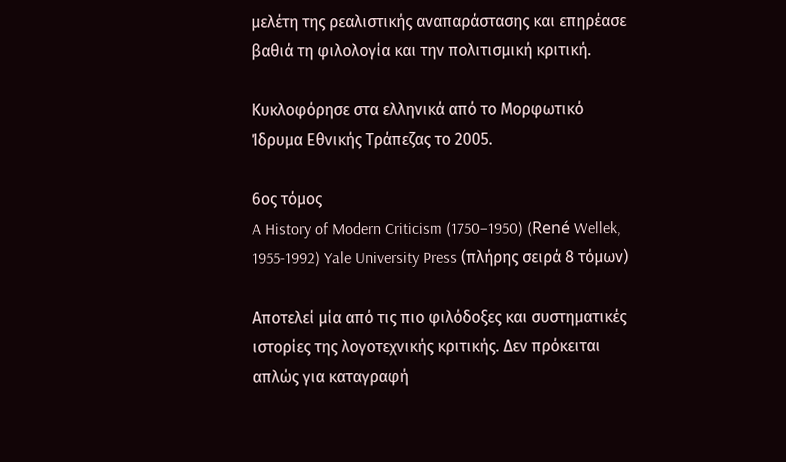μελέτη της ρεαλιστικής αναπαράστασης και επηρέασε βαθιά τη φιλολογία και την πολιτισμική κριτική.

Κυκλοφόρησε στα ελληνικά από το Μορφωτικό Ίδρυμα Εθνικής Τράπεζας το 2005.

6ος τόμος
A History of Modern Criticism (1750–1950) (René Wellek, 1955-1992) Yale University Press (πλήρης σειρά 8 τόμων)

Αποτελεί μία από τις πιο φιλόδοξες και συστηματικές ιστορίες της λογοτεχνικής κριτικής. Δεν πρόκειται απλώς για καταγραφή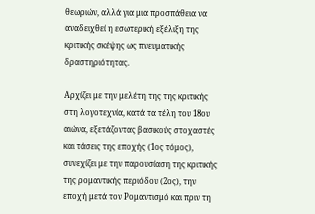θεωριών, αλλά για μια προσπάθεια να αναδειχθεί η εσωτερική εξέλιξη της κριτικής σκέψης ως πνευματικής δραστηριότητας.

Αρχίζει με την μελέτη της της κριτικής στη λογοτεχνία, κατά τα τέλη του 18ου αιώνα, εξετάζοντας βασικούς στοχαστές και τάσεις της εποχής (1ος τόμος), συνεχίζει με την παρουσίαση της κριτικής της ρομαντικής περιόδου (2ος), την εποχή μετά τον Ρομαντισμό και πριν τη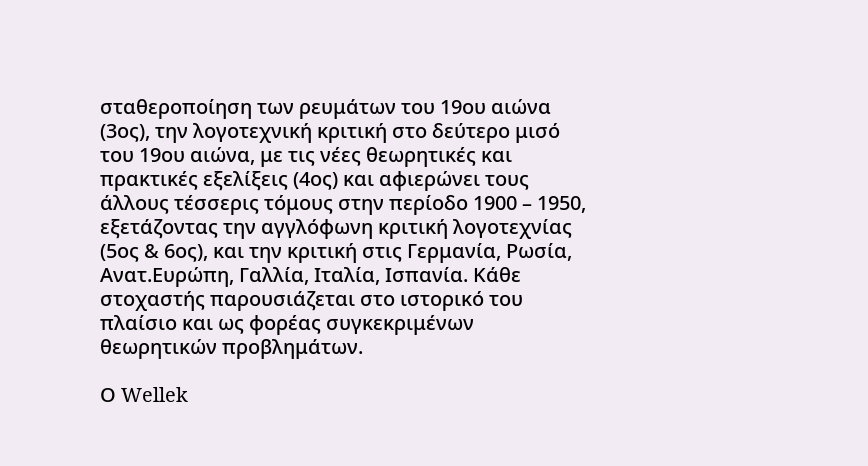σταθεροποίηση των ρευμάτων του 19ου αιώνα (3ος), την λογοτεχνική κριτική στο δεύτερο μισό του 19ου αιώνα, με τις νέες θεωρητικές και πρακτικές εξελίξεις (4ος) και αφιερώνει τους άλλους τέσσερις τόμους στην περίοδο 1900 – 1950, εξετάζοντας την αγγλόφωνη κριτική λογοτεχνίας (5ος & 6ος), και την κριτική στις Γερμανία, Ρωσία, Ανατ.Ευρώπη, Γαλλία, Ιταλία, Ισπανία. Κάθε στοχαστής παρουσιάζεται στο ιστορικό του πλαίσιο και ως φορέας συγκεκριμένων θεωρητικών προβλημάτων.

Ο Wellek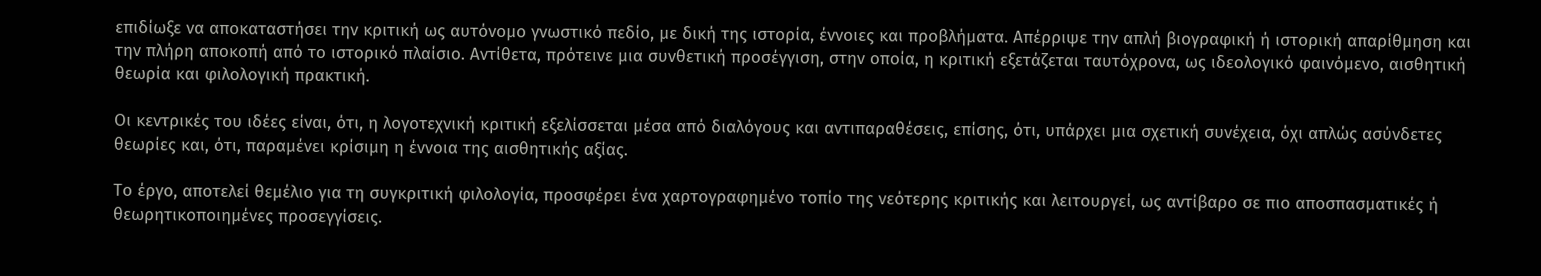επιδίωξε να αποκαταστήσει την κριτική ως αυτόνομο γνωστικό πεδίο, με δική της ιστορία, έννοιες και προβλήματα. Απέρριψε την απλή βιογραφική ή ιστορική απαρίθμηση και την πλήρη αποκοπή από το ιστορικό πλαίσιο. Αντίθετα, πρότεινε μια συνθετική προσέγγιση, στην οποία, η κριτική εξετάζεται ταυτόχρονα, ως ιδεολογικό φαινόμενο, αισθητική θεωρία και φιλολογική πρακτική.

Οι κεντρικές του ιδέες είναι, ότι, η λογοτεχνική κριτική εξελίσσεται μέσα από διαλόγους και αντιπαραθέσεις, επίσης, ότι, υπάρχει μια σχετική συνέχεια, όχι απλώς ασύνδετες θεωρίες και, ότι, παραμένει κρίσιμη η έννοια της αισθητικής αξίας.

Το έργο, αποτελεί θεμέλιο για τη συγκριτική φιλολογία, προσφέρει ένα χαρτογραφημένο τοπίο της νεότερης κριτικής και λειτουργεί, ως αντίβαρο σε πιο αποσπασματικές ή θεωρητικοποιημένες προσεγγίσεις.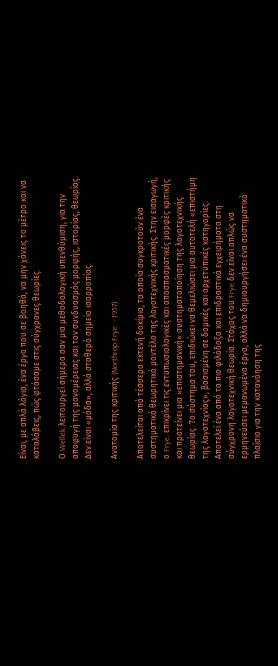Είναι, με απλά λόγια, ένα έργο που σε βοηθά, να μην χάνεις το μέτρο και να καταλάβεις, πώς φτάσαμε στις σύγχρονες θεωρίες.

Ο Wellek λειτουργεί σήμερα σαν μια μεθοδολογική υπενθύμιση, για την αποφυγή της μονομέρειας και τον συνδυασμός μορφής, ιστορίας, θεωρίας. Δεν είναι «μόδα», αλλά σταθερό σημείο ισορροπίας.

Ανατομία της κριτικής (Northrop Frye  - 1957)

Αποτελείται από τέσσερα εκτενή δοκίμια, τα οποία συγκροτούν ένα συστηματικό θεωρητικό μοντέλο της λογοτεχνικής κριτικής. Στην εισαγωγή, ο Frye, επικρίνει τις εντυπωσιολογικές και αποσπασματικές μορφές κριτικής και προτείνει μια «επιστημονική» συστηματοποίηση της λογοτεχνικής θεωρίας. Το σύστημα του, επιδιώκει να θεμελιώσει μια αυτοτελή «επιστήμη της λογοτεχνίας», βασισμένη σε δομικές και αρχετυπικές κατηγορίες. Αποτελεί ένα από τα πιο φιλόδοξα και επιδραστικά εγχειρήματα στη σύγχρονη λογοτεχνική θεωρία. Στόχος του Frye δεν είναι απλώς να ερμηνεύσει μεμονωμένα έργα, αλλά να δημιουργήσει ένα συστηματικό πλαίσιο για την κατανόηση της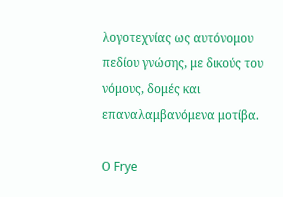λογοτεχνίας ως αυτόνομου πεδίου γνώσης, με δικούς του νόμους, δομές και επαναλαμβανόμενα μοτίβα.

Ο Frye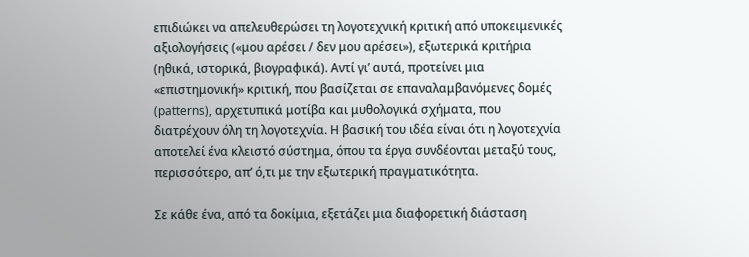επιδιώκει να απελευθερώσει τη λογοτεχνική κριτική από υποκειμενικές αξιολογήσεις («μου αρέσει / δεν μου αρέσει»), εξωτερικά κριτήρια (ηθικά, ιστορικά, βιογραφικά). Αντί γι’ αυτά, προτείνει μια «επιστημονική» κριτική, που βασίζεται σε επαναλαμβανόμενες δομές (patterns), αρχετυπικά μοτίβα και μυθολογικά σχήματα, που διατρέχουν όλη τη λογοτεχνία. Η βασική του ιδέα είναι ότι η λογοτεχνία αποτελεί ένα κλειστό σύστημα, όπου τα έργα συνδέονται μεταξύ τους, περισσότερο, απ’ ό,τι με την εξωτερική πραγματικότητα.

Σε κάθε ένα, από τα δοκίμια, εξετάζει μια διαφορετική διάσταση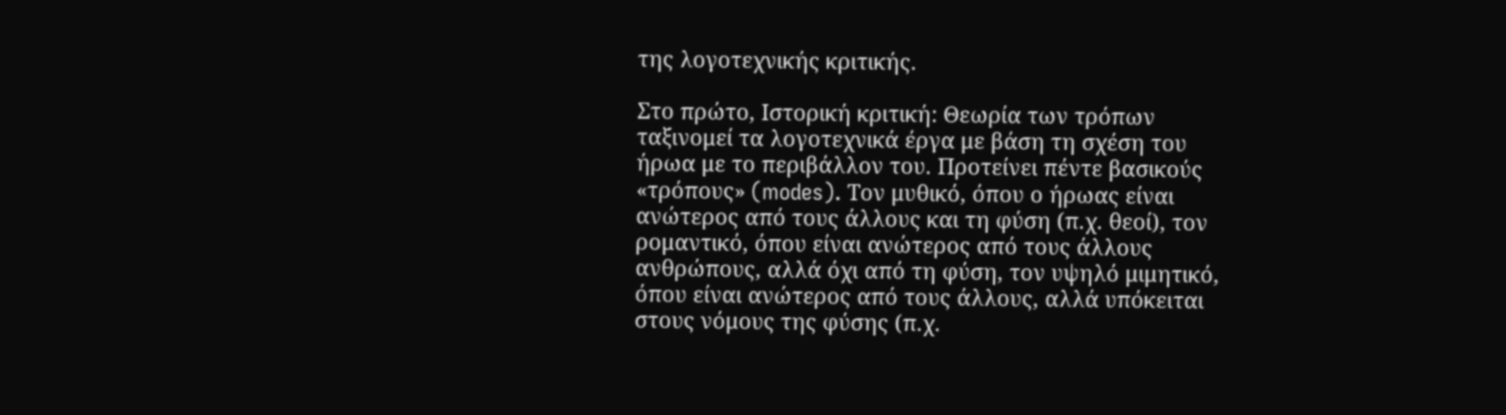της λογοτεχνικής κριτικής.

Στο πρώτο, Ιστορική κριτική: Θεωρία των τρόπων ταξινομεί τα λογοτεχνικά έργα με βάση τη σχέση του ήρωα με το περιβάλλον του. Προτείνει πέντε βασικούς «τρόπους» (modes). Τον μυθικό, όπου ο ήρωας είναι ανώτερος από τους άλλους και τη φύση (π.χ. θεοί), τον ρομαντικό, όπου είναι ανώτερος από τους άλλους ανθρώπους, αλλά όχι από τη φύση, τον υψηλό μιμητικό, όπου είναι ανώτερος από τους άλλους, αλλά υπόκειται στους νόμους της φύσης (π.χ.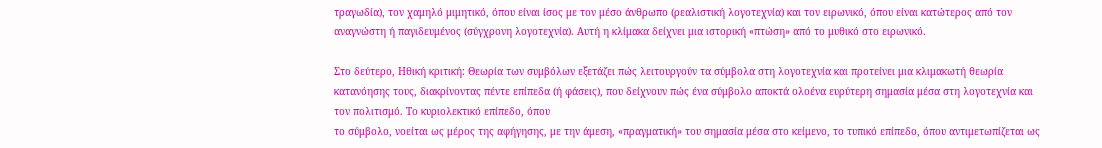τραγωδία), τον χαμηλό μιμητικό, όπου είναι ίσος με τον μέσο άνθρωπο (ρεαλιστική λογοτεχνία) και τον ειρωνικό, όπου είναι κατώτερος από τον αναγνώστη ή παγιδευμένος (σύγχρονη λογοτεχνία). Αυτή η κλίμακα δείχνει μια ιστορική «πτώση» από το μυθικό στο ειρωνικό.

Στο δεύτερο, Ηθική κριτική: Θεωρία των συμβόλων εξετάζει πώς λειτουργούν τα σύμβολα στη λογοτεχνία και προτείνει μια κλιμακωτή θεωρία κατανόησης τους, διακρίνοντας πέντε επίπεδα (ή φάσεις), που δείχνουν πώς ένα σύμβολο αποκτά ολοένα ευρύτερη σημασία μέσα στη λογοτεχνία και τον πολιτισμό. Το κυριολεκτικό επίπεδο, όπου
το σύμβολο, νοείται ως μέρος της αφήγησης, με την άμεση, «πραγματική» του σημασία μέσα στο κείμενο, το τυπικό επίπεδο, όπου αντιμετωπίζεται ως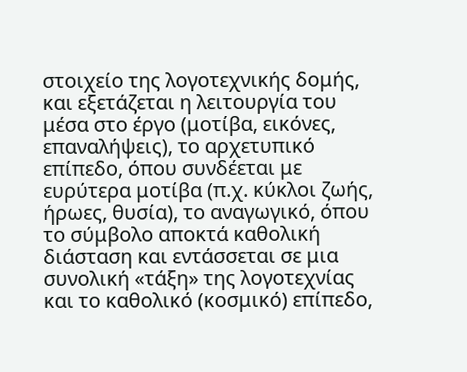στοιχείο της λογοτεχνικής δομής, και εξετάζεται η λειτουργία του μέσα στο έργο (μοτίβα, εικόνες, επαναλήψεις), το αρχετυπικό επίπεδο, όπου συνδέεται με ευρύτερα μοτίβα (π.χ. κύκλοι ζωής, ήρωες, θυσία), το αναγωγικό, όπου το σύμβολο αποκτά καθολική διάσταση και εντάσσεται σε μια συνολική «τάξη» της λογοτεχνίας και το καθολικό (κοσμικό) επίπεδο,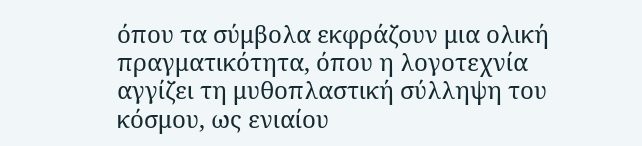όπου τα σύμβολα εκφράζουν μια ολική πραγματικότητα, όπου η λογοτεχνία αγγίζει τη μυθοπλαστική σύλληψη του κόσμου, ως ενιαίου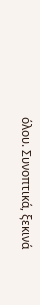όλου. Συνοπτικά, ξεκινά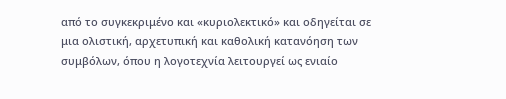από το συγκεκριμένο και «κυριολεκτικό» και οδηγείται σε μια ολιστική, αρχετυπική και καθολική κατανόηση των συμβόλων, όπου η λογοτεχνία λειτουργεί ως ενιαίο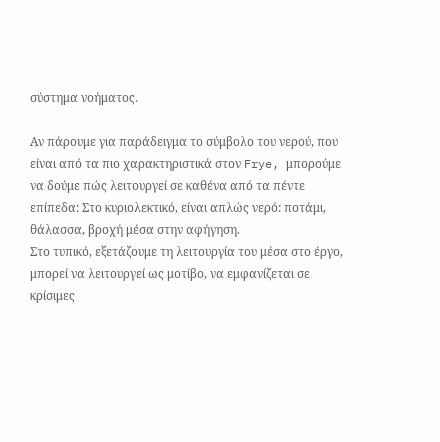σύστημα νοήματος.

Αν πάρουμε για παράδειγμα το σύμβολο του νερού, που είναι από τα πιο χαρακτηριστικά στον Frye, μπορούμε να δούμε πώς λειτουργεί σε καθένα από τα πέντε επίπεδα: Στο κυριολεκτικό, είναι απλώς νερό: ποτάμι, θάλασσα, βροχή μέσα στην αφήγηση.
Στο τυπικό, εξετάζουμε τη λειτουργία του μέσα στο έργο,
μπορεί να λειτουργεί ως μοτίβο, να εμφανίζεται σε κρίσιμες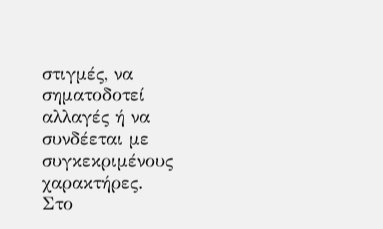στιγμές, να σηματοδοτεί αλλαγές ή να συνδέεται με συγκεκριμένους χαρακτήρες.
Στο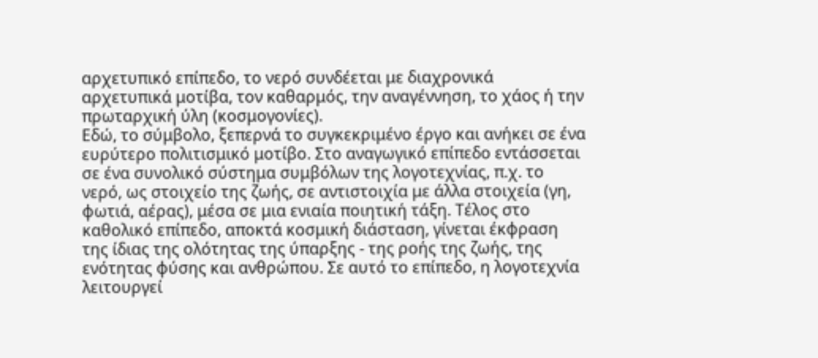αρχετυπικό επίπεδο, το νερό συνδέεται με διαχρονικά αρχετυπικά μοτίβα, τον καθαρμός, την αναγέννηση, το χάος ή την πρωταρχική ύλη (κοσμογονίες).
Εδώ, το σύμβολο, ξεπερνά το συγκεκριμένο έργο και ανήκει σε ένα ευρύτερο πολιτισμικό μοτίβο. Στο αναγωγικό επίπεδο εντάσσεται σε ένα συνολικό σύστημα συμβόλων της λογοτεχνίας, π.χ. το νερό, ως στοιχείο της ζωής, σε αντιστοιχία με άλλα στοιχεία (γη, φωτιά, αέρας), μέσα σε μια ενιαία ποιητική τάξη. Τέλος στο καθολικό επίπεδο, αποκτά κοσμική διάσταση, γίνεται έκφραση της ίδιας της ολότητας της ύπαρξης - της ροής της ζωής, της ενότητας φύσης και ανθρώπου. Σε αυτό το επίπεδο, η λογοτεχνία λειτουργεί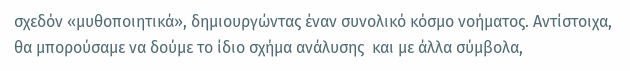σχεδόν «μυθοποιητικά», δημιουργώντας έναν συνολικό κόσμο νοήματος. Αντίστοιχα, θα μπορούσαμε να δούμε το ίδιο σχήμα ανάλυσης  και με άλλα σύμβολα,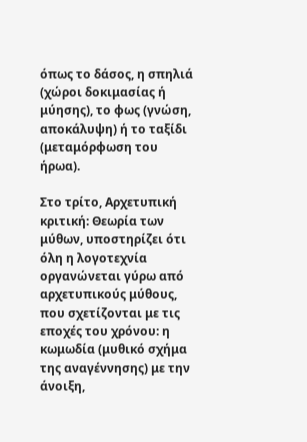όπως το δάσος, η σπηλιά (χώροι δοκιμασίας ή μύησης), το φως (γνώση, αποκάλυψη) ή το ταξίδι (μεταμόρφωση του ήρωα).

Στο τρίτο, Αρχετυπική κριτική: Θεωρία των μύθων, υποστηρίζει ότι όλη η λογοτεχνία οργανώνεται γύρω από αρχετυπικούς μύθους, που σχετίζονται με τις εποχές του χρόνου: η κωμωδία (μυθικό σχήμα της αναγέννησης) με την άνοιξη,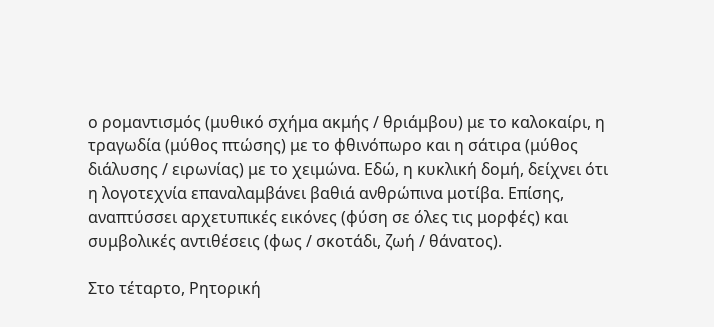ο ρομαντισμός (μυθικό σχήμα ακμής / θριάμβου) με το καλοκαίρι, η τραγωδία (μύθος πτώσης) με το φθινόπωρο και η σάτιρα (μύθος διάλυσης / ειρωνίας) με το χειμώνα. Εδώ, η κυκλική δομή, δείχνει ότι η λογοτεχνία επαναλαμβάνει βαθιά ανθρώπινα μοτίβα. Επίσης, αναπτύσσει αρχετυπικές εικόνες (φύση σε όλες τις μορφές) και συμβολικές αντιθέσεις (φως / σκοτάδι, ζωή / θάνατος).

Στο τέταρτο, Ρητορική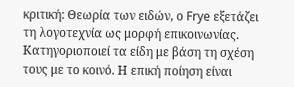κριτική: Θεωρία των ειδών, ο Frye εξετάζει τη λογοτεχνία ως μορφή επικοινωνίας. Κατηγοριοποιεί τα είδη με βάση τη σχέση τους με το κοινό. Η επική ποίηση είναι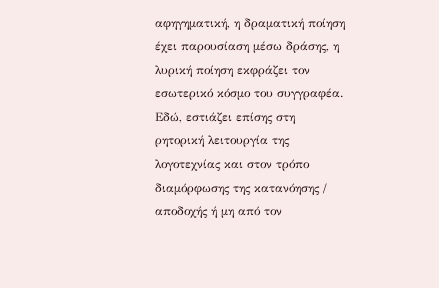αφηγηματική, η δραματική ποίηση έχει παρουσίαση μέσω δράσης, η λυρική ποίηση εκφράζει τον εσωτερικό κόσμο του συγγραφέα. Εδώ, εστιάζει επίσης στη ρητορική λειτουργία της λογοτεχνίας και στον τρόπο διαμόρφωσης της κατανόησης / αποδοχής ή μη από τον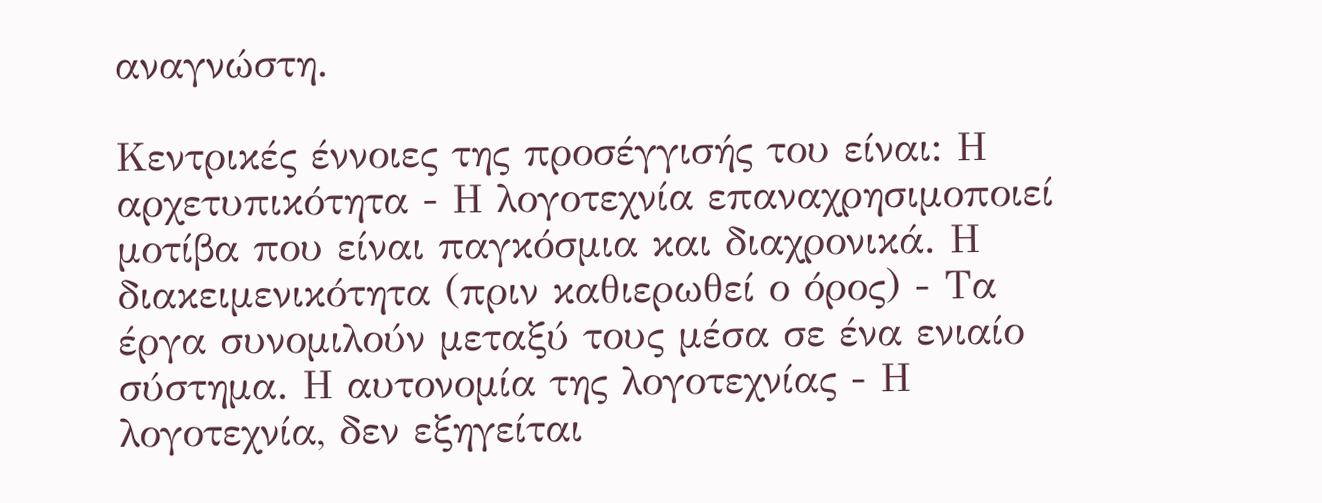αναγνώστη.

Κεντρικές έννοιες της προσέγγισής του είναι: Η αρχετυπικότητα - Η λογοτεχνία επαναχρησιμοποιεί μοτίβα που είναι παγκόσμια και διαχρονικά. Η διακειμενικότητα (πριν καθιερωθεί ο όρος) - Τα έργα συνομιλούν μεταξύ τους μέσα σε ένα ενιαίο σύστημα. Η αυτονομία της λογοτεχνίας - Η λογοτεχνία, δεν εξηγείται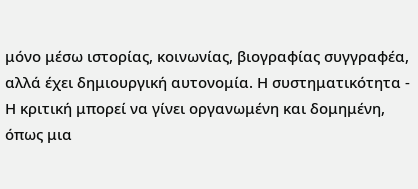μόνο μέσω ιστορίας, κοινωνίας, βιογραφίας συγγραφέα, αλλά έχει δημιουργική αυτονομία. Η συστηματικότητα - Η κριτική μπορεί να γίνει οργανωμένη και δομημένη, όπως μια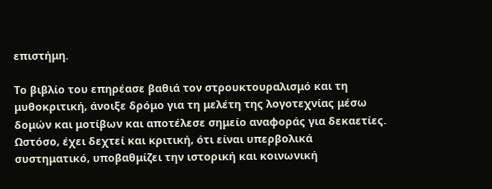επιστήμη.

Το βιβλίο του επηρέασε βαθιά τον στρουκτουραλισμό και τη μυθοκριτική, άνοιξε δρόμο για τη μελέτη της λογοτεχνίας μέσω δομών και μοτίβων και αποτέλεσε σημείο αναφοράς για δεκαετίες. Ωστόσο, έχει δεχτεί και κριτική, ότι είναι υπερβολικά συστηματικό, υποβαθμίζει την ιστορική και κοινωνική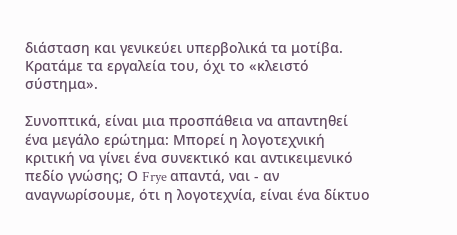διάσταση και γενικεύει υπερβολικά τα μοτίβα. Κρατάμε τα εργαλεία του, όχι το «κλειστό σύστημα».

Συνοπτικά, είναι μια προσπάθεια να απαντηθεί ένα μεγάλο ερώτημα: Μπορεί η λογοτεχνική κριτική να γίνει ένα συνεκτικό και αντικειμενικό πεδίο γνώσης; Ο Frye απαντά, ναι - αν αναγνωρίσουμε, ότι η λογοτεχνία, είναι ένα δίκτυο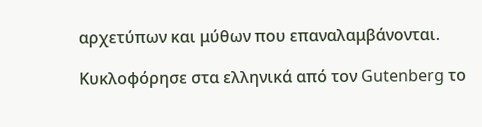αρχετύπων και μύθων που επαναλαμβάνονται.

Κυκλοφόρησε στα ελληνικά από τον Gutenberg το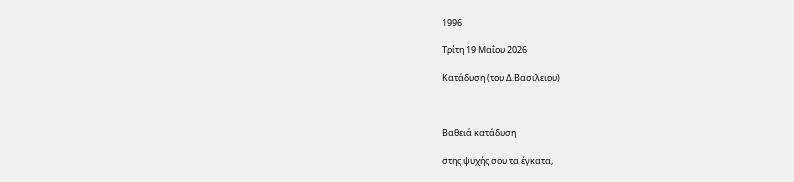1996

Τρίτη 19 Μαΐου 2026

Κατάδυση (του Δ.Βασιλειου)



Βαθειά κατάδυση

στης ψυχής σου τα έγκατα,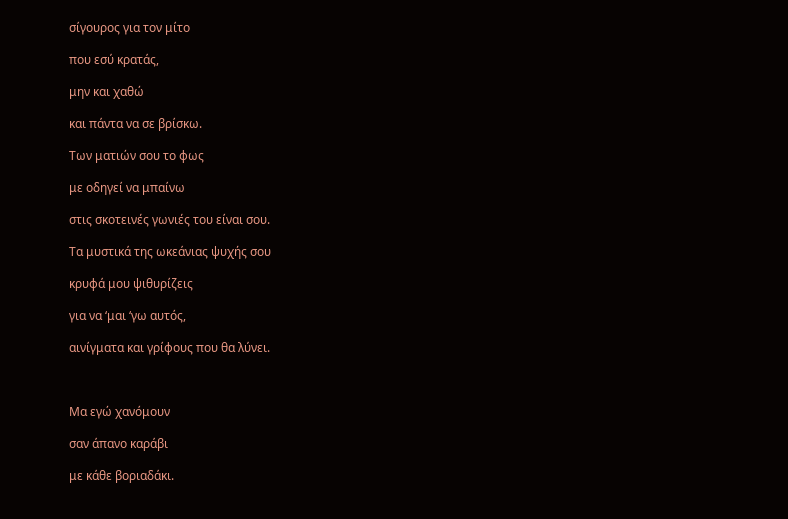σίγουρος για τον μίτο

που εσύ κρατάς,

μην και χαθώ

και πάντα να σε βρίσκω.

Των ματιών σου το φως

με οδηγεί να μπαίνω

στις σκοτεινές γωνιές του είναι σου.

Τα μυστικά της ωκεάνιας ψυχής σου

κρυφά μου ψιθυρίζεις

για να ‘μαι ‘γω αυτός,

αινίγματα και γρίφους που θα λύνει.



Μα εγώ χανόμουν

σαν άπανο καράβι

με κάθε βοριαδάκι.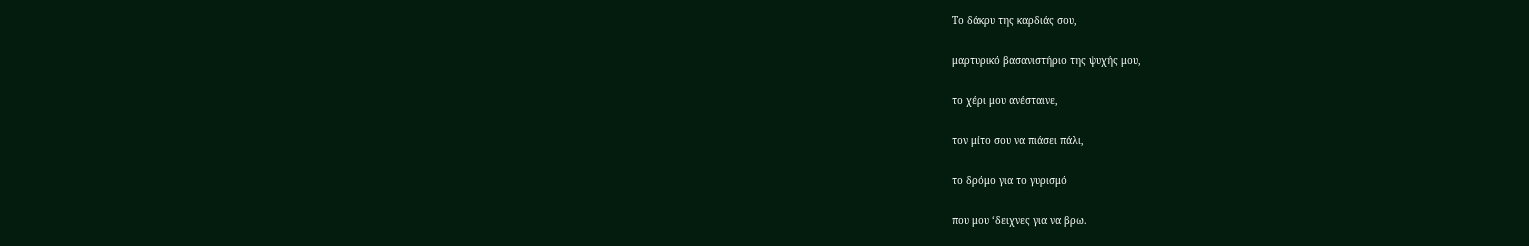Το δάκρυ της καρδιάς σου,

μαρτυρικό βασανιστήριο της ψυχής μου,

το χέρι μου ανέσταινε,

τον μίτο σου να πιάσει πάλι,

το δρόμο για το γυρισμό

που μου ‘δειχνες για να βρω.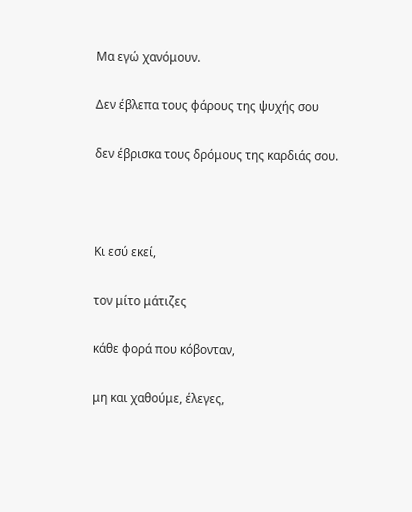Μα εγώ χανόμουν.

Δεν έβλεπα τους φάρους της ψυχής σου

δεν έβρισκα τους δρόμους της καρδιάς σου.



Κι εσύ εκεί,

τον μίτο μάτιζες

κάθε φορά που κόβονταν,

μη και χαθούμε, έλεγες,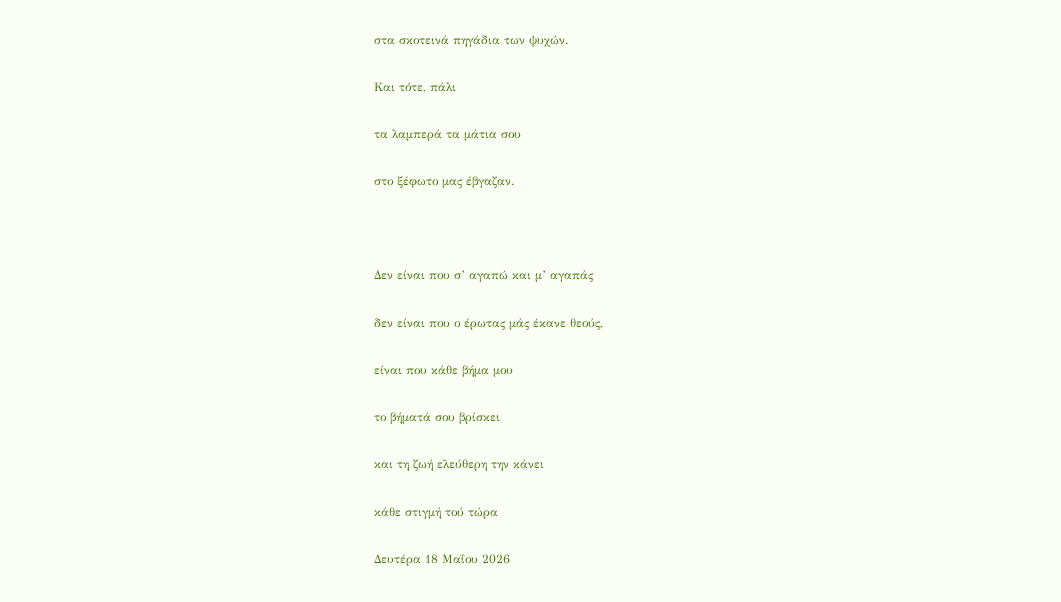στα σκοτεινά πηγάδια των ψυχών.

Και τότε, πάλι

τα λαμπερά τα μάτια σου

στο ξέφωτο μας έβγαζαν.



Δεν είναι που σ’ αγαπώ και μ’ αγαπάς

δεν είναι που ο έρωτας μάς έκανε θεούς,

είναι που κάθε βήμα μου

το βήματά σου βρίσκει

και τη ζωή ελεύθερη την κάνει

κάθε στιγμή τού τώρα

Δευτέρα 18 Μαΐου 2026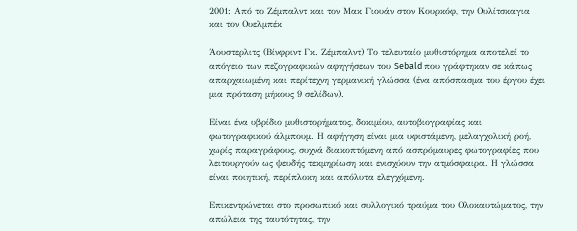2001: Από το Ζέμπαλντ και τον Μακ Γιουάν στον Κουρκόφ, την Ουλίτσκαγια και τον Ουελμπέκ

Άουστερλιτς (Βίνφριντ Γκ. Ζέμπαλντ) Το τελευταίο μυθιστόρημα αποτελεί το απόγειο των πεζογραφικών αφηγήσεων του Sebald που γράφτηκαν σε κάπως απαρχαιωμένη και περίτεχνη γερμανική γλώσσα (ένα απόσπασμα του έργου έχει μια πρόταση μήκους 9 σελίδων).

Είναι ένα υβρίδιο μυθιστορήματος, δοκιμίου, αυτοβιογραφίας και φωτογραφικού άλμπουμ. Η αφήγηση είναι μια υφιστάμενη, μελαγχολική ροή, χωρίς παραγράφους, συχνά διακοπτόμενη από ασπρόμαυρες φωτογραφίες που λειτουργούν ως ψευδής τεκμηρίωση και ενισχύουν την ατμόσφαιρα. Η γλώσσα είναι ποιητική, περίπλοκη και απόλυτα ελεγχόμενη.

Επικεντρώνεται στο προσωπικό και συλλογικό τραύμα του Ολοκαυτώματος, την απώλεια της ταυτότητας, την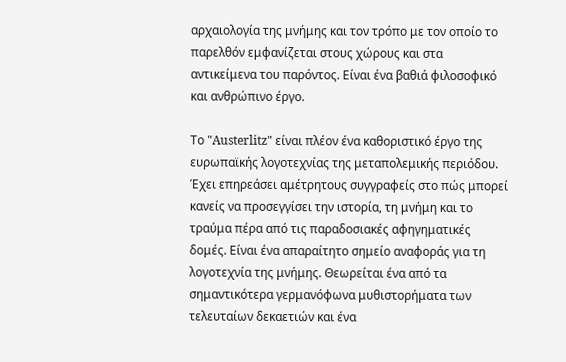αρχαιολογία της μνήμης και τον τρόπο με τον οποίο το παρελθόν εμφανίζεται στους χώρους και στα αντικείμενα του παρόντος. Είναι ένα βαθιά φιλοσοφικό και ανθρώπινο έργο.

Το "Austerlitz" είναι πλέον ένα καθοριστικό έργο της ευρωπαϊκής λογοτεχνίας της μεταπολεμικής περιόδου. Έχει επηρεάσει αμέτρητους συγγραφείς στο πώς μπορεί κανείς να προσεγγίσει την ιστορία, τη μνήμη και το τραύμα πέρα από τις παραδοσιακές αφηγηματικές δομές. Είναι ένα απαραίτητο σημείο αναφοράς για τη λογοτεχνία της μνήμης. Θεωρείται ένα από τα σημαντικότερα γερμανόφωνα μυθιστορήματα των τελευταίων δεκαετιών και ένα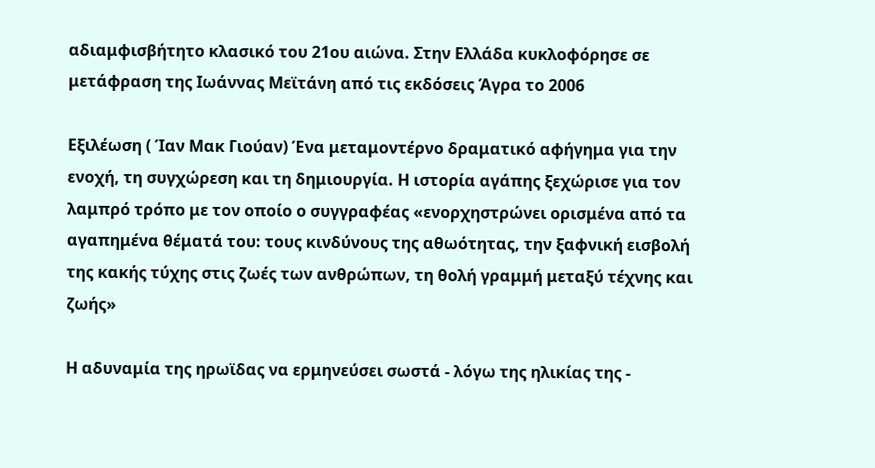αδιαμφισβήτητο κλασικό του 21ου αιώνα. Στην Ελλάδα κυκλοφόρησε σε μετάφραση της Ιωάννας Μεϊτάνη από τις εκδόσεις Άγρα το 2006

Εξιλέωση ( Ίαν Μακ Γιούαν) Ένα μεταμοντέρνο δραματικό αφήγημα για την ενοχή, τη συγχώρεση και τη δημιουργία. Η ιστορία αγάπης ξεχώρισε για τον λαμπρό τρόπο με τον οποίο ο συγγραφέας «ενορχηστρώνει ορισμένα από τα αγαπημένα θέματά του: τους κινδύνους της αθωότητας, την ξαφνική εισβολή της κακής τύχης στις ζωές των ανθρώπων, τη θολή γραμμή μεταξύ τέχνης και ζωής»

Η αδυναμία της ηρωϊδας να ερμηνεύσει σωστά - λόγω της ηλικίας της -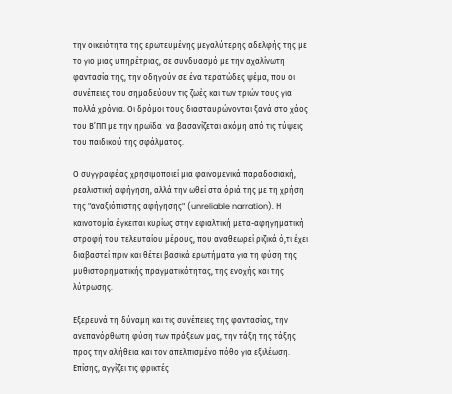την οικειότητα της ερωτευμένης μεγαλύτερης αδελφής της με το γιο μιας υπηρέτριας, σε συνδυασμό με την αχαλίνωτη φαντασία της, την οδηγούν σε ένα τερατώδες ψέμα, που οι συνέπειες του σημαδεύουν τις ζωές και των τριών τους για πολλά χρόνια. Οι δρόμοι τους διασταυρώνονται ξανά στο χάος του Β’ΠΠ με την ηρωϊδα  να βασανίζεται ακόμη από τις τύψεις του παιδικού της σφάλματος.

Ο συγγραφέας χρησιμοποιεί μια φαινομενικά παραδοσιακή, ρεαλιστική αφήγηση, αλλά την ωθεί στα όριά της με τη χρήση της "αναξιόπιστης αφήγησης" (unreliable narration). Η καινοτομία έγκειται κυρίως στην εφιαλτική μετα-αφηγηματική στροφή του τελευταίου μέρους, που αναθεωρεί ριζικά ό,τι έχει διαβαστεί πριν και θέτει βασικά ερωτήματα για τη φύση της μυθιστορηματικής πραγματικότητας, της ενοχής και της λύτρωσης.

Εξερευνά τη δύναμη και τις συνέπειες της φαντασίας, την ανεπανόρθωτη φύση των πράξεων μας, την τάξη της τάξης προς την αλήθεια και τον απελπισμένο πόθο για εξιλέωση. Επίσης, αγγίζει τις φρικτές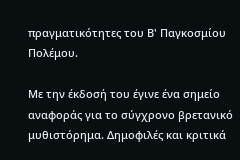πραγματικότητες του Β' Παγκοσμίου Πολέμου.

Με την έκδοσή του έγινε ένα σημείο αναφοράς για το σύγχρονο βρετανικό μυθιστόρημα. Δημοφιλές και κριτικά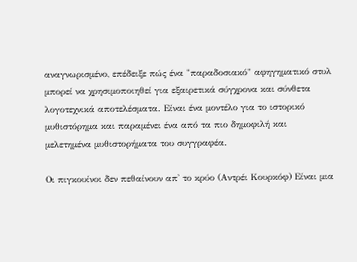αναγνωρισμένο, επέδειξε πώς ένα "παραδοσιακό" αφηγηματικό στυλ μπορεί να χρησιμοποιηθεί για εξαιρετικά σύγχρονα και σύνθετα λογοτεχνικά αποτελέσματα. Είναι ένα μοντέλο για το ιστορικό μυθιστόρημα και παραμένει ένα από τα πιο δημοφιλή και μελετημένα μυθιστορήματα του συγγραφέα.

Οι πιγκουίνοι δεν πεθαίνουν απ' το κρύο (Αντρέι Κουρκόφ) Είναι μια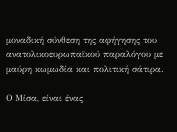μοναδική σύνθεση της αφήγησης του ανατολικοευρωπαϊκού παραλόγου με μαύρη κωμωδία και πολιτική σάτιρα.

Ο Μίσα, είναι ένας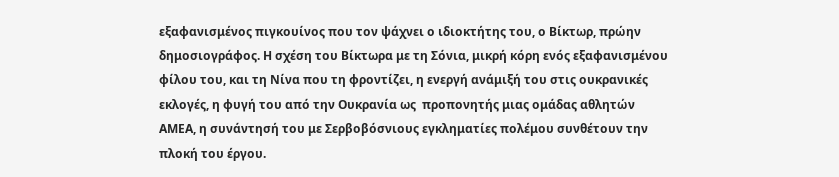εξαφανισμένος πιγκουίνος που τον ψάχνει ο ιδιοκτήτης του, ο Βίκτωρ, πρώην δημοσιογράφος. Η σχέση του Βίκτωρα με τη Σόνια, μικρή κόρη ενός εξαφανισμένου φίλου του, και τη Νίνα που τη φροντίζει, η ενεργή ανάμιξή του στις ουκρανικές εκλογές, η φυγή του από την Ουκρανία ως  προπονητής μιας ομάδας αθλητών ΑΜΕΑ, η συνάντησή του με Σερβοβόσνιους εγκληματίες πολέμου συνθέτουν την πλοκή του έργου.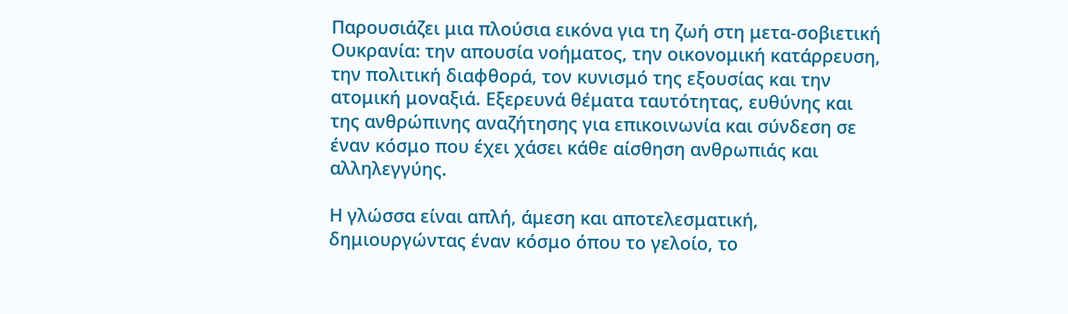Παρουσιάζει μια πλούσια εικόνα για τη ζωή στη μετα-σοβιετική Ουκρανία: την απουσία νοήματος, την οικονομική κατάρρευση, την πολιτική διαφθορά, τον κυνισμό της εξουσίας και την ατομική μοναξιά. Εξερευνά θέματα ταυτότητας, ευθύνης και της ανθρώπινης αναζήτησης για επικοινωνία και σύνδεση σε έναν κόσμο που έχει χάσει κάθε αίσθηση ανθρωπιάς και αλληλεγγύης.

Η γλώσσα είναι απλή, άμεση και αποτελεσματική, δημιουργώντας έναν κόσμο όπου το γελοίο, το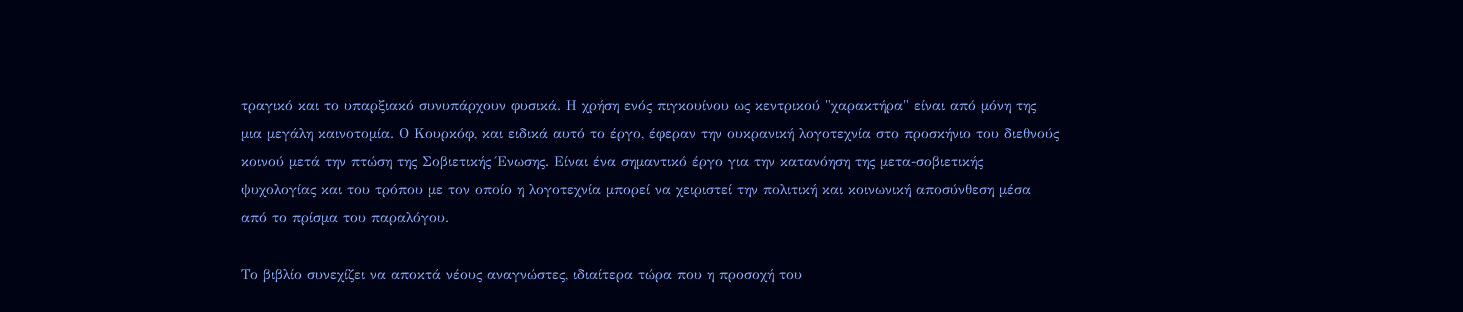τραγικό και το υπαρξιακό συνυπάρχουν φυσικά. Η χρήση ενός πιγκουίνου ως κεντρικού "χαρακτήρα" είναι από μόνη της μια μεγάλη καινοτομία. Ο Κουρκόφ, και ειδικά αυτό το έργο, έφεραν την ουκρανική λογοτεχνία στο προσκήνιο του διεθνούς κοινού μετά την πτώση της Σοβιετικής Ένωσης. Είναι ένα σημαντικό έργο για την κατανόηση της μετα-σοβιετικής ψυχολογίας και του τρόπου με τον οποίο η λογοτεχνία μπορεί να χειριστεί την πολιτική και κοινωνική αποσύνθεση μέσα από το πρίσμα του παραλόγου.

Το βιβλίο συνεχίζει να αποκτά νέους αναγνώστες, ιδιαίτερα τώρα που η προσοχή του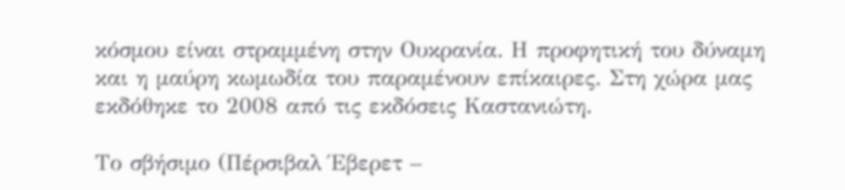κόσμου είναι στραμμένη στην Ουκρανία. Η προφητική του δύναμη και η μαύρη κωμωδία του παραμένουν επίκαιρες. Στη χώρα μας εκδόθηκε το 2008 από τις εκδόσεις Καστανιώτη.

Το σβήσιμο (Πέρσιβαλ Έβερετ –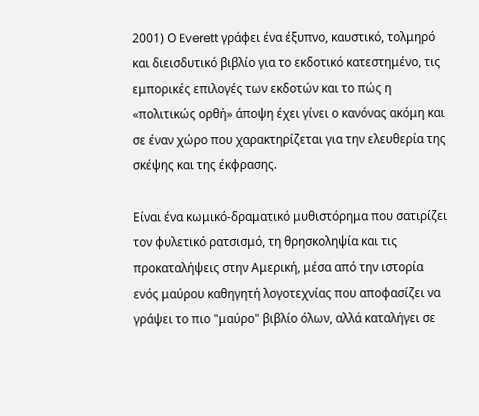2001) Ο Everett γράφει ένα έξυπνο, καυστικό, τολμηρό και διεισδυτικό βιβλίο για το εκδοτικό κατεστημένο, τις εμπορικές επιλογές των εκδοτών και το πώς η «πολιτικώς ορθή» άποψη έχει γίνει ο κανόνας ακόμη και σε έναν χώρο που χαρακτηρίζεται για την ελευθερία της σκέψης και της έκφρασης.

Είναι ένα κωμικό-δραματικό μυθιστόρημα που σατιρίζει τον φυλετικό ρατσισμό, τη θρησκοληψία και τις προκαταλήψεις στην Αμερική, μέσα από την ιστορία ενός μαύρου καθηγητή λογοτεχνίας που αποφασίζει να γράψει το πιο "μαύρο" βιβλίο όλων, αλλά καταλήγει σε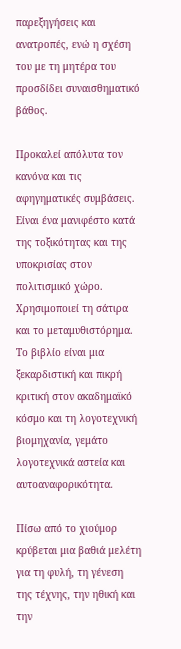παρεξηγήσεις και ανατροπές, ενώ η σχέση του με τη μητέρα του προσδίδει συναισθηματικό βάθος.

Προκαλεί απόλυτα τον κανόνα και τις αφηγηματικές συμβάσεις. Είναι ένα μανιφέστο κατά της τοξικότητας και της υποκρισίας στον πολιτισμικό χώρο. Χρησιμοποιεί τη σάτιρα και το μεταμυθιστόρημα. Το βιβλίο είναι μια ξεκαρδιστική και πικρή κριτική στον ακαδημαϊκό κόσμο και τη λογοτεχνική βιομηχανία, γεμάτο λογοτεχνικά αστεία και αυτοαναφορικότητα.

Πίσω από το χιούμορ κρύβεται μια βαθιά μελέτη για τη φυλή, τη γένεση της τέχνης, την ηθική και την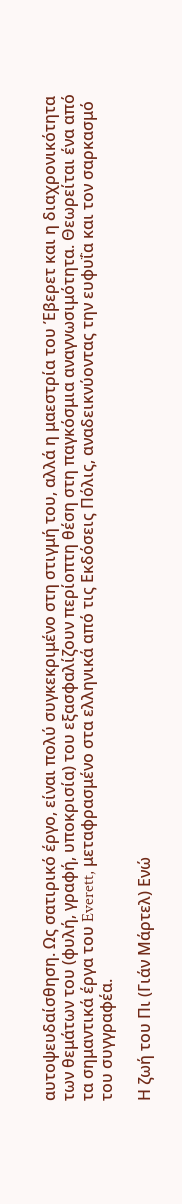αυτοψευδαίσθηση. Ως σατιρικό έργο, είναι πολύ συγκεκριμένο στη στιγμή του, αλλά η μαεστρία του Έβερετ και η διαχρονικότητα των θεμάτων του (φυλή, γραφή, υποκρισία) του εξασφαλίζουν περίοπτη θέση στη παγκόσμια αναγνωσιμότητα. Θεωρείται ένα από τα σημαντικά έργα του Everett, μεταφρασμένο στα ελληνικά από τις Εκδόσεις Πόλις, αναδεικνύοντας την ευφυΐα και τον σαρκασμό του συγγραφέα.

Η ζωή του Πι (Γιάν Μάρτελ) Ενώ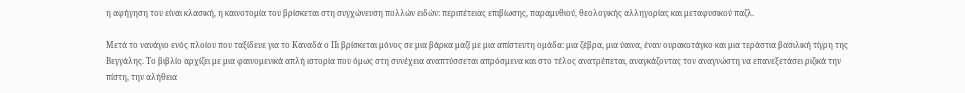η αφήγηση του είναι κλασική, η καινοτομία του βρίσκεται στη συγχώνευση πολλών ειδών: περιπέτειας επιβίωσης, παραμυθιού, θεολογικής αλληγορίας και μεταφυσικού παζλ.

Μετά το ναυάγιο ενός πλοίου που ταξίδευε για το Καναδά ο Πι βρίσκεται μόνος σε μια βάρκα μαζί με μια απίστευτη ομάδα: μια ζέβρα, μια ύαινα, έναν ουρακοτάγκο και μια τεράστια βασιλική τίγρη της Βεγγάλης. Το βιβλίο αρχίζει με μια φαινομενικά απλή ιστορία που όμως στη συνέχεια αναπτύσσεται απρόσμενα και στο τέλος ανατρέπεται, αναγκάζοντας τον αναγνώστη να επανεξετάσει ριζικά την πίστη, την αλήθεια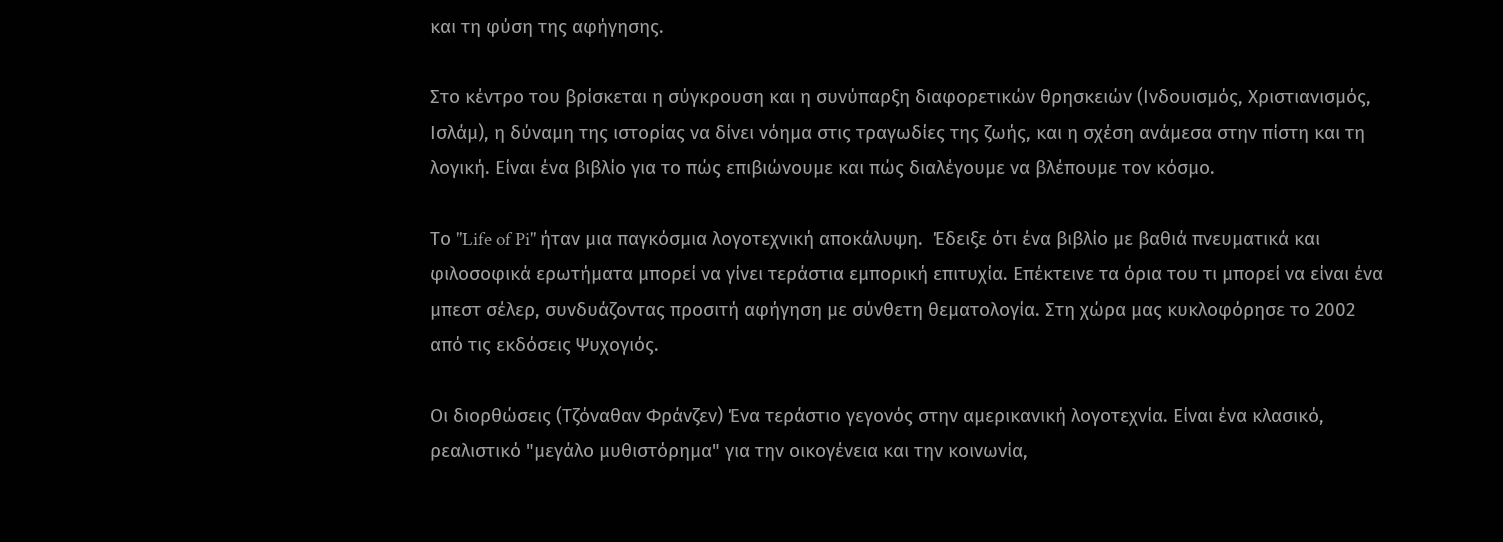και τη φύση της αφήγησης.

Στο κέντρο του βρίσκεται η σύγκρουση και η συνύπαρξη διαφορετικών θρησκειών (Ινδουισμός, Χριστιανισμός, Ισλάμ), η δύναμη της ιστορίας να δίνει νόημα στις τραγωδίες της ζωής, και η σχέση ανάμεσα στην πίστη και τη λογική. Είναι ένα βιβλίο για το πώς επιβιώνουμε και πώς διαλέγουμε να βλέπουμε τον κόσμο.

Το "Life of Pi" ήταν μια παγκόσμια λογοτεχνική αποκάλυψη.  Έδειξε ότι ένα βιβλίο με βαθιά πνευματικά και φιλοσοφικά ερωτήματα μπορεί να γίνει τεράστια εμπορική επιτυχία. Επέκτεινε τα όρια του τι μπορεί να είναι ένα μπεστ σέλερ, συνδυάζοντας προσιτή αφήγηση με σύνθετη θεματολογία. Στη χώρα μας κυκλοφόρησε το 2002 από τις εκδόσεις Ψυχογιός.

Οι διορθώσεις (Τζόναθαν Φράνζεν) Ένα τεράστιο γεγονός στην αμερικανική λογοτεχνία. Είναι ένα κλασικό, ρεαλιστικό "μεγάλο μυθιστόρημα" για την οικογένεια και την κοινωνία,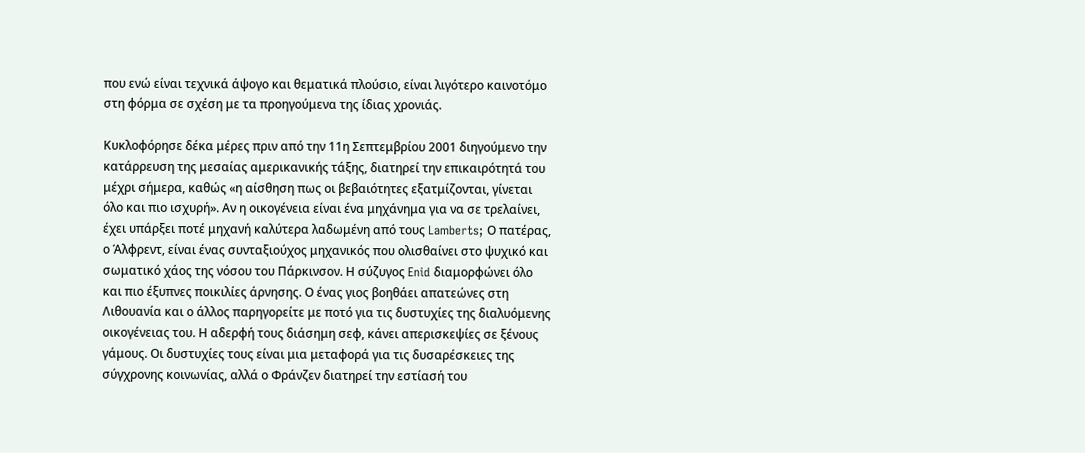που ενώ είναι τεχνικά άψογο και θεματικά πλούσιο, είναι λιγότερο καινοτόμο στη φόρμα σε σχέση με τα προηγούμενα της ίδιας χρονιάς.

Κυκλοφόρησε δέκα μέρες πριν από την 11η Σεπτεμβρίου 2001 διηγούμενο την κατάρρευση της μεσαίας αμερικανικής τάξης, διατηρεί την επικαιρότητά του μέχρι σήμερα, καθώς «η αίσθηση πως οι βεβαιότητες εξατμίζονται, γίνεται όλο και πιο ισχυρή». Αν η οικογένεια είναι ένα μηχάνημα για να σε τρελαίνει, έχει υπάρξει ποτέ μηχανή καλύτερα λαδωμένη από τους Lamberts; Ο πατέρας, ο Άλφρεντ, είναι ένας συνταξιούχος μηχανικός που ολισθαίνει στο ψυχικό και σωματικό χάος της νόσου του Πάρκινσον. Η σύζυγος Enid διαμορφώνει όλο και πιο έξυπνες ποικιλίες άρνησης. Ο ένας γιος βοηθάει απατεώνες στη Λιθουανία και ο άλλος παρηγορείτε με ποτό για τις δυστυχίες της διαλυόμενης οικογένειας του. Η αδερφή τους διάσημη σεφ, κάνει απερισκεψίες σε ξένους γάμους. Οι δυστυχίες τους είναι μια μεταφορά για τις δυσαρέσκειες της σύγχρονης κοινωνίας, αλλά ο Φράνζεν διατηρεί την εστίασή του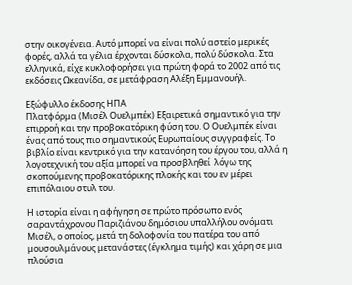στην οικογένεια. Αυτό μπορεί να είναι πολύ αστείο μερικές φορές, αλλά τα γέλια έρχονται δύσκολα, πολύ δύσκολα. Στα ελληνικά, είχε κυκλοφορήσει για πρώτη φορά το 2002 από τις εκδόσεις Ωκεανίδα, σε μετάφραση Αλέξη Εμμανουήλ.

Εξώφυλλο έκδοσης ΗΠΑ
Πλατφόρμα (Μισέλ Ουελμπέκ) Εξαιρετικά σημαντικό για την επιρροή και την προβοκατόρικη φύση του. Ο Ουελμπέκ είναι ένας από τους πιο σημαντικούς Ευρωπαίους συγγραφείς. Το βιβλίο είναι κεντρικό για την κατανόηση του έργου του, αλλά η λογοτεχνική του αξία μπορεί να προσβληθεί  λόγω της σκοπούμενης προβοκατόρικης πλοκής και του εν μέρει επιπόλαιου στυλ του.

Η ιστορία είναι η αφήγηση σε πρώτο πρόσωπο ενός σαραντάχρονου Παριζιάνου δημόσιου υπαλλήλου ονόματι Μισέλ, ο οποίος, μετά τη δολοφονία του πατέρα του από μουσουλμάνους μετανάστες (έγκλημα τιμής) και χάρη σε μια πλούσια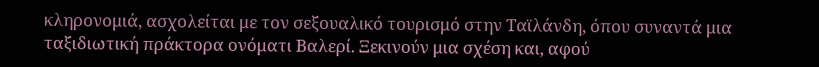κληρονομιά, ασχολείται με τον σεξουαλικό τουρισμό στην Ταϊλάνδη, όπου συναντά μια ταξιδιωτική πράκτορα ονόματι Βαλερί. Ξεκινούν μια σχέση και, αφού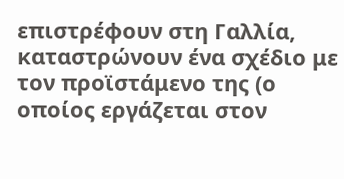επιστρέφουν στη Γαλλία, καταστρώνουν ένα σχέδιο με τον προϊστάμενο της (ο οποίος εργάζεται στον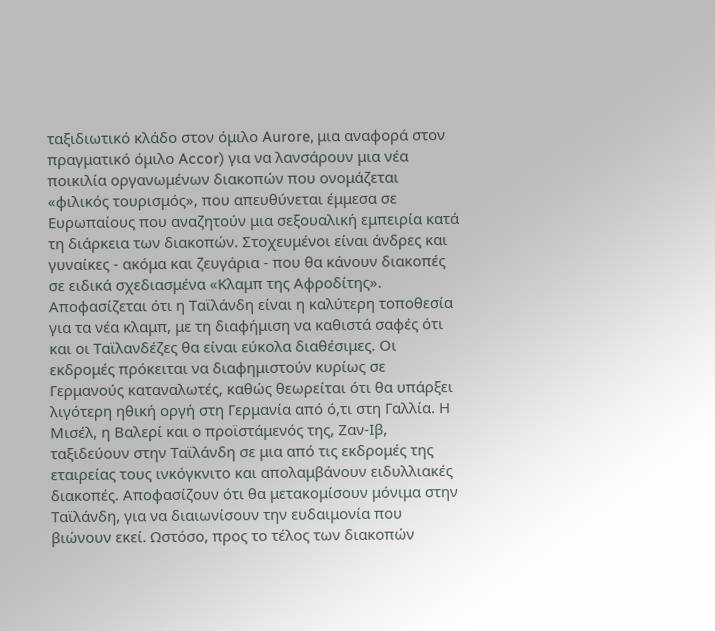ταξιδιωτικό κλάδο στον όμιλο Aurore, μια αναφορά στον πραγματικό όμιλο Accor) για να λανσάρουν μια νέα ποικιλία οργανωμένων διακοπών που ονομάζεται «φιλικός τουρισμός», που απευθύνεται έμμεσα σε Ευρωπαίους που αναζητούν μια σεξουαλική εμπειρία κατά τη διάρκεια των διακοπών. Στοχευμένοι είναι άνδρες και γυναίκες - ακόμα και ζευγάρια - που θα κάνουν διακοπές σε ειδικά σχεδιασμένα «Κλαμπ της Αφροδίτης». Αποφασίζεται ότι η Ταϊλάνδη είναι η καλύτερη τοποθεσία για τα νέα κλαμπ, με τη διαφήμιση να καθιστά σαφές ότι και οι Ταϊλανδέζες θα είναι εύκολα διαθέσιμες. Οι εκδρομές πρόκειται να διαφημιστούν κυρίως σε Γερμανούς καταναλωτές, καθώς θεωρείται ότι θα υπάρξει λιγότερη ηθική οργή στη Γερμανία από ό,τι στη Γαλλία. Η Μισέλ, η Βαλερί και ο προϊστάμενός της, Ζαν-Ιβ, ταξιδεύουν στην Ταϊλάνδη σε μια από τις εκδρομές της εταιρείας τους ινκόγκνιτο και απολαμβάνουν ειδυλλιακές διακοπές. Αποφασίζουν ότι θα μετακομίσουν μόνιμα στην Ταϊλάνδη, για να διαιωνίσουν την ευδαιμονία που βιώνουν εκεί. Ωστόσο, προς το τέλος των διακοπών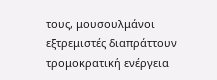τους, μουσουλμάνοι εξτρεμιστές διαπράττουν τρομοκρατική ενέργεια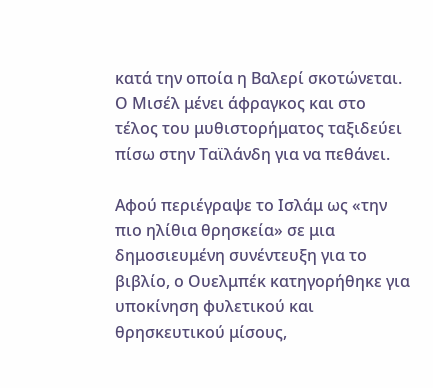κατά την οποία η Βαλερί σκοτώνεται. Ο Μισέλ μένει άφραγκος και στο τέλος του μυθιστορήματος ταξιδεύει πίσω στην Ταϊλάνδη για να πεθάνει.

Αφού περιέγραψε το Ισλάμ ως «την πιο ηλίθια θρησκεία» σε μια δημοσιευμένη συνέντευξη για το βιβλίο, ο Ουελμπέκ κατηγορήθηκε για υποκίνηση φυλετικού και θρησκευτικού μίσους,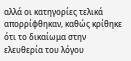αλλά οι κατηγορίες τελικά απορρίφθηκαν, καθώς κρίθηκε ότι το δικαίωμα στην ελευθερία του λόγου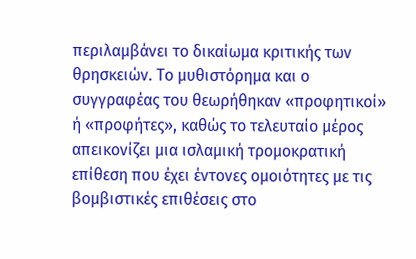περιλαμβάνει το δικαίωμα κριτικής των θρησκειών. Το μυθιστόρημα και ο συγγραφέας του θεωρήθηκαν «προφητικοί» ή «προφήτες», καθώς το τελευταίο μέρος απεικονίζει μια ισλαμική τρομοκρατική επίθεση που έχει έντονες ομοιότητες με τις βομβιστικές επιθέσεις στο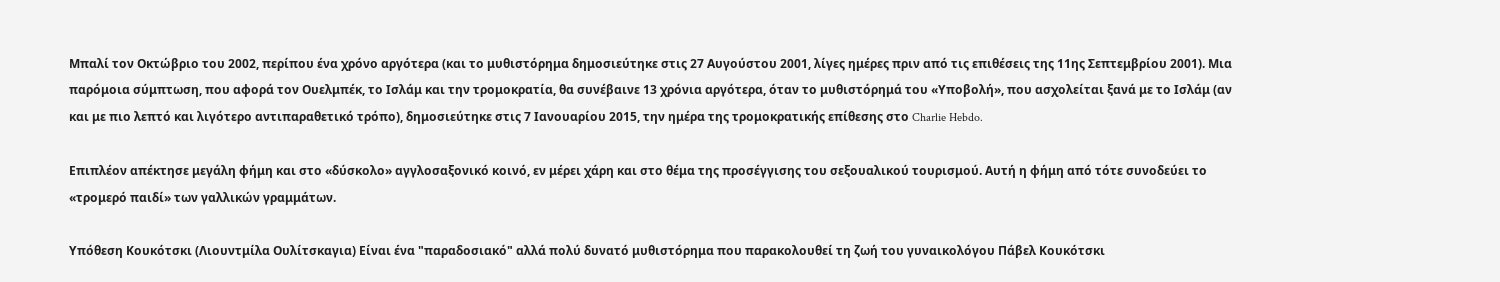Μπαλί τον Οκτώβριο του 2002, περίπου ένα χρόνο αργότερα (και το μυθιστόρημα δημοσιεύτηκε στις 27 Αυγούστου 2001, λίγες ημέρες πριν από τις επιθέσεις της 11ης Σεπτεμβρίου 2001). Μια παρόμοια σύμπτωση, που αφορά τον Ουελμπέκ, το Ισλάμ και την τρομοκρατία, θα συνέβαινε 13 χρόνια αργότερα, όταν το μυθιστόρημά του «Υποβολή», που ασχολείται ξανά με το Ισλάμ (αν και με πιο λεπτό και λιγότερο αντιπαραθετικό τρόπο), δημοσιεύτηκε στις 7 Ιανουαρίου 2015, την ημέρα της τρομοκρατικής επίθεσης στο Charlie Hebdo.

Επιπλέον απέκτησε μεγάλη φήμη και στο «δύσκολο» αγγλοσαξονικό κοινό, εν μέρει χάρη και στο θέμα της προσέγγισης του σεξουαλικού τουρισμού. Αυτή η φήμη από τότε συνοδεύει το «τρομερό παιδί» των γαλλικών γραμμάτων.

Υπόθεση Κουκότσκι (Λιουντμίλα Ουλίτσκαγια) Είναι ένα "παραδοσιακό" αλλά πολύ δυνατό μυθιστόρημα που παρακολουθεί τη ζωή του γυναικολόγου Πάβελ Κουκότσκι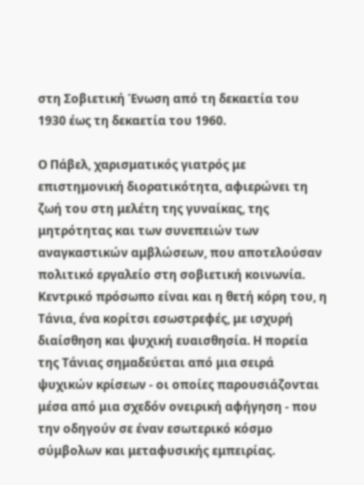στη Σοβιετική Ένωση από τη δεκαετία του 1930 έως τη δεκαετία του 1960.

Ο Πάβελ, χαρισματικός γιατρός με επιστημονική διορατικότητα, αφιερώνει τη ζωή του στη μελέτη της γυναίκας, της μητρότητας και των συνεπειών των αναγκαστικών αμβλώσεων, που αποτελούσαν πολιτικό εργαλείο στη σοβιετική κοινωνία. Κεντρικό πρόσωπο είναι και η θετή κόρη του, η Τάνια, ένα κορίτσι εσωστρεφές, με ισχυρή διαίσθηση και ψυχική ευαισθησία. Η πορεία της Τάνιας σημαδεύεται από μια σειρά ψυχικών κρίσεων - οι οποίες παρουσιάζονται μέσα από μια σχεδόν ονειρική αφήγηση - που την οδηγούν σε έναν εσωτερικό κόσμο σύμβολων και μεταφυσικής εμπειρίας.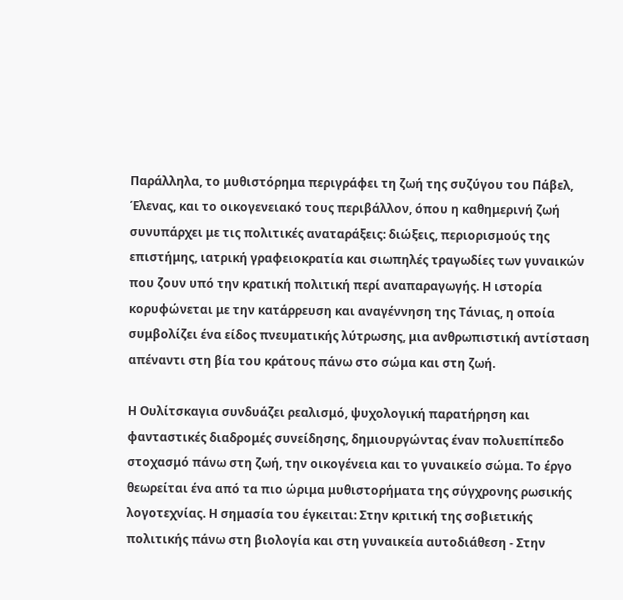Παράλληλα, το μυθιστόρημα περιγράφει τη ζωή της συζύγου του Πάβελ, Έλενας, και το οικογενειακό τους περιβάλλον, όπου η καθημερινή ζωή συνυπάρχει με τις πολιτικές αναταράξεις: διώξεις, περιορισμούς της επιστήμης, ιατρική γραφειοκρατία και σιωπηλές τραγωδίες των γυναικών που ζουν υπό την κρατική πολιτική περί αναπαραγωγής. Η ιστορία κορυφώνεται με την κατάρρευση και αναγέννηση της Τάνιας, η οποία συμβολίζει ένα είδος πνευματικής λύτρωσης, μια ανθρωπιστική αντίσταση απέναντι στη βία του κράτους πάνω στο σώμα και στη ζωή.

Η Ουλίτσκαγια συνδυάζει ρεαλισμό, ψυχολογική παρατήρηση και φανταστικές διαδρομές συνείδησης, δημιουργώντας έναν πολυεπίπεδο στοχασμό πάνω στη ζωή, την οικογένεια και το γυναικείο σώμα. Το έργο θεωρείται ένα από τα πιο ώριμα μυθιστορήματα της σύγχρονης ρωσικής λογοτεχνίας. Η σημασία του έγκειται: Στην κριτική της σοβιετικής πολιτικής πάνω στη βιολογία και στη γυναικεία αυτοδιάθεση - Στην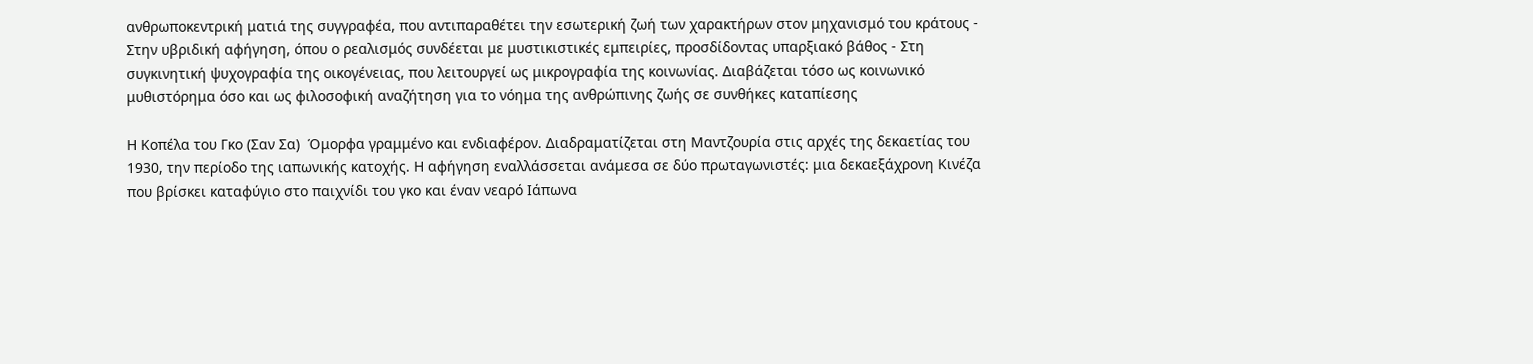ανθρωποκεντρική ματιά της συγγραφέα, που αντιπαραθέτει την εσωτερική ζωή των χαρακτήρων στον μηχανισμό του κράτους - Στην υβριδική αφήγηση, όπου ο ρεαλισμός συνδέεται με μυστικιστικές εμπειρίες, προσδίδοντας υπαρξιακό βάθος - Στη συγκινητική ψυχογραφία της οικογένειας, που λειτουργεί ως μικρογραφία της κοινωνίας. Διαβάζεται τόσο ως κοινωνικό μυθιστόρημα όσο και ως φιλοσοφική αναζήτηση για το νόημα της ανθρώπινης ζωής σε συνθήκες καταπίεσης

Η Κοπέλα του Γκο (Σαν Σα)  Όμορφα γραμμένο και ενδιαφέρον. Διαδραματίζεται στη Μαντζουρία στις αρχές της δεκαετίας του 1930, την περίοδο της ιαπωνικής κατοχής. Η αφήγηση εναλλάσσεται ανάμεσα σε δύο πρωταγωνιστές: μια δεκαεξάχρονη Κινέζα που βρίσκει καταφύγιο στο παιχνίδι του γκο και έναν νεαρό Ιάπωνα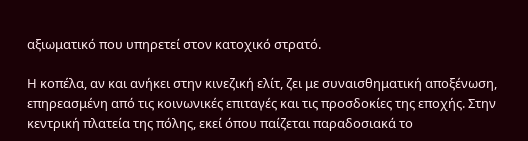αξιωματικό που υπηρετεί στον κατοχικό στρατό.

Η κοπέλα, αν και ανήκει στην κινεζική ελίτ, ζει με συναισθηματική αποξένωση, επηρεασμένη από τις κοινωνικές επιταγές και τις προσδοκίες της εποχής. Στην κεντρική πλατεία της πόλης, εκεί όπου παίζεται παραδοσιακά το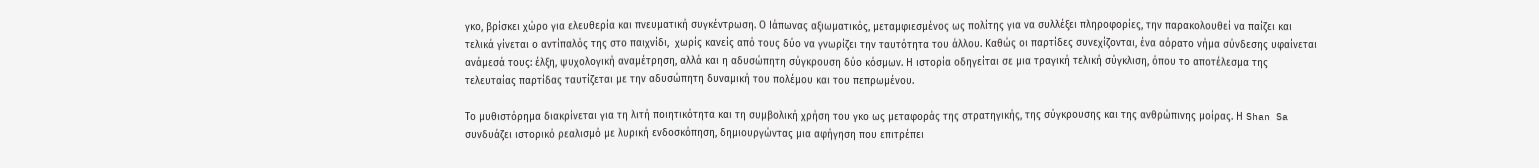γκο, βρίσκει χώρο για ελευθερία και πνευματική συγκέντρωση. Ο Ιάπωνας αξιωματικός, μεταμφιεσμένος ως πολίτης για να συλλέξει πληροφορίες, την παρακολουθεί να παίζει και τελικά γίνεται ο αντίπαλός της στο παιχνίδι,  χωρίς κανείς από τους δύο να γνωρίζει την ταυτότητα του άλλου. Καθώς οι παρτίδες συνεχίζονται, ένα αόρατο νήμα σύνδεσης υφαίνεται ανάμεσά τους: έλξη, ψυχολογική αναμέτρηση, αλλά και η αδυσώπητη σύγκρουση δύο κόσμων. Η ιστορία οδηγείται σε μια τραγική τελική σύγκλιση, όπου το αποτέλεσμα της τελευταίας παρτίδας ταυτίζεται με την αδυσώπητη δυναμική του πολέμου και του πεπρωμένου.

Το μυθιστόρημα διακρίνεται για τη λιτή ποιητικότητα και τη συμβολική χρήση του γκο ως μεταφοράς της στρατηγικής, της σύγκρουσης και της ανθρώπινης μοίρας. Η Shan Sa συνδυάζει ιστορικό ρεαλισμό με λυρική ενδοσκόπηση, δημιουργώντας μια αφήγηση που επιτρέπει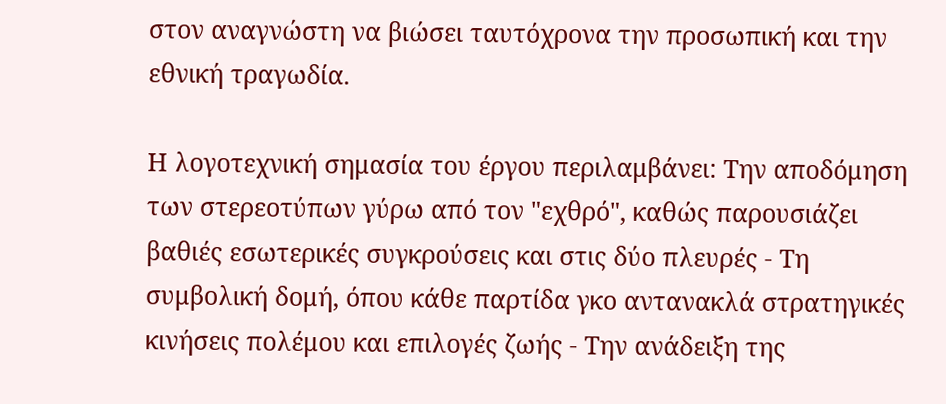στον αναγνώστη να βιώσει ταυτόχρονα την προσωπική και την εθνική τραγωδία.

Η λογοτεχνική σημασία του έργου περιλαμβάνει: Την αποδόμηση των στερεοτύπων γύρω από τον "εχθρό", καθώς παρουσιάζει βαθιές εσωτερικές συγκρούσεις και στις δύο πλευρές - Τη συμβολική δομή, όπου κάθε παρτίδα γκο αντανακλά στρατηγικές κινήσεις πολέμου και επιλογές ζωής - Την ανάδειξη της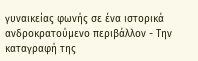γυναικείας φωνής σε ένα ιστορικά ανδροκρατούμενο περιβάλλον - Την καταγραφή της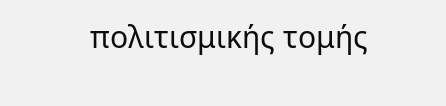πολιτισμικής τομής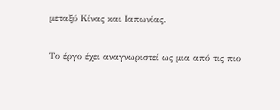μεταξύ Κίνας και Ιαπωνίας.

Το έργο έχει αναγνωριστεί ως μια από τις πιο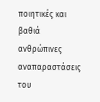ποιητικές και βαθιά ανθρώπινες αναπαραστάσεις του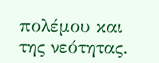πολέμου και της νεότητας.